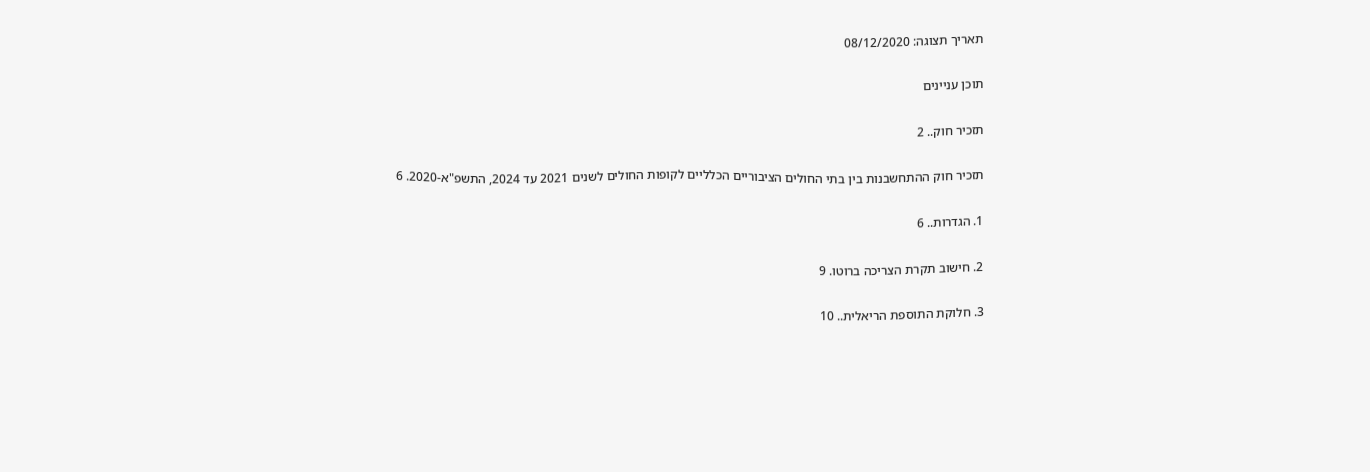תאריך תצוגה: 08/12/2020

תוכן עניינים

תזכיר חוק.. 2

תזכיר חוק ההתחשבנות בין בתי החולים הציבוריים הכלליים לקופות החולים לשנים 2021 עד 2024, התשפ"א-2020. 6

1. הגדרות.. 6

2. חישוב תקרת הצריכה ברוטו. 9

3. חלוקת התוספת הריאלית.. 10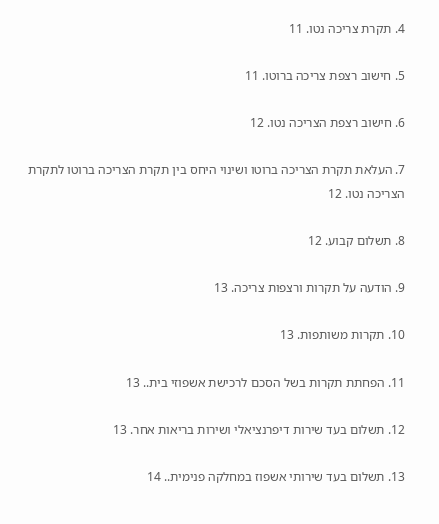4. תקרת צריכה נטו. 11

5. חישוב רצפת צריכה ברוטו. 11

6. חישוב רצפת הצריכה נטו. 12

7. העלאת תקרת הצריכה ברוטו ושינוי היחס בין תקרת הצריכה ברוטו לתקרת הצריכה נטו. 12

8. תשלום קבוע. 12

9. הודעה על תקרות ורצפות צריכה. 13

10. תקרות משותפות. 13

11. הפחתת תקרות בשל הסכם לרכישת אשפוזי בית.. 13

12. תשלום בעד שירות דיפרנציאלי ושירות בריאות אחר. 13

13. תשלום בעד שירותי אשפוז במחלקה פנימית.. 14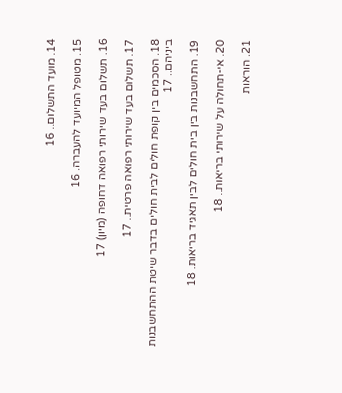14. מועד התשלום.. 16

15. מטופל המיועד להעברה. 16

16. תשלום בעד שירותי רפואה דחופה (מיון) 17

17. תשלום בעד שירותי רפואה פרטית.. 17

18. הסכמים בין קופת חולים לבית חולים בדבר שיטת ההתחשבנות ביניהם.. 17

19. התחשבנות בין בית חולים לבין תאגיד בריאות. 18

20. אי-תחולה על שירותי בריאות.. 18

21. הוראות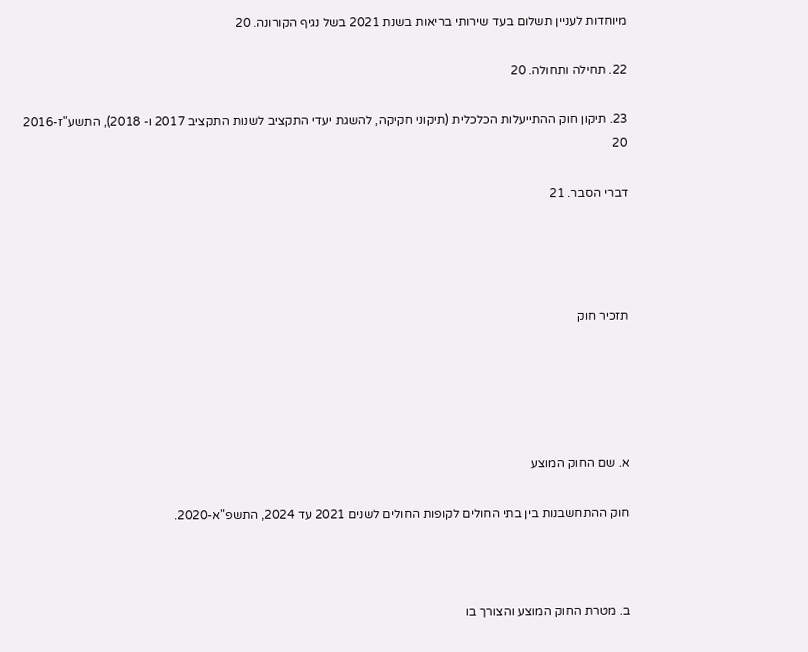מיוחדות לעניין תשלום בעד שירותי בריאות בשנת 2021 בשל נגיף הקורונה. 20

22. תחילה ותחולה. 20

23. תיקון חוק ההתייעלות הכלכלית (תיקוני חקיקה, להשגת יעדי התקציב לשנות התקציב 2017 ו- 2018), התשע"ז-2016  20

דברי הסבר. 21




תזכיר חוק





א. שם החוק המוצע

חוק ההתחשבנות בין בתי החולים לקופות החולים לשנים 2021 עד 2024, התשפ"א-2020.



ב. מטרת החוק המוצע והצורך בו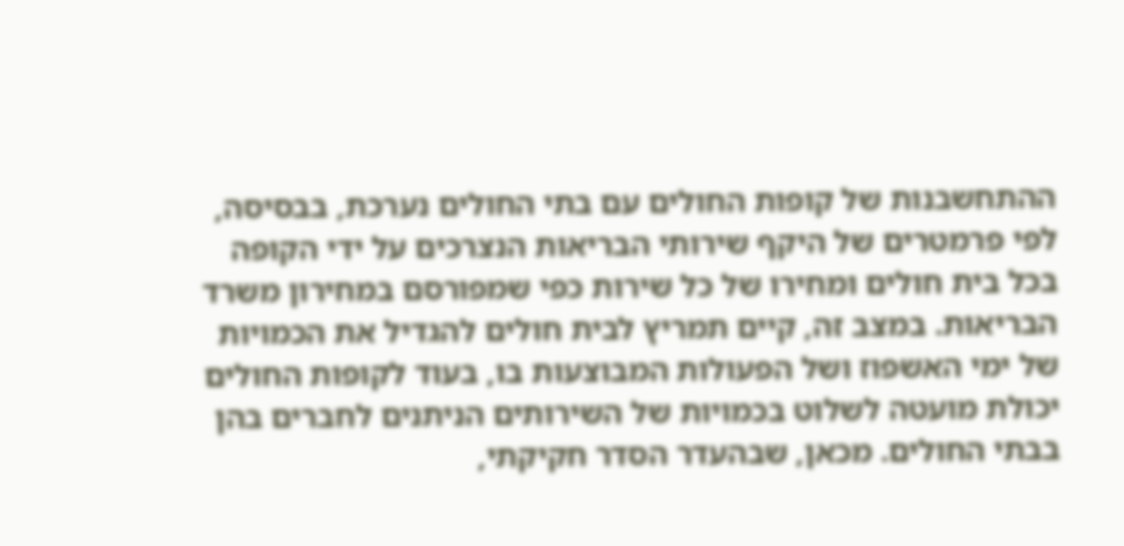ההתחשבנות של קופות החולים עם בתי החולים נערכת, בבסיסה, לפי פרמטרים של היקף שירותי הבריאות הנצרכים על ידי הקופה בכל בית חולים ומחירו של כל שירות כפי שמפורסם במחירון משרד הבריאות. במצב זה, קיים תמריץ לבית חולים להגדיל את הכמויות של ימי האשפוז ושל הפעולות המבוצעות בו, בעוד לקופות החולים יכולת מועטה לשלוט בכמויות של השירותים הניתנים לחברים בהן בבתי החולים. מכאן, שבהעדר הסדר חקיקתי,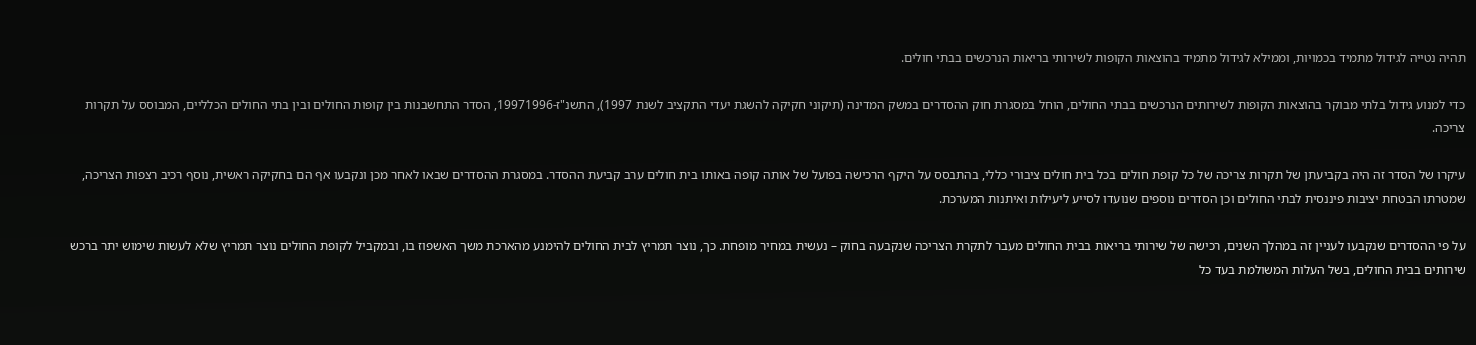תהיה נטייה לגידול מתמיד בכמויות, וממילא לגידול מתמיד בהוצאות הקופות לשירותי בריאות הנרכשים בבתי חולים.

כדי למנוע גידול בלתי מבוקר בהוצאות הקופות לשירותים הנרכשים בבתי החולים, הוחל במסגרת חוק ההסדרים במשק המדינה (תיקוני חקיקה להשגת יעדי התקציב לשנת 1997), התשנ"ז-19971996, הסדר התחשבנות בין קופות החולים ובין בתי החולים הכלליים, המבוסס על תקרות צריכה.

עיקרו של הסדר זה היה בקביעתן של תקרות צריכה של כל קופת חולים בכל בית חולים ציבורי כללי, בהתבסס על היקף הרכישה בפועל של אותה קופה באותו בית חולים ערב קביעת ההסדר. במסגרת ההסדרים שבאו לאחר מכן ונקבעו אף הם בחקיקה ראשית, נוסף רכיב רצפות הצריכה, שמטרתו הבטחת יציבות פיננסית לבתי החולים וכן הסדרים נוספים שנועדו לסייע ליעילות ואיתנות המערכת.

על פי ההסדרים שנקבעו לעניין זה במהלך השנים, רכישה של שירותי בריאות בבית החולים מעבר לתקרת הצריכה שנקבעה בחוק – נעשית במחיר מופחת. כך, נוצר תמריץ לבית החולים להימנע מהארכת משך האשפוז בו, ובמקביל לקופת החולים נוצר תמריץ שלא לעשות שימוש יתר ברכש שירותים בבית החולים, בשל העלות המשולמת בעד כל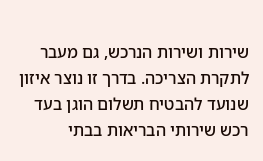שירות ושירות הנרכש, גם מעבר לתקרת הצריכה. בדרך זו נוצר איזון שנועד להבטיח תשלום הוגן בעד רכש שירותי הבריאות בבתי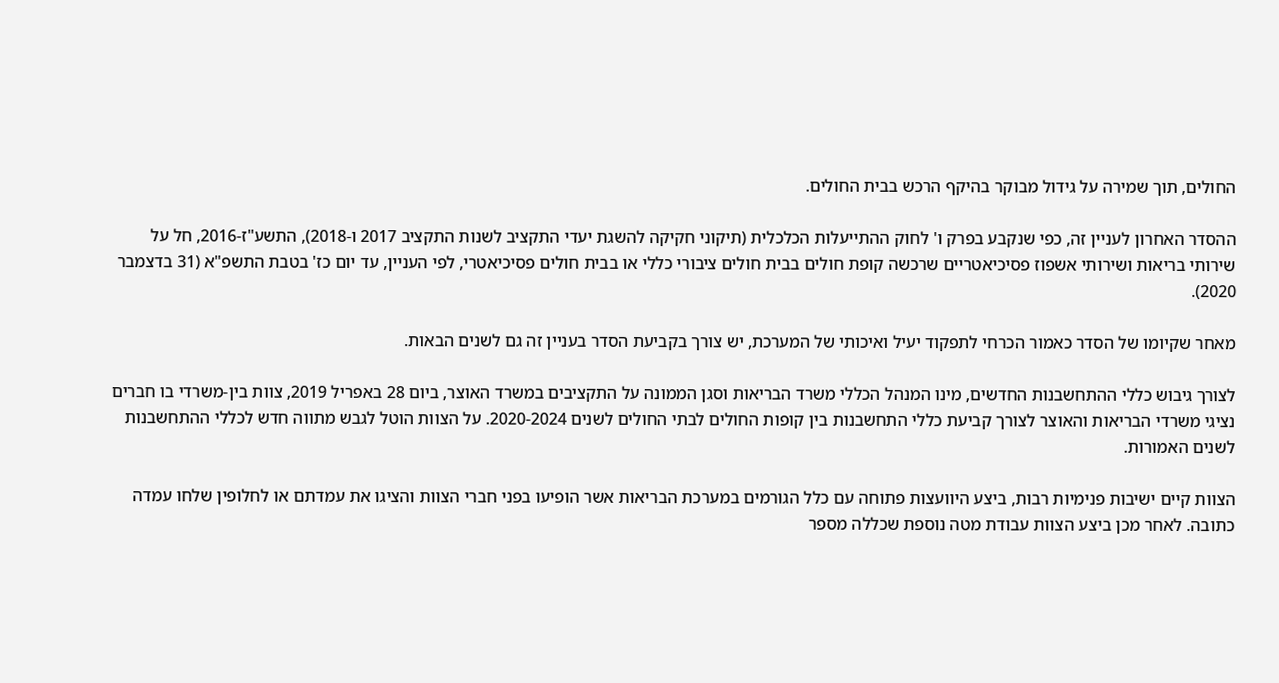החולים, תוך שמירה על גידול מבוקר בהיקף הרכש בבית החולים.

ההסדר האחרון לעניין זה, כפי שנקבע בפרק ו' לחוק ההתייעלות הכלכלית (תיקוני חקיקה להשגת יעדי התקציב לשנות התקציב 2017 ו-2018), התשע"ז-2016, חל על שירותי בריאות ושירותי אשפוז פסיכיאטריים שרכשה קופת חולים בבית חולים ציבורי כללי או בבית חולים פסיכיאטרי, לפי העניין, עד יום כז' בטבת התשפ"א (31 בדצמבר 2020).

מאחר שקיומו של הסדר כאמור הכרחי לתפקוד יעיל ואיכותי של המערכת, יש צורך בקביעת הסדר בעניין זה גם לשנים הבאות.

לצורך גיבוש כללי ההתחשבנות החדשים, מינו המנהל הכללי משרד הבריאות וסגן הממונה על התקציבים במשרד האוצר, ביום 28 באפריל 2019, צוות בין-משרדי בו חברים נציגי משרדי הבריאות והאוצר לצורך קביעת כללי התחשבנות בין קופות החולים לבתי החולים לשנים 2020-2024. על הצוות הוטל לגבש מתווה חדש לכללי ההתחשבנות לשנים האמורות.

הצוות קיים ישיבות פנימיות רבות, ביצע היוועצות פתוחה עם כלל הגורמים במערכת הבריאות אשר הופיעו בפני חברי הצוות והציגו את עמדתם או לחלופין שלחו עמדה כתובה. לאחר מכן ביצע הצוות עבודת מטה נוספת שכללה מספר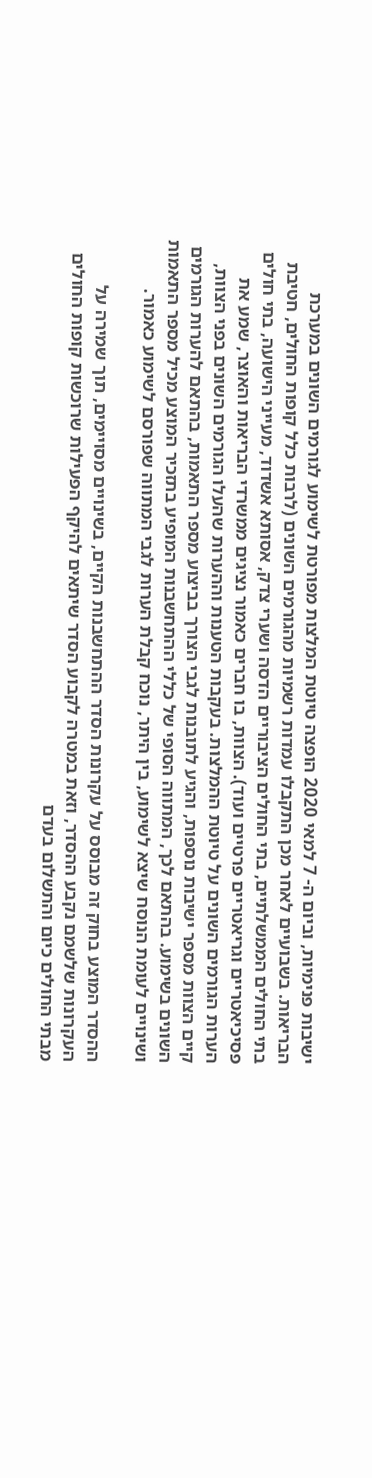ישיבות פנימיות, וביום ה- 7 למאי 2020 הופצה טיוטת המלצות מפורטת לשימוע לגורמים השונים במערכת הבריאות. בשבועיים לאחר מכן התקבלו עמדות רשמיות מהגורמים השונים (לרבות כלל קופות החולים, חטיבת בתי החולים הממשלתיים, בתי החולים הציבוריים הדסה ושערי צדק, אסותא אשדוד, מעייני הישועה, בתי חולים פסיכיאטריים וגריאטריים פרטיים ועוד). הצוות, בו חברים כאמור נציגים ממשרדי הבריאות והאוצר, שמע את הערות הגורמים השונים על טיוטת ההמלצות. בעקבות הטענות וההערות שהעלו הגורמים השונים בפני הצוות, קיים הצוות מספר ישיבות נוספות, והגיע לתובנות לגבי הצורך בביצוע מספר התאמות, בהתאם להערות הגורמים השונים בשימוע. בהתאם לכך, המתווה הסופי של כללי ההתחשבנות המופיע בתזכיר המוצע מכיל מספר התאמות ושינויים לעומת הנוסח שיצא לשימוע, בין היתר, נוכח קבלת הערות לגבי המתווה שפורסם לשימוע כאמור.

ההסדר המוצע בחוק זה מבוסס על עקרונות הסדר ההתחשבנות הקיים, בשינויים מסויימים, תוך שמירה על העקרונות שלשמם נקבע ההסדר, וזאת במטרה לקבוע הסדר שיתאים להיקף הפעילות שרוכשות קופות החולים מבתי החולים כיום והתשלום בעדם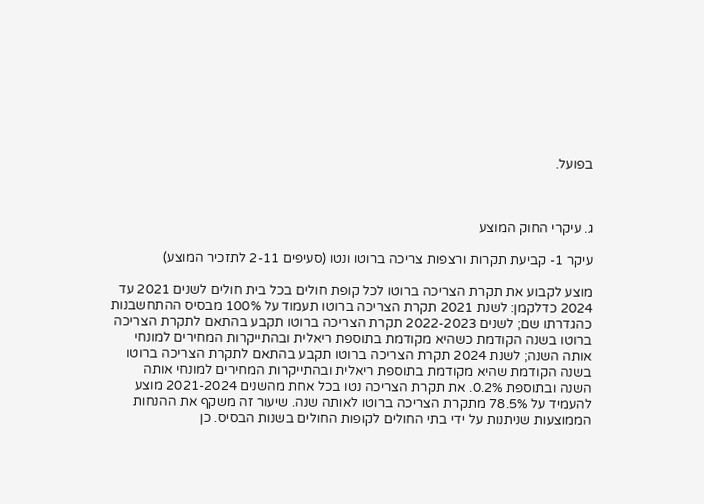בפועל.



ג. עיקרי החוק המוצע

עיקר 1- קביעת תקרות ורצפות צריכה ברוטו ונטו (סעיפים 2-11 לתזכיר המוצע)

מוצע לקבוע את תקרת הצריכה ברוטו לכל קופת חולים בכל בית חולים לשנים 2021 עד 2024 כדלקמן: לשנת 2021 תקרת הצריכה ברוטו תעמוד על 100% מבסיס ההתחשבנות כהגדרתו שם; לשנים 2022-2023 תקרת הצריכה ברוטו תקבע בהתאם לתקרת הצריכה ברוטו בשנה הקודמת כשהיא מקודמת בתוספת ריאלית ובהתייקרות המחירים למונחי אותה השנה; לשנת 2024 תקרת הצריכה ברוטו תקבע בהתאם לתקרת הצריכה ברוטו בשנה הקודמת שהיא מקודמת בתוספת ריאלית ובהתייקרות המחירים למונחי אותה השנה ובתוספת 0.2%. את תקרת הצריכה נטו בכל אחת מהשנים 2021-2024 מוצע להעמיד על 78.5% מתקרת הצריכה ברוטו לאותה שנה. שיעור זה משקף את ההנחות הממוצעות שניתנות על ידי בתי החולים לקופות החולים בשנות הבסיס. כן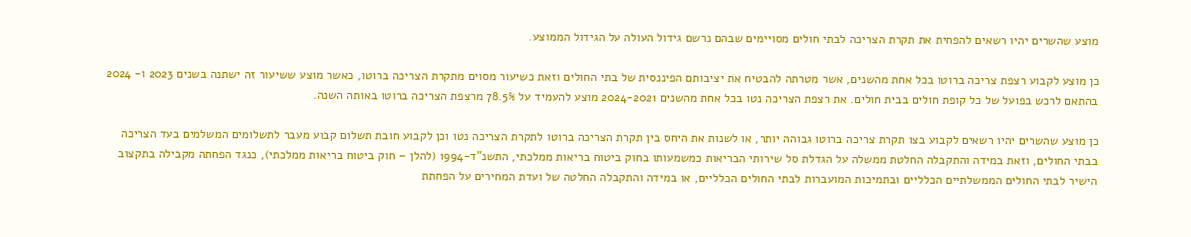מוצע שהשרים יהיו רשאים להפחית את תקרת הצריכה לבתי חולים מסויימים שבהם נרשם גידול העולה על הגידול הממוצע.

כן מוצע לקבוע רצפת צריכה ברוטו בכל אחת מהשנים, אשר מטרתה להבטיח את יציבותם הפיננסית של בתי החולים וזאת כשיעור מסוים מתקרת הצריכה ברוטו, כאשר מוצע ששיעור זה ישתנה בשנים 2023 ו- 2024 בהתאם לרכש בפועל של כל קופת חולים בבית חולים. את רצפת הצריכה נטו בכל אחת מהשנים 2024-2021 מוצע להעמיד על 78.5% מרצפת הצריכה ברוטו באותה השנה.

כן מוצע שהשרים יהיו רשאים לקבוע בצו תקרת צריכה ברוטו גבוהה יותר, או לשנות את היחס בין תקרת הצריכה ברוטו לתקרת הצריכה נטו וכן לקבוע חובת תשלום קבוע מעבר לתשלומים המשלמים בעד הצריכה בבתי החולים, וזאת במידה והתקבלה החלטת ממשלה על הגדלת סל שירותי הבריאות כמשמעותו בחוק ביטוח בריאות ממלכתי, התשנ"ד-1994 (להלן – חוק ביטוח בריאות ממלכתי), כנגד הפחתה מקבילה בתקצוב הישיר לבתי החולים הממשלתיים הכלליים ובתמיכות המועברות לבתי החולים הכלליים, או במידה והתקבלה החלטה של ועדת המחירים על הפחתת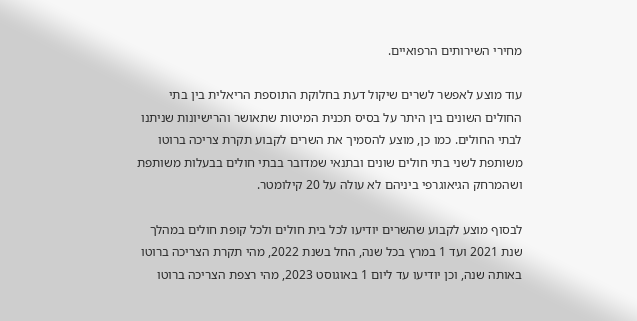מחירי השירותים הרפואיים.

עוד מוצע לאפשר לשרים שיקול דעת בחלוקת התוספת הריאלית בין בתי החולים השונים בין היתר על בסיס תכנית המיטות שתאושר והרישיונות שניתנו לבתי החולים. כמו כן, מוצע להסמיך את השרים לקבוע תקרת צריכה ברוטו משותפת לשני בתי חולים שונים ובתנאי שמדובר בבתי חולים בבעלות משותפת ושהמרחק הגיאוגרפי ביניהם לא עולה על 20 קילומטר.

לבסוף מוצע לקבוע שהשרים יודיעו לכל בית חולים ולכל קופת חולים במהלך שנת 2021 ועד 1 במרץ בכל שנה, החל בשנת 2022, מהי תקרת הצריכה ברוטו באותה שנה, וכן יודיעו עד ליום 1 באוגוסט 2023, מהי רצפת הצריכה ברוטו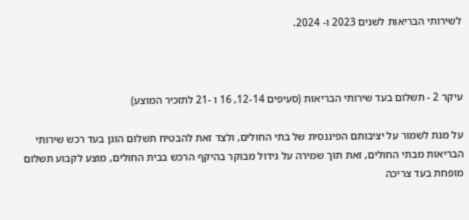לשירותי הבריאות לשנים 2023 ו- 2024.



עיקר 2 - תשלום בעד שירותי הבריאות (סעיפים 12-14, 16 ו -21 לתזכיר המוצע)

על מנת לשמור על יציבותם הפיננסית של בתי החולים, ולצד זאת להבטיח תשלום הוגן בעד רכש שירותי הבריאות מבתי החולים, זאת תוך שמירה על גידול מבוקר בהיקף הרכש בבית החולים, מוצע לקבוע תשלום מופחת בעד צריכה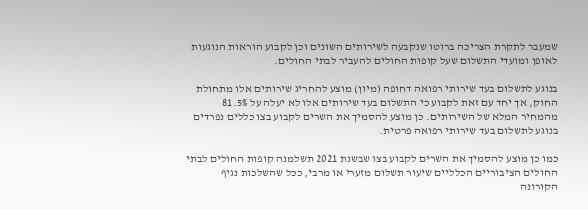שמעבר לתקרת הצריכה ברוטו שנקבעה לשירותים השונים וכן לקבוע הוראות הנוגעות לאופן ומועדי התשלום שעל קופות החולים להעביר לבתי החולים.

בנוגע לתשלום בעד שירותי רפואה דחופה (מיון) מוצע להחריג שירותים אלו מתחולת החוק, אך יחד עם זאת לקבוע כי התשלום בעד שירותים אלו לא יעלה על 81.5% מהמחיר המלא של השירותים. כן מוצע להסמיך את השרים לקבוע בצו כללים נפרדים בנוגע לתשלום בעד שירותי רפואה פרטית.

כמו כן מוצע להסמיך את השרים לקבוע בצו שבשנת 2021 תשלמנה קופות החולים לבתי החולים הציבוריים הכלליים שיעור תשלום מזערי או מרבי, ככל שהשלכות נגיף הקורונה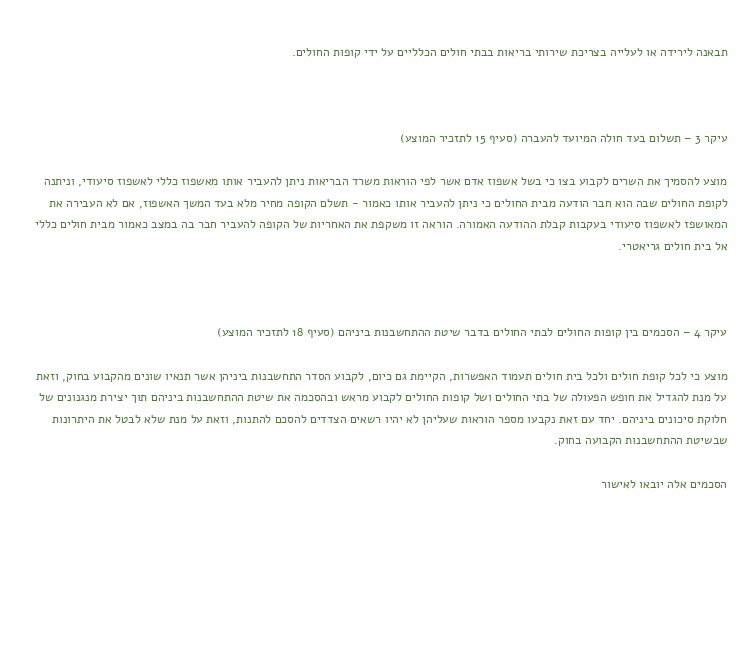תבאנה לירידה או לעלייה בצריכת שירותי בריאות בבתי חולים הכלליים על ידי קופות החולים.



עיקר 3 – תשלום בעד חולה המיועד להעברה (סעיף 15 לתזכיר המוצע)

מוצע להסמיך את השרים לקבוע בצו כי בשל אשפוז אדם אשר לפי הוראות משרד הבריאות ניתן להעביר אותו מאשפוז כללי לאשפוז סיעודי, וניתנה לקופת החולים שבה הוא חבר הודעה מבית החולים כי ניתן להעביר אותו כאמור - תשלם הקופה מחיר מלא בעד המשך האשפוז, אם לא העבירה את המאושפז לאשפוז סיעודי בעקבות קבלת ההודעה האמורה. הוראה זו משקפת את האחריות של הקופה להעביר חבר בה במצב כאמור מבית חולים כללי אל בית חולים גריאטרי.



עיקר 4 – הסכמים בין קופות החולים לבתי החולים בדבר שיטת ההתחשבנות ביניהם (סעיף 18 לתזכיר המוצע)

מוצע כי לכל קופת חולים ולכל בית חולים תעמוד האפשרות, הקיימת גם כיום, לקבוע הסדר התחשבנות ביניהן אשר תנאיו שונים מהקבוע בחוק, וזאת על מנת להגדיל את חופש הפעולה של בתי החולים ושל קופות החולים לקבוע מראש ובהסכמה את שיטת ההתחשבנות ביניהם תוך יצירת מנגנונים של חלוקת סיכונים ביניהם. יחד עם זאת נקבעו מספר הוראות שעליהן לא יהיו רשאים הצדדים להסכם להתנות, וזאת על מנת שלא לבטל את היתרונות שבשיטת ההתחשבנות הקבועה בחוק.

הסכמים אלה יובאו לאישור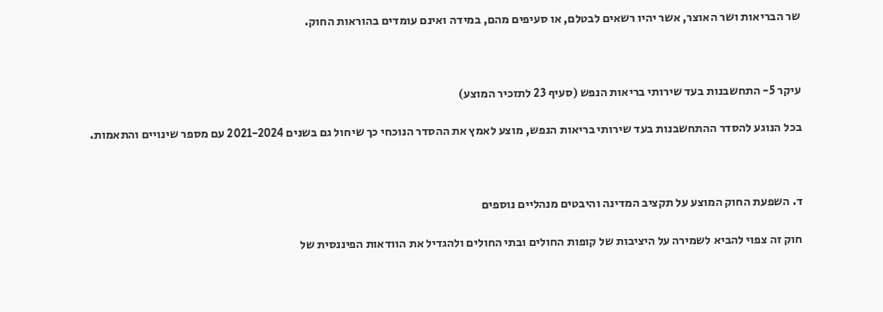שר הבריאות ושר האוצר, אשר יהיו רשאים לבטלם, או סעיפים מהם, במידה ואינם עומדים בהוראות החוק.



עיקר 5- התחשבנות בעד שירותי בריאות הנפש (סעיף 23 לתזכיר המוצע)

בכל הנוגע להסדר ההתחשבנות בעד שירותי בריאות הנפש, מוצע לאמץ את ההסדר הנוכחי כך שיחול גם בשנים 2021-2024 עם מספר שינויים והתאמות.



ד. השפעת החוק המוצע על תקציב המדינה והיבטים מנהליים נוספים

חוק זה צפוי להביא לשמירה על היציבות של קופות החולים ובתי החולים ולהגדיל את הוודאות הפיננסית של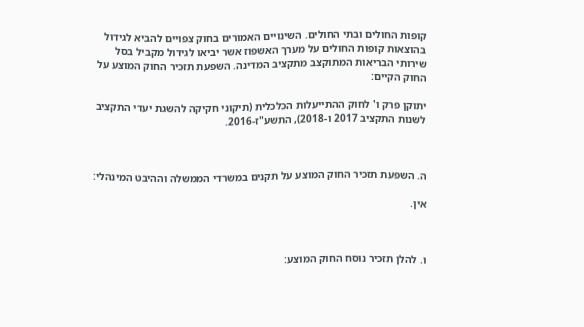קופות החולים ובתי החולים. השינויים האמורים בחוק צפויים להביא לגידול בהוצאות קופות החולים על מערך האשפוז אשר יביאו לגידול מקביל בסל שירותי הבריאות המתוקצב מתקציב המדינה. השפעת תזכיר החוק המוצע על החוק הקיים:

יתוקן פרק ו' לחוק ההתייעלות הכלכלית (תיקוני חקיקה להשגת יעדי התקציב לשנות התקציב 2017 ו-2018), התשע"ז-2016.



ה. השפעת תזכיר החוק המוצע על תקנים במשרדי הממשלה וההיבט המינהלי:

אין.



ו. להלן תזכיר נוסח החוק המוצע: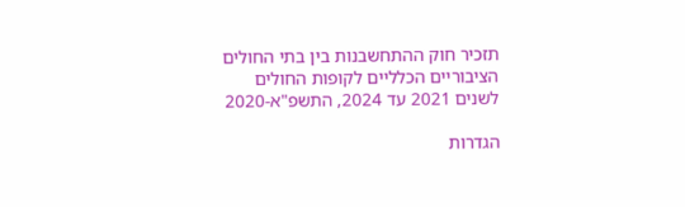תזכיר חוק ההתחשבנות בין בתי החולים הציבוריים הכלליים לקופות החולים לשנים 2021 עד 2024, התשפ"א-2020

הגדרות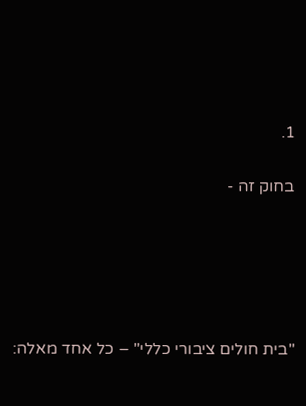1.

בחוק זה -





"בית חולים ציבורי כללי" – כל אחד מאלה: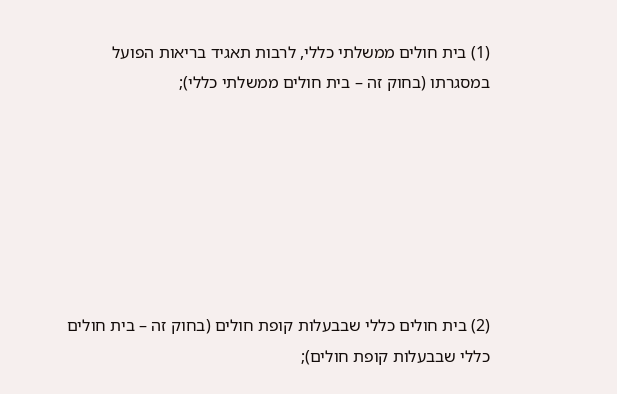(1) בית חולים ממשלתי כללי, לרבות תאגיד בריאות הפועל במסגרתו (בחוק זה – בית חולים ממשלתי כללי);







(2) בית חולים כללי שבבעלות קופת חולים (בחוק זה – בית חולים כללי שבבעלות קופת חולים);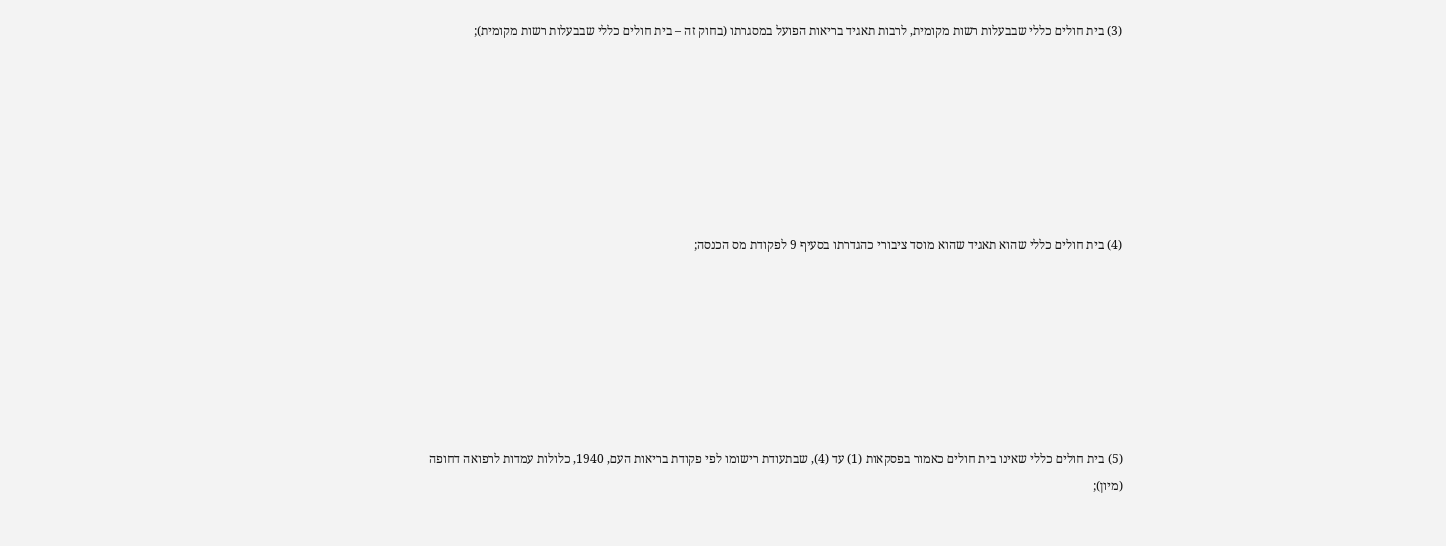(3) בית חולים כללי שבבעלות רשות מקומית, לרבות תאגיד בריאות הפועל במסגרתו (בחוק זה – בית חולים כללי שבבעלות רשות מקומית);







(4) בית חולים כללי שהוא תאגיד שהוא מוסד ציבורי כהגדרתו בסעיף 9 לפקודת מס הכנסה;







(5) בית חולים כללי שאינו בית חולים כאמור בפסקאות (1) עד (4), שבתעודת רישומו לפי פקודת בריאות העם, 1940, כלולות עמדות לרפואה דחופה (מיון);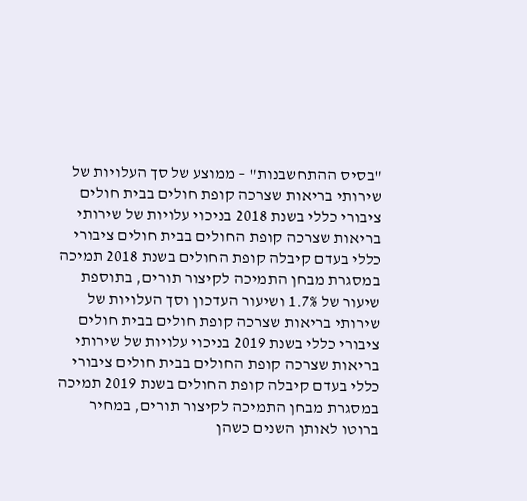"בסיס ההתחשבנות" – ממוצע של סך העלויות של שירותי בריאות שצרכה קופת חולים בבית חולים ציבורי כללי בשנת 2018 בניכוי עלויות של שירותי בריאות שצרכה קופת החולים בבית חולים ציבורי כללי בעדם קיבלה קופת החולים בשנת 2018 תמיכה במסגרת מבחן התמיכה לקיצור תורים, בתוספת שיעור של 1.7% ושיעור העדכון וסך העלויות של שירותי בריאות שצרכה קופת חולים בבית חולים ציבורי כללי בשנת 2019 בניכוי עלויות של שירותי בריאות שצרכה קופת החולים בבית חולים ציבורי כללי בעדם קיבלה קופת החולים בשנת 2019 תמיכה במסגרת מבחן התמיכה לקיצור תורים, במחיר ברוטו לאותן השנים כשהן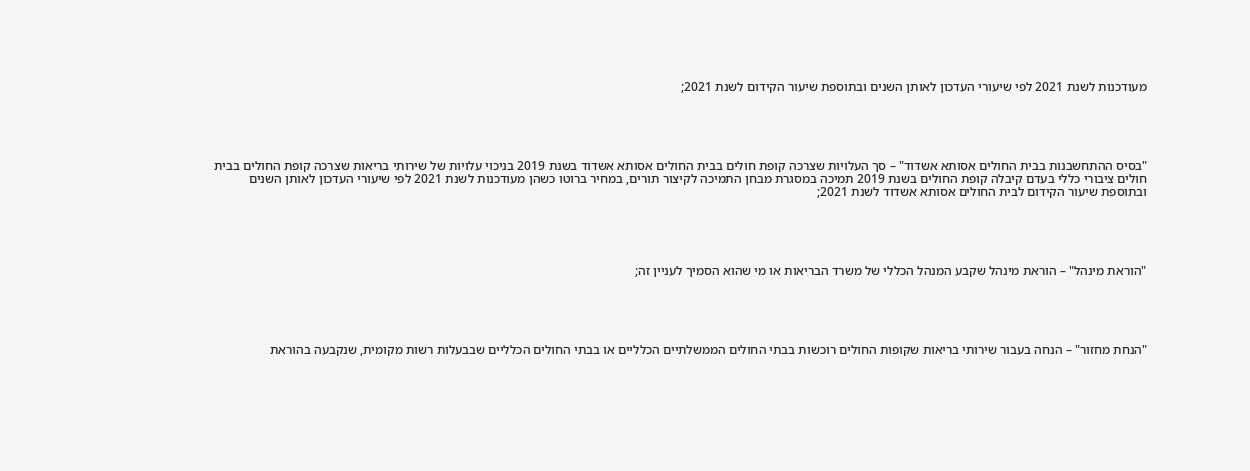מעודכנות לשנת 2021 לפי שיעורי העדכון לאותן השנים ובתוספת שיעור הקידום לשנת 2021;





"בסיס ההתחשבנות בבית החולים אסותא אשדוד" – סך העלויות שצרכה קופת חולים בבית החולים אסותא אשדוד בשנת 2019 בניכוי עלויות של שירותי בריאות שצרכה קופת החולים בבית חולים ציבורי כללי בעדם קיבלה קופת החולים בשנת 2019 תמיכה במסגרת מבחן התמיכה לקיצור תורים, במחיר ברוטו כשהן מעודכנות לשנת 2021 לפי שיעורי העדכון לאותן השנים ובתוספת שיעור הקידום לבית החולים אסותא אשדוד לשנת 2021;





"הוראת מינהל" – הוראת מינהל שקבע המנהל הכללי של משרד הבריאות או מי שהוא הסמיך לעניין זה;





"הנחת מחזור" – הנחה בעבור שירותי בריאות שקופות החולים רוכשות בבתי החולים הממשלתיים הכלליים או בבתי החולים הכלליים שבבעלות רשות מקומית, שנקבעה בהוראת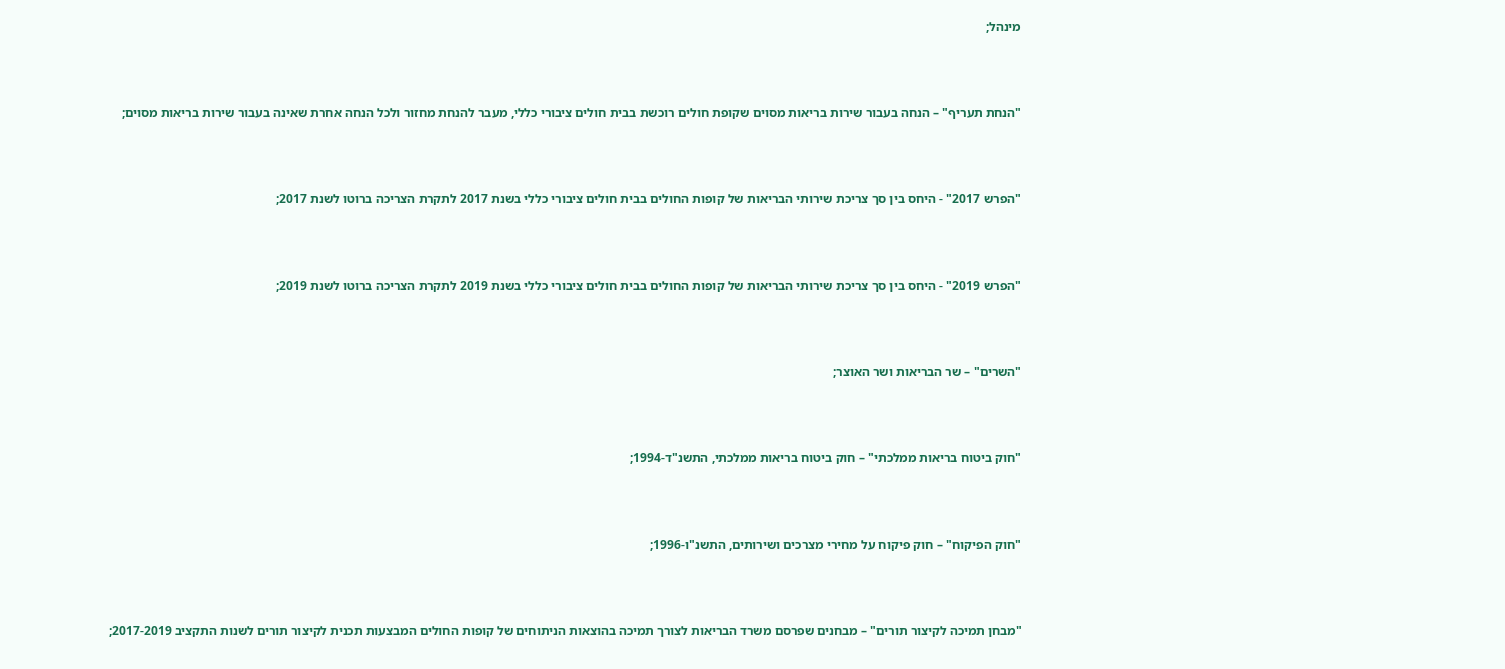מינהל;





"הנחת תעריף" – הנחה בעבור שירות בריאות מסוים שקופת חולים רוכשת בבית חולים ציבורי כללי, מעבר להנחת מחזור ולכל הנחה אחרת שאינה בעבור שירות בריאות מסוים;





"הפרש 2017" - היחס בין סך צריכת שירותי הבריאות של קופות החולים בבית חולים ציבורי כללי בשנת 2017 לתקרת הצריכה ברוטו לשנת 2017;





"הפרש 2019" - היחס בין סך צריכת שירותי הבריאות של קופות החולים בבית חולים ציבורי כללי בשנת 2019 לתקרת הצריכה ברוטו לשנת 2019;





"השרים" – שר הבריאות ושר האוצר;





"חוק ביטוח בריאות ממלכתי" – חוק ביטוח בריאות ממלכתי, התשנ"ד-1994;





"חוק הפיקוח" – חוק פיקוח על מחירי מצרכים ושירותים, התשנ"ו-1996;





"מבחן תמיכה לקיצור תורים" – מבחנים שפרסם משרד הבריאות לצורך תמיכה בהוצאות הניתוחים של קופות החולים המבצעות תכנית לקיצור תורים לשנות התקציב 2017-2019;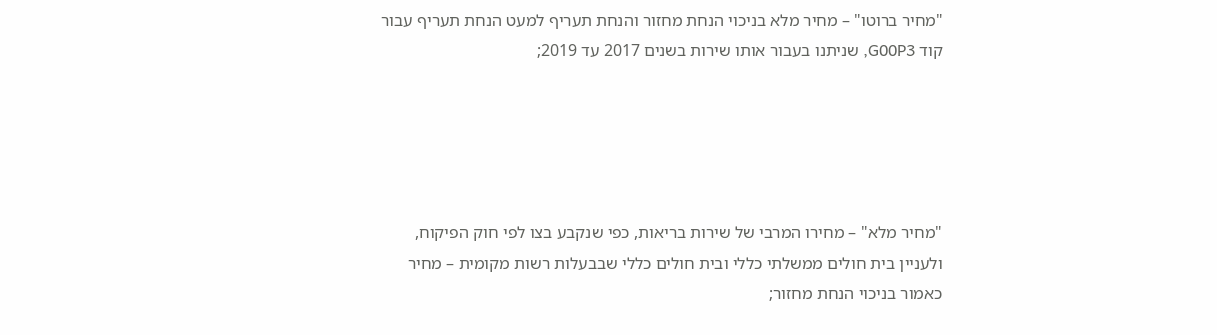"מחיר ברוטו" – מחיר מלא בניכוי הנחת מחזור והנחת תעריף למעט הנחת תעריף עבור קוד G00P3, שניתנו בעבור אותו שירות בשנים 2017 עד 2019;





"מחיר מלא" – מחירו המרבי של שירות בריאות, כפי שנקבע בצו לפי חוק הפיקוח, ולעניין בית חולים ממשלתי כללי ובית חולים כללי שבבעלות רשות מקומית – מחיר כאמור בניכוי הנחת מחזור;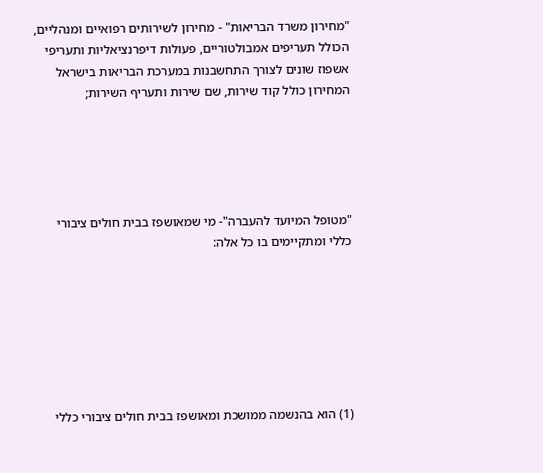"מחירון משרד הבריאות" - מחירון לשירותים רפואיים ומנהליים, הכולל תעריפים אמבולטוריים, פעולות דיפרנציאליות ותעריפי אשפוז שונים לצורך התחשבנות במערכת הבריאות בישראל המחירון כולל קוד שירות, שם שירות ותעריף השירות;





"מטופל המיועד להעברה"- מי שמאושפז בבית חולים ציבורי כללי ומתקיימים בו כל אלה:







(1) הוא בהנשמה ממושכת ומאושפז בבית חולים ציבורי כללי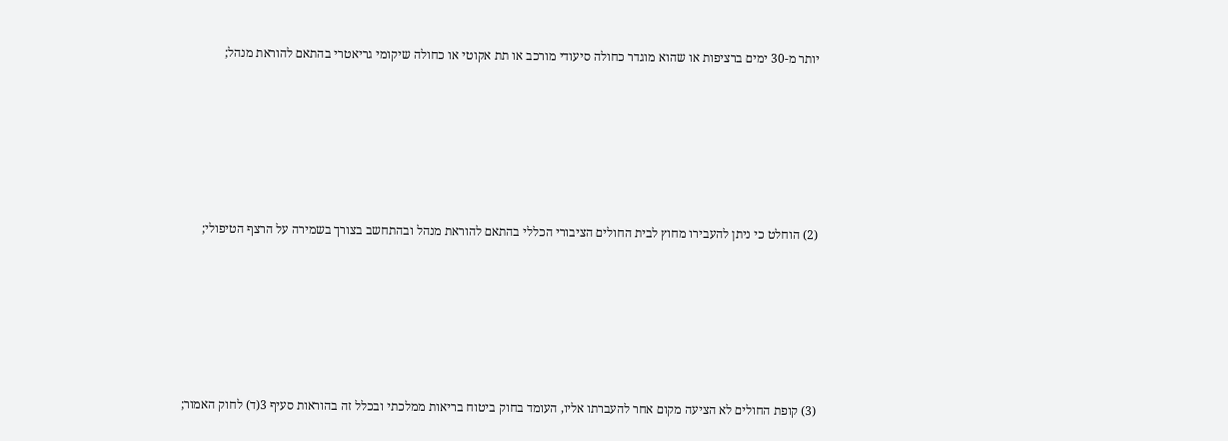יותר מ-30 ימים ברציפות או שהוא מוגדר כחולה סיעודי מורכב או תת אקוטי או כחולה שיקומי גריאטרי בהתאם להוראת מנהל;







(2) הוחלט כי ניתן להעבירו מחוץ לבית החולים הציבורי הכללי בהתאם להוראת מנהל ובהתחשב בצורך בשמירה על הרצף הטיפולי;







(3) קופת החולים לא הציעה מקום אחר להעברתו אליו, העומד בחוק ביטוח בריאות ממלכתי ובכלל זה בהוראות סעיף 3(ד) לחוק האמור;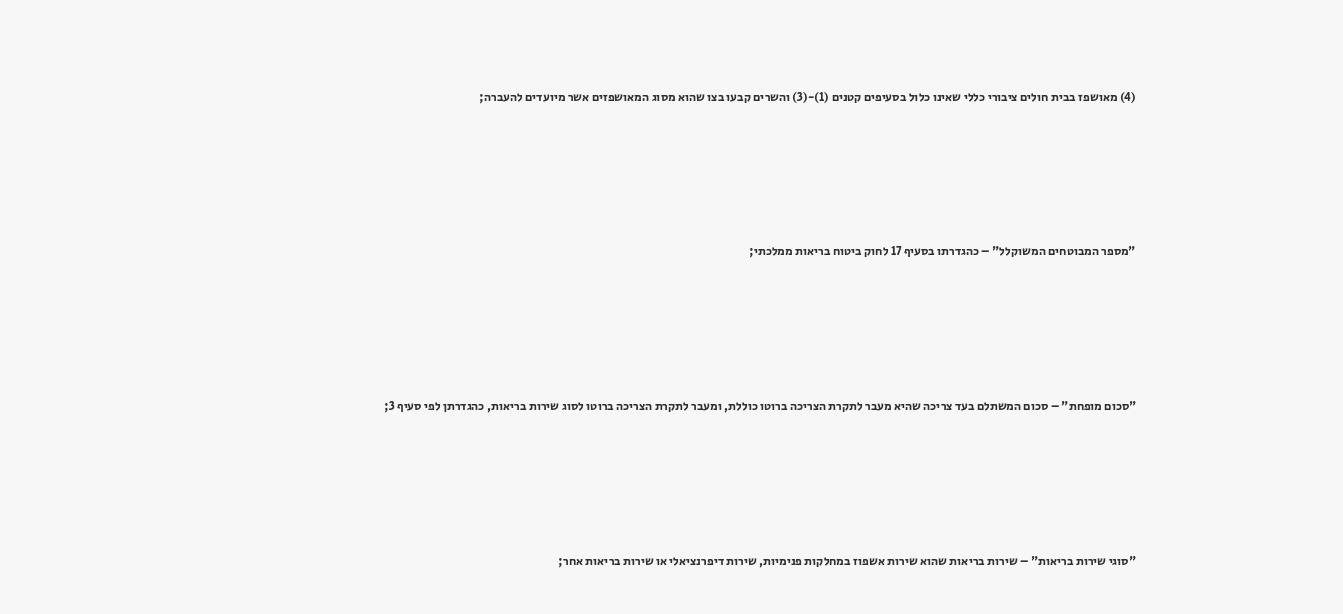(4) מאושפז בבית חולים ציבורי כללי שאינו כלול בסעיפים קטנים (1)-(3) והשרים קבעו בצו שהוא מסוג המאושפזים אשר מיועדים להעברה;





"מספר המבוטחים המשוקלל" – כהגדרתו בסעיף 17 לחוק ביטוח בריאות ממלכתי;





"סכום מופחת" – סכום המשתלם בעד צריכה שהיא מעבר לתקרת הצריכה ברוטו כוללת, ומעבר לתקרת הצריכה ברוטו לסוג שירות בריאות, כהגדרתן לפי סעיף 3;





"סוגי שירות בריאות" – שירות בריאות שהוא שירות אשפוז במחלקות פנימיות, שירות דיפרנציאלי או שירות בריאות אחר;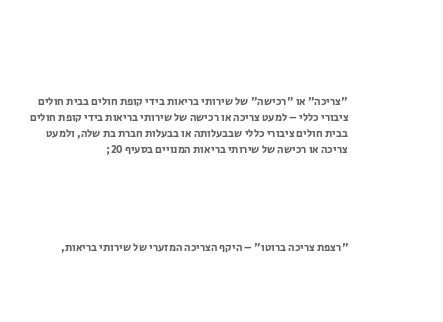"צריכה" או "רכישה" של שירותי בריאות בידי קופת חולים בבית חולים ציבורי כללי – למעט צריכה או רכישה של שירותי בריאות בידי קופת חולים בבית חולים ציבורי כללי שבבעלותה או בבעלות חברת בת שלה, ולמעט צריכה או רכישה של שירותי בריאות המנויים בסעיף 20;





"רצפת צריכה ברוטו" – היקף הצריכה המזערי של שירותי בריאות,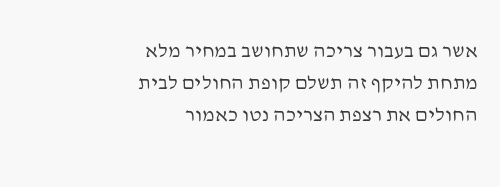אשר גם בעבור צריכה שתחושב במחיר מלא מתחת להיקף זה תשלם קופת החולים לבית החולים את רצפת הצריכה נטו כאמור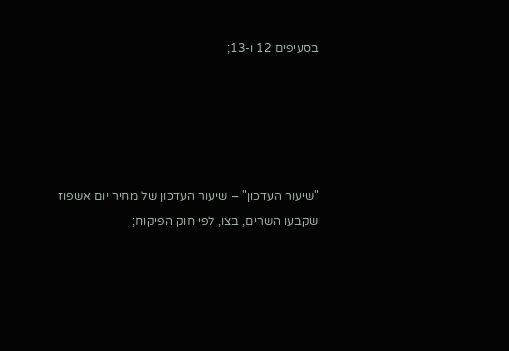בסעיפים 12 ו-13;





"שיעור העדכון" – שיעור העדכון של מחיר יום אשפוז שקבעו השרים, בצו, לפי חוק הפיקוח;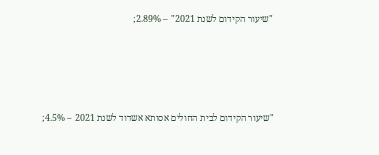"שיעור הקידום לשנת 2021" – 2.89%;





"שיעור הקידום לבית החולים אסותא אשדוד לשנת 2021 – 4.5%;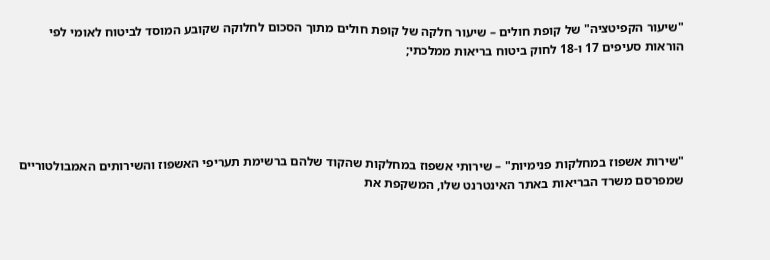"שיעור הקפיטציה" של קופת חולים – שיעור חלקה של קופת חולים מתוך הסכום לחלוקה שקובע המוסד לביטוח לאומי לפי הוראות סעיפים 17 ו-18 לחוק ביטוח בריאות ממלכתי;





"שירות אשפוז במחלקות פנימיות" – שירותי אשפוז במחלקות שהקוד שלהם ברשימת תעריפי האשפוז והשירותים האמבולטוריים שמפרסם משרד הבריאות באתר האינטרנט שלו, המשקפת את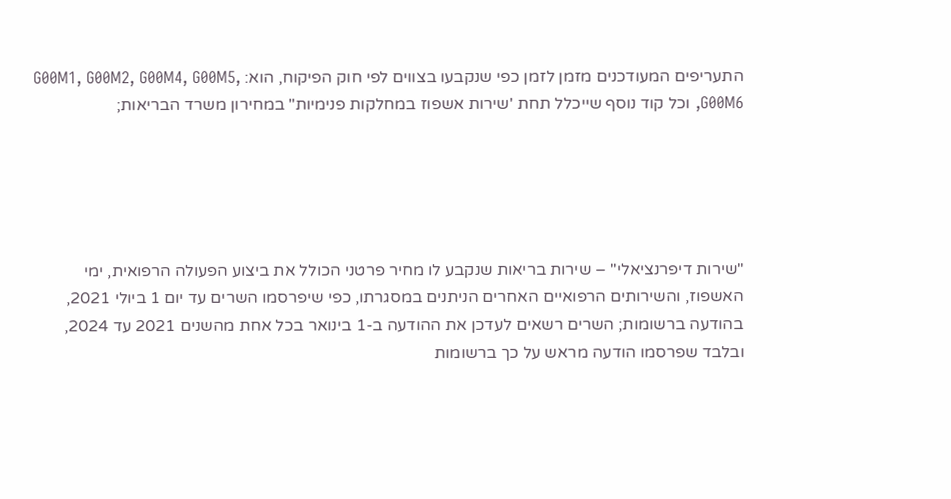התעריפים המעודכנים מזמן לזמן כפי שנקבעו בצווים לפי חוק הפיקוח, הוא: G00M1, G00M2, G00M4, G00M5, G00M6, וכל קוד נוסף שייכלל תחת 'שירות אשפוז במחלקות פנימיות" במחירון משרד הבריאות;





"שירות דיפרנציאלי" – שירות בריאות שנקבע לו מחיר פרטני הכולל את ביצוע הפעולה הרפואית, ימי האשפוז, והשירותים הרפואיים האחרים הניתנים במסגרתו, כפי שיפרסמו השרים עד יום 1 ביולי 2021, בהודעה ברשומות; השרים רשאים לעדכן את ההודעה ב-1 בינואר בכל אחת מהשנים 2021 עד 2024, ובלבד שפרסמו הודעה מראש על כך ברשומות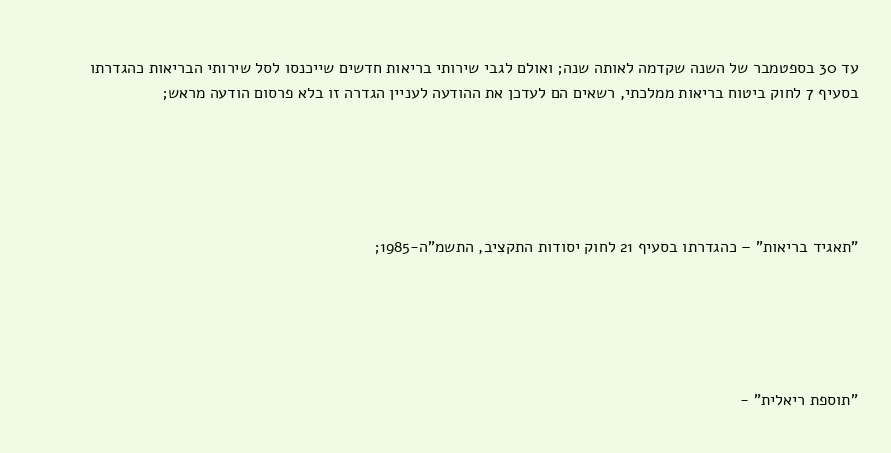עד 30 בספטמבר של השנה שקדמה לאותה שנה; ואולם לגבי שירותי בריאות חדשים שייכנסו לסל שירותי הבריאות כהגדרתו בסעיף 7 לחוק ביטוח בריאות ממלכתי, רשאים הם לעדכן את ההודעה לעניין הגדרה זו בלא פרסום הודעה מראש;





"תאגיד בריאות" – כהגדרתו בסעיף 21 לחוק יסודות התקציב, התשמ"ה-1985;





"תוספת ריאלית" -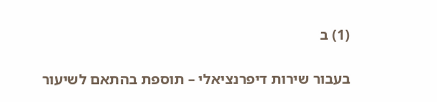(1) ב

בעבור שירות דיפרנציאלי – תוספת בהתאם לשיעור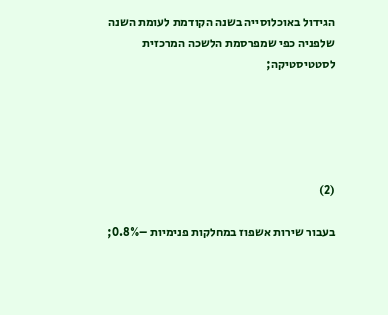הגידול באוכלוסייה בשנה הקודמת לעומת השנה שלפניה כפי שמפרסמת הלשכה המרכזית לסטטיסטיקה;





(2)

בעבור שירות אשפוז במחלקות פנימיות –0.8%;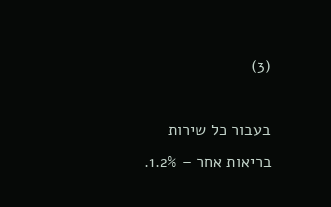(3)

בעבור כל שירות בריאות אחר – 1.2%.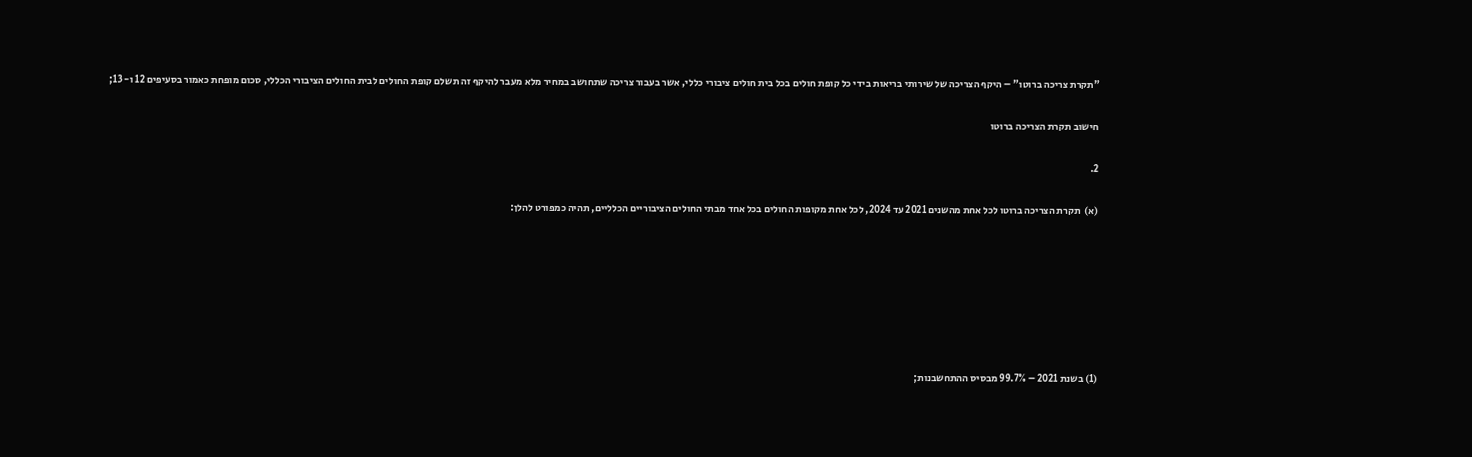"תקרת צריכה ברוטו" – היקף הצריכה של שירותי בריאות בידי כל קופת חולים בכל בית חולים ציבורי כללי, אשר בעבור צריכה שתחושב במחיר מלא מעבר להיקף זה תשלם קופת החולים לבית החולים הציבורי הכללי, סכום מופחת כאמור בסעיפים 12 ו- 13;

חישוב תקרת הצריכה ברוטו

2.

(א)  תקרת הצריכה ברוטו לכל אחת מהשנים 2021 עד 2024, לכל אחת מקופות החולים בכל אחד מבתי החולים הציבוריים הכלליים, תהיה כמפורט להלן:







(1) בשנת 2021 – 99.7% מבסיס ההתחשבנות;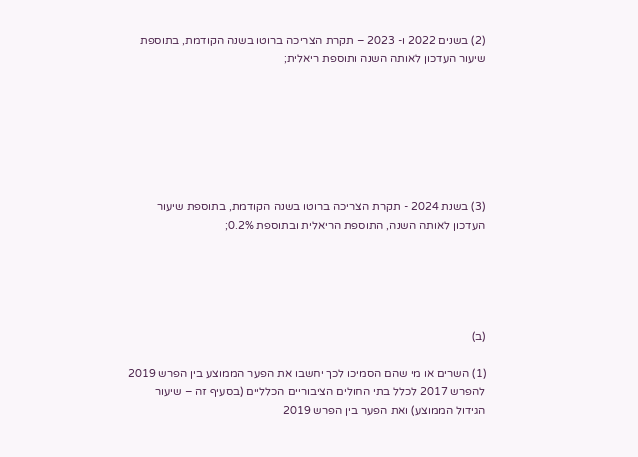(2) בשנים 2022 ו- 2023 – תקרת הצריכה ברוטו בשנה הקודמת, בתוספת שיעור העדכון לאותה השנה ותוספת ריאלית;







(3) בשנת 2024 - תקרת הצריכה ברוטו בשנה הקודמת, בתוספת שיעור העדכון לאותה השנה, התוספת הריאלית ובתוספת 0.2%;





(ב)

(1) השרים או מי שהם הסמיכו לכך יחשבו את הפער הממוצע בין הפרש 2019 להפרש 2017 לכלל בתי החולים הציבוריים הכלליים (בסעיף זה – שיעור הגידול הממוצע) ואת הפער בין הפרש 2019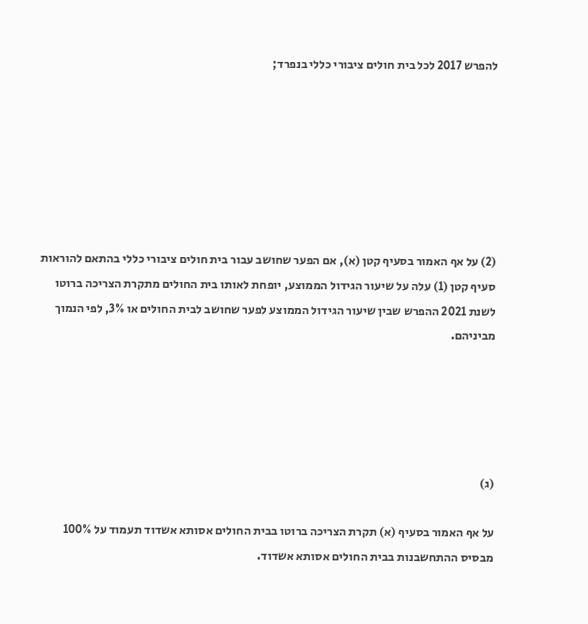להפרש 2017 לכל בית חולים ציבורי כללי בנפרד;







(2) על אף האמור בסעיף קטן (א), אם הפער שחושב עבור בית חולים ציבורי כללי בהתאם להוראות סעיף קטן (1) עלה על שיעור הגידול הממוצע, יופחת לאותו בית החולים מתקרת הצריכה ברוטו לשנת 2021 ההפרש שבין שיעור הגידול הממוצע לפער שחושב לבית החולים או 3%, לפי הנמוך מביניהם.





(ג)

על אף האמור בסעיף (א) תקרת הצריכה ברוטו בבית החולים אסותא אשדוד תעמוד על 100% מבסיס ההתחשבנות בבית החולים אסותא אשדוד.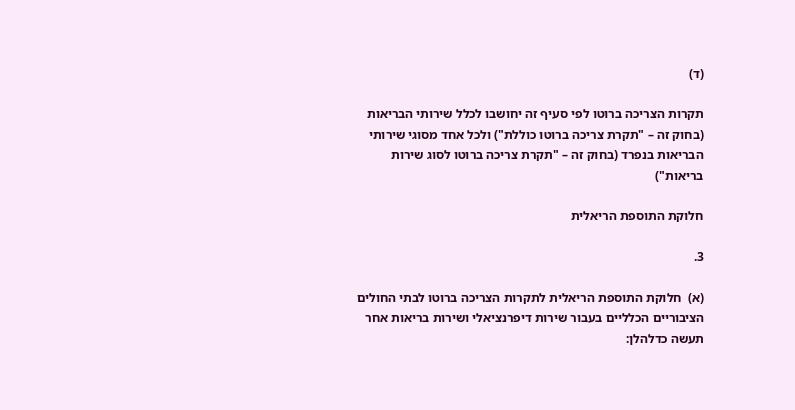(ד)

תקרות הצריכה ברוטו לפי סעיף זה יחושבו לכלל שירותי הבריאות (בחוק זה – "תקרת צריכה ברוטו כוללת") ולכל אחד מסוגי שירותי הבריאות בנפרד (בחוק זה – "תקרת צריכה ברוטו לסוג שירות בריאות")

חלוקת התוספת הריאלית

3.

(א)  חלוקת התוספת הריאלית לתקרות הצריכה ברוטו לבתי החולים הציבוריים הכלליים בעבור שירות דיפרנציאלי ושירות בריאות אחר תעשה כדלהלן: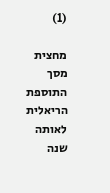(1)

מחצית מסך התוספת הריאלית לאותה שנה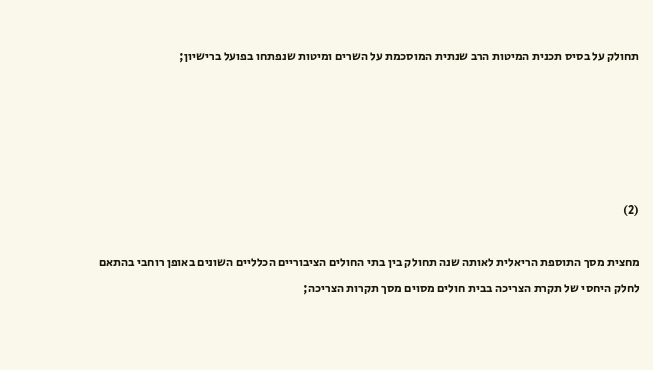תחולק על בסיס תכנית המיטות הרב שנתית המוסכמת על השרים ומיטות שנפתחו בפועל ברישיון;





(2)

מחצית מסך התוספת הריאלית לאותה שנה תחולק בין בתי החולים הציבוריים הכלליים השונים באופן רוחבי בהתאם לחלק היחסי של תקרת הצריכה בבית חולים מסוים מסך תקרות הצריכה;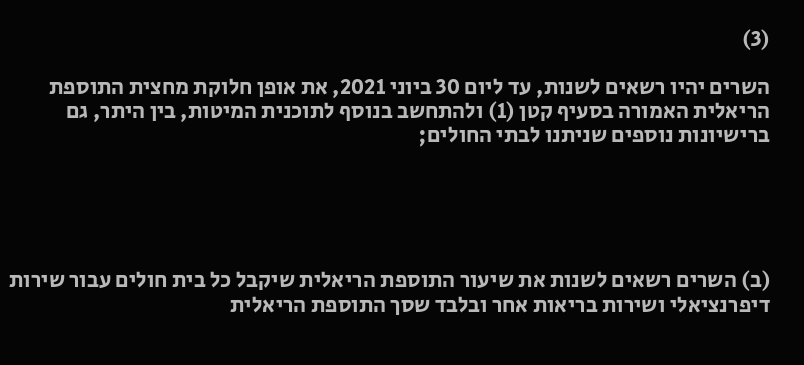(3)

השרים יהיו רשאים לשנות, עד ליום 30 ביוני 2021, את אופן חלוקת מחצית התוספת הריאלית האמורה בסעיף קטן (1) ולהתחשב בנוסף לתוכנית המיטות, בין היתר, גם ברישיונות נוספים שניתנו לבתי החולים;





(ב) השרים רשאים לשנות את שיעור התוספת הריאלית שיקבל כל בית חולים עבור שירות דיפרנציאלי ושירות בריאות אחר ובלבד שסך התוספת הריאלית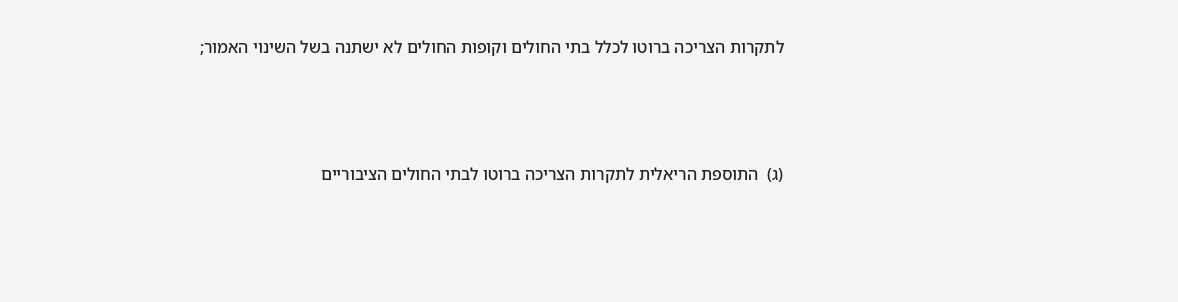לתקרות הצריכה ברוטו לכלל בתי החולים וקופות החולים לא ישתנה בשל השינוי האמור;





(ג)  התוספת הריאלית לתקרות הצריכה ברוטו לבתי החולים הציבוריים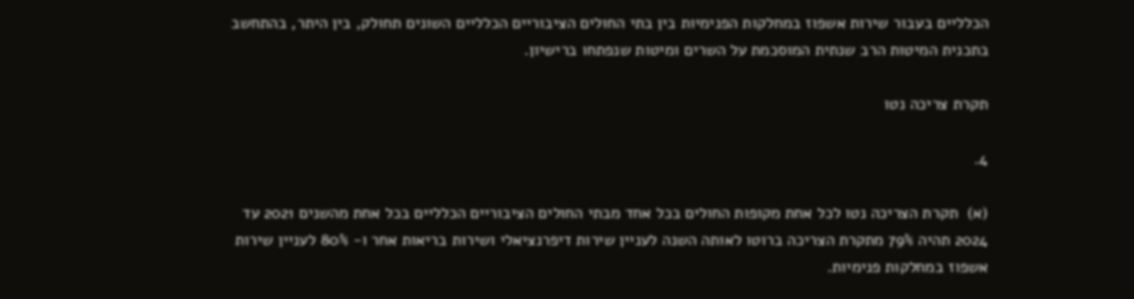הכלליים בעבור שירות אשפוז במחלקות הפנימיות בין בתי החולים הציבוריים הכלליים השונים תחולק, בין היתר, בהתחשב בתכנית המיטות הרב שנתית המוסכמת על השרים ומיטות שנפתחו ברישיון.

תקרת צריכה נטו

4.

(א)  תקרת הצריכה נטו לכל אחת מקופות החולים בכל אחד מבתי החולים הציבוריים הכלליים בכל אחת מהשנים 2021 עד 2024 תהיה 79% מתקרת הצריכה ברוטו לאותה השנה לעניין שירות דיפרנציאלי ושירות בריאות אחר ו- 80% לעניין שירות אשפוז במחלקות פנימיות.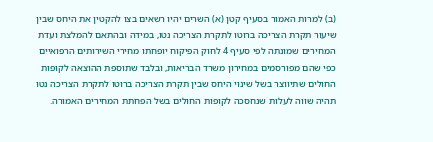(ב) למרות האמור בסעיף קטן (א) השרים יהיו רשאים בצו להקטין את היחס שבין שיעור תקרת הצריכה ברוטו לתקרת הצריכה נטו, במידה ובהתאם להמלצת ועדת המחירים שמונתה לפי סעיף 4 לחוק הפיקוח יופחתו מחירי השירותים הרפואיים כפי שהם מפורסמים במחירון משרד הבריאות, ובלבד שתוספת ההוצאה לקופות החולים שתיווצר בשל שינוי היחס שבין תקרת הצריכה ברוטו לתקרת הצריכה נטו תהיה שווה לעלות שנחסכה לקופות החולים בשל הפחתת המחירים האמורה.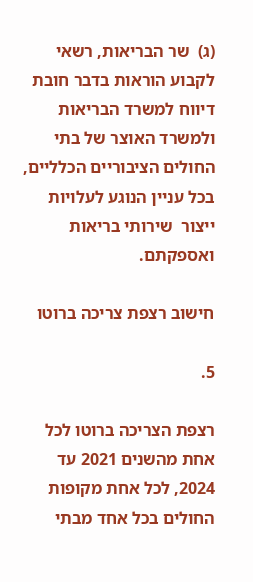(ג)  שר הבריאות, רשאי לקבוע הוראות בדבר חובת דיווח למשרד הבריאות ולמשרד האוצר של בתי החולים הציבוריים הכלליים, בכל עניין הנוגע לעלויות ייצור  שירותי בריאות ואספקתם.

חישוב רצפת צריכה ברוטו

5.

רצפת הצריכה ברוטו לכל אחת מהשנים 2021 עד 2024, לכל אחת מקופות החולים בכל אחד מבתי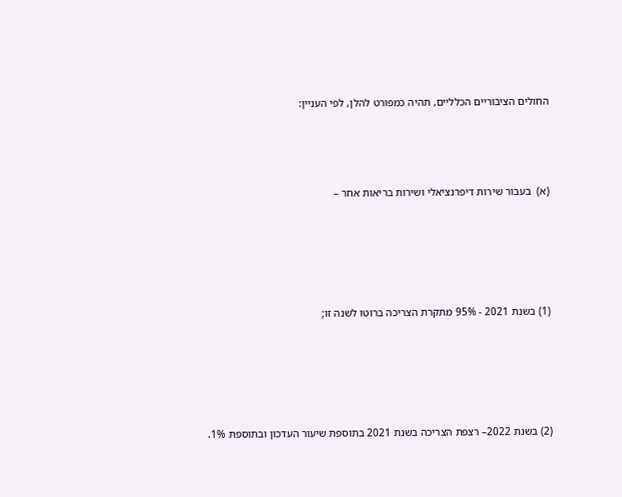החולים הציבוריים הכלליים, תהיה כמפורט להלן, לפי העניין:





(א)  בעבור שירות דיפרנציאלי ושירות בריאות אחר –







(1) בשנת 2021 - 95% מתקרת הצריכה ברוטו לשנה זו;







(2) בשנת 2022– רצפת הצריכה בשנת 2021 בתוספת שיעור העדכון ובתוספת 1%.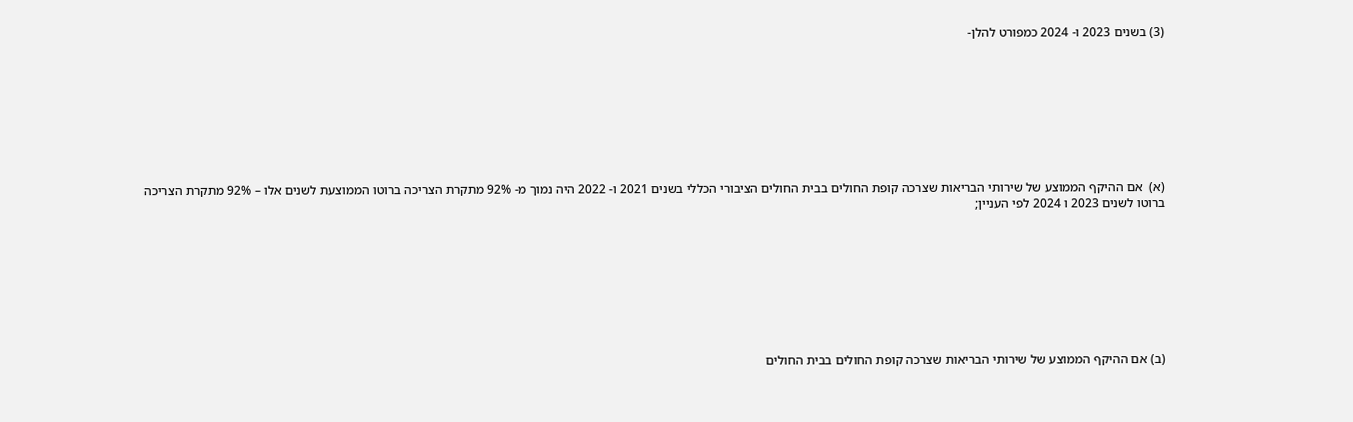(3) בשנים 2023 ו- 2024 כמפורט להלן-









(א)  אם ההיקף הממוצע של שירותי הבריאות שצרכה קופת החולים בבית החולים הציבורי הכללי בשנים 2021 ו- 2022 היה נמוך מ- 92% מתקרת הצריכה ברוטו הממוצעת לשנים אלו – 92% מתקרת הצריכה ברוטו לשנים 2023 ו 2024 לפי העניין;









(ב) אם ההיקף הממוצע של שירותי הבריאות שצרכה קופת החולים בבית החולים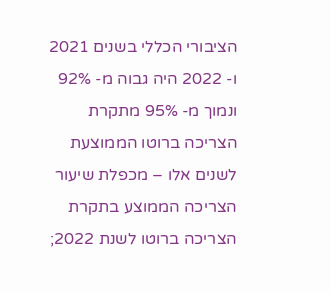הציבורי הכללי בשנים 2021 ו- 2022 היה גבוה מ- 92% ונמוך מ- 95% מתקרת הצריכה ברוטו הממוצעת לשנים אלו – מכפלת שיעור הצריכה הממוצע בתקרת הצריכה ברוטו לשנת 2022;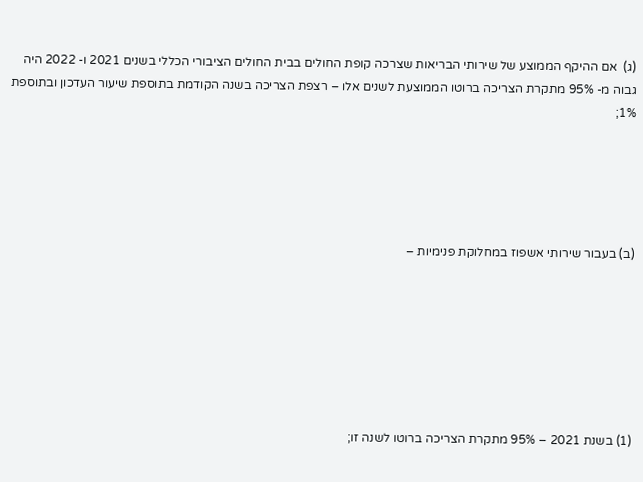(ג)  אם ההיקף הממוצע של שירותי הבריאות שצרכה קופת החולים בבית החולים הציבורי הכללי בשנים 2021 ו- 2022 היה גבוה מ- 95% מתקרת הצריכה ברוטו הממוצעת לשנים אלו – רצפת הצריכה בשנה הקודמת בתוספת שיעור העדכון ובתוספת 1%;





(ב) בעבור שירותי אשפוז במחלוקת פנימיות –







(1) בשנת 2021 – 95% מתקרת הצריכה ברוטו לשנה זו;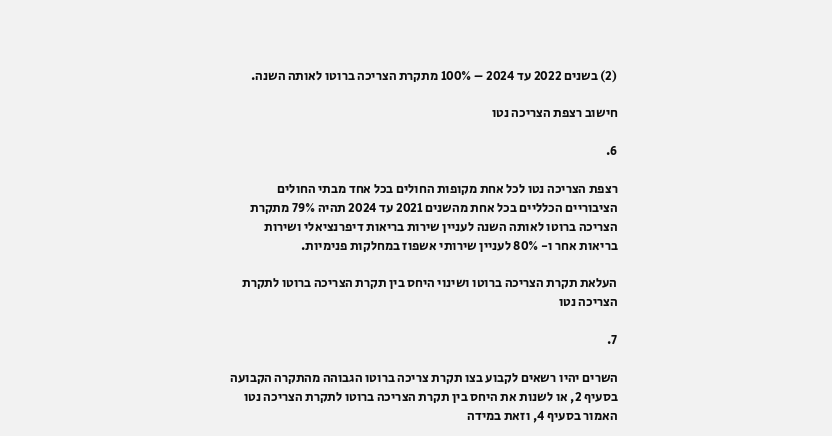(2) בשנים 2022 עד 2024 – 100% מתקרת הצריכה ברוטו לאותה השנה.

חישוב רצפת הצריכה נטו

6.

רצפת הצריכה נטו לכל אחת מקופות החולים בכל אחד מבתי החולים הציבוריים הכלליים בכל אחת מהשנים 2021 עד 2024 תהיה 79% מתקרת הצריכה ברוטו לאותה השנה לעניין שירות בריאות דיפרנציאלי ושירות בריאות אחר ו- 80% לעניין שירותי אשפוז במחלקות פנימיות.

העלאת תקרת הצריכה ברוטו ושינוי היחס בין תקרת הצריכה ברוטו לתקרת הצריכה נטו

7.

השרים יהיו רשאים לקבוע בצו תקרת צריכה ברוטו הגבוהה מהתקרה הקבועה בסעיף 2, או לשנות את היחס בין תקרת הצריכה ברוטו לתקרת הצריכה נטו האמור בסעיף 4, וזאת במידה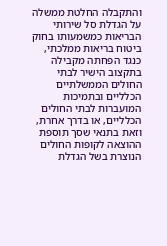והתקבלה החלטת ממשלה על הגדלת סל שירותי הבריאות כמשמעותו בחוק ביטוח בריאות ממלכתי, כנגד הפחתה מקבילה בתקצוב הישיר לבתי החולים הממשלתיים הכלליים ובתמיכות המועברות לבתי החולים הכלליים, או בדרך אחרת, וזאת בתנאי שסך תוספת ההוצאה לקופות החולים הנוצרת בשל הגדלת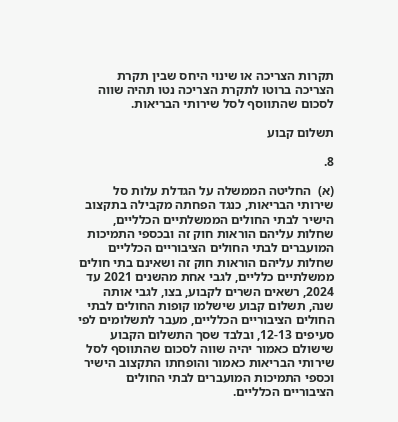תקרות הצריכה או שינוי היחס שבין תקרת הצריכה ברוטו לתקרת הצריכה נטו תהיה שווה לסכום שהתווסף לסל שירותי הבריאות.

תשלום קבוע

8.

(א)  החליטה הממשלה על הגדלת עלות סל שירותי הבריאות, כנגד הפחתה מקבילה בתקצוב הישיר לבתי החולים הממשלתיים הכלליים, שחלות עליהם הוראות חוק זה ובכספי התמיכות המועברים לבתי החולים הציבוריים הכלליים שחלות עליהם הוראות חוק זה ושאינם בתי חולים ממשלתיים כלליים, לגבי אחת מהשנים 2021 עד 2024, רשאים השרים לקבוע, בצו, לגבי אותה שנה, תשלום קבוע שישלמו קופות החולים לבתי החולים הציבוריים הכלליים, מעבר לתשלומים לפי סעיפים 12-13, ובלבד שסך התשלום הקבוע שישולם כאמור יהיה שווה לסכום שהתווסף לסל שירותי הבריאות כאמור והופחתו התקצוב הישיר וכספי התמיכות המועברים לבתי החולים הציבוריים הכלליים.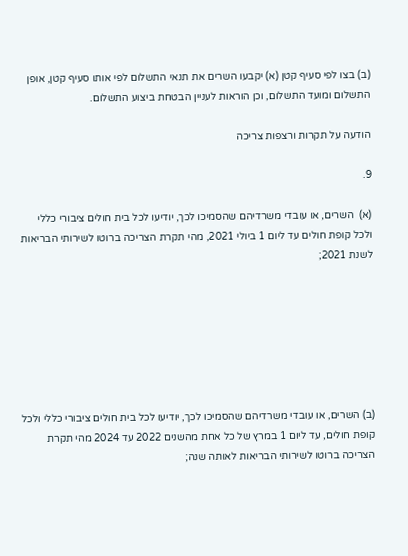(ב) בצו לפי סעיף קטן (א) יקבעו השרים את תנאי התשלום לפי אותו סעיף קטן, אופן התשלום ומועד התשלום, וכן הוראות לעניין הבטחת ביצוע התשלום.

הודעה על תקרות ורצפות צריכה

9.

(א)  השרים, או עובדי משרדיהם שהסמיכו לכך, יודיעו לכל בית חולים ציבורי כללי ולכל קופת חולים עד ליום 1 ביולי 2021, מהי תקרת הצריכה ברוטו לשירותי הבריאות לשנת 2021;







(ב) השרים, או עובדי משרדיהם שהסמיכו לכך, יודיעו לכל בית חולים ציבורי כללי ולכל קופת חולים, עד ליום 1 במרץ של כל אחת מהשנים 2022 עד 2024 מהי תקרת הצריכה ברוטו לשירותי הבריאות לאותה שנה;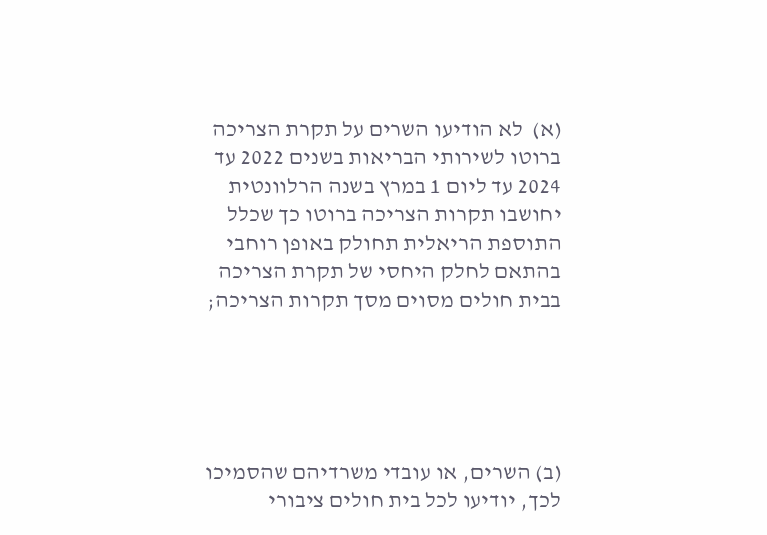(א)  לא הודיעו השרים על תקרת הצריכה ברוטו לשירותי הבריאות בשנים 2022 עד 2024 עד ליום 1 במרץ בשנה הרלוונטית יחושבו תקרות הצריכה ברוטו כך שכלל התוספת הריאלית תחולק באופן רוחבי בהתאם לחלק היחסי של תקרת הצריכה בבית חולים מסוים מסך תקרות הצריכה;





(ב) השרים, או עובדי משרדיהם שהסמיכו לכך, יודיעו לכל בית חולים ציבורי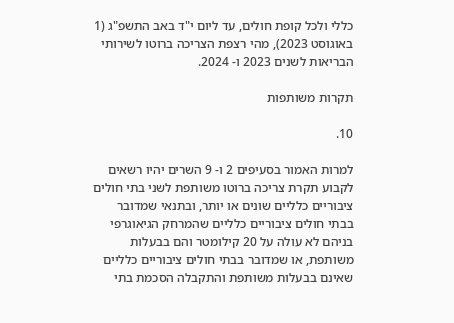כללי ולכל קופת חולים, עד ליום י"ד באב התשפ"ג (1 באוגוסט 2023), מהי רצפת הצריכה ברוטו לשירותי הבריאות לשנים 2023 ו- 2024.

תקרות משותפות

10.

למרות האמור בסעיפים 2 ו- 9 השרים יהיו רשאים לקבוע תקרת צריכה ברוטו משותפת לשני בתי חולים ציבוריים כלליים שונים או יותר, ובתנאי שמדובר בבתי חולים ציבוריים כלליים שהמרחק הגיאוגרפי בניהם לא עולה על 20 קילומטר והם בבעלות משותפת, או שמדובר בבתי חולים ציבוריים כלליים שאינם בבעלות משותפת והתקבלה הסכמת בתי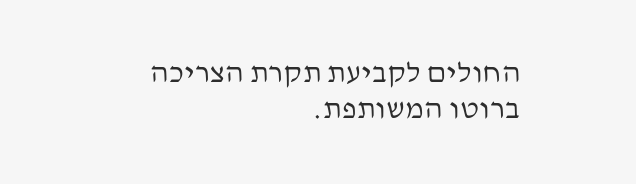החולים לקביעת תקרת הצריכה ברוטו המשותפת.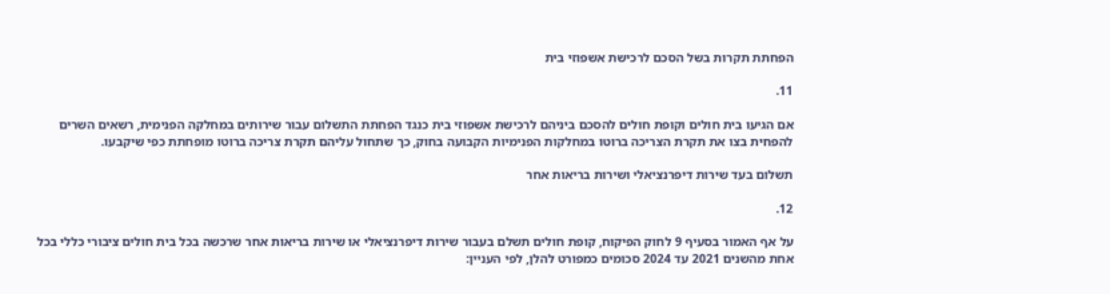הפחתת תקרות בשל הסכם לרכישת אשפוזי בית

11.

אם הגיעו בית חולים וקופת חולים להסכם ביניהם לרכישת אשפוזי בית כנגד הפחתת התשלום עבור שירותים במחלקה הפנימית, רשאים השרים להפחית בצו את תקרת הצריכה ברוטו במחלקות הפנימיות הקבועה בחוק, כך שתחול עליהם תקרת צריכה ברוטו מופחתת כפי שיקבעו.

תשלום בעד שירות דיפרנציאלי ושירות בריאות אחר

12.

על אף האמור בסעיף 9 לחוק הפיקוח, קופת חולים תשלם בעבור שירות דיפרנציאלי או שירות בריאות אחר שרכשה בכל בית חולים ציבורי כללי בכל אחת מהשנים 2021 עד 2024 סכומים כמפורט להלן, לפי העניין: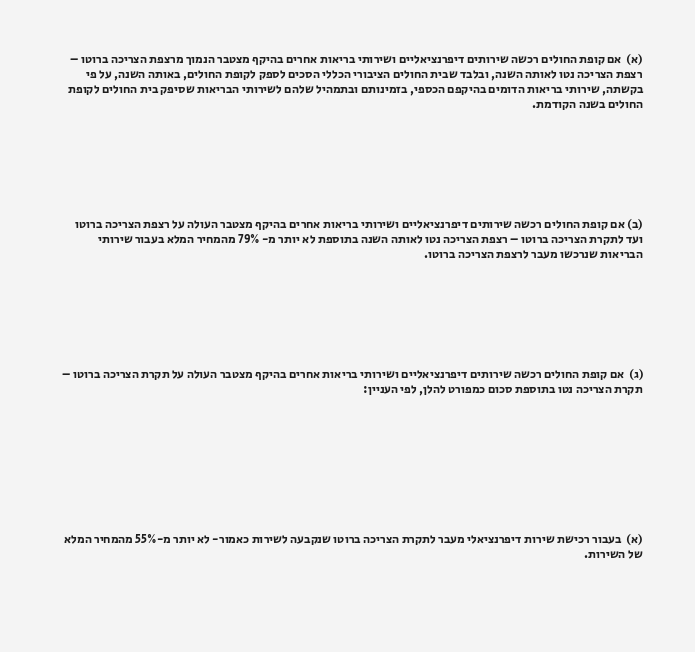(א)  אם קופת החולים רכשה שירותים דיפרנציאליים ושירותי בריאות אחרים בהיקף מצטבר הנמוך מרצפת הצריכה ברוטו – רצפת הצריכה נטו לאותה השנה, ובלבד שבית החולים הציבורי הכללי הסכים לספק לקופת החולים, באותה השנה, על פי בקשתה, שירותי בריאות הדומים בהיקפם הכספי, בזמינותם ובתמהיל שלהם לשירותי הבריאות שסיפק בית החולים לקופת החולים בשנה הקודמת.







(ב) אם קופת החולים רכשה שירותים דיפרנציאליים ושירותי בריאות אחרים בהיקף מצטבר העולה על רצפת הצריכה ברוטו ועד לתקרת הצריכה ברוטו – רצפת הצריכה נטו לאותה השנה בתוספת לא יותר מ- 79% מהמחיר המלא בעבור שירותי הבריאות שנרכשו מעבר לרצפת הצריכה ברוטו.







(ג)  אם קופת החולים רכשה שירותים דיפרנציאליים ושירותי בריאות אחרים בהיקף מצטבר העולה על תקרת הצריכה ברוטו – תקרת הצריכה נטו בתוספת סכום כמפורט להלן, לפי העניין:









(א)  בעבור רכישת שירות דיפרנציאלי מעבר לתקרת הצריכה ברוטו שנקבעה לשירות כאמור- לא יותר מ-55% מהמחיר המלא של השירות.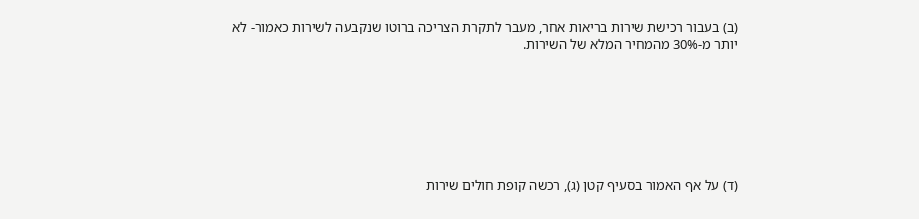(ב) בעבור רכישת שירות בריאות אחר, מעבר לתקרת הצריכה ברוטו שנקבעה לשירות כאמור- לא יותר מ-30% מהמחיר המלא של השירות.







(ד) על אף האמור בסעיף קטן (ג), רכשה קופת חולים שירות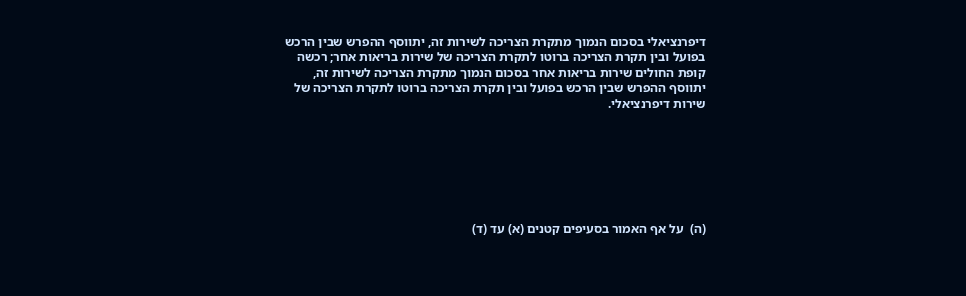דיפרנציאלי בסכום הנמוך מתקרת הצריכה לשירות זה, יתווסף ההפרש שבין הרכש בפועל ובין תקרת הצריכה ברוטו לתקרת הצריכה של שירות בריאות אחר; רכשה קופת החולים שירות בריאות אחר בסכום הנמוך מתקרת הצריכה לשירות זה, יתווסף ההפרש שבין הרכש בפועל ובין תקרת הצריכה ברוטו לתקרת הצריכה של שירות דיפרנציאלי.







(ה)  על אף האמור בסעיפים קטנים (א) עד (ד)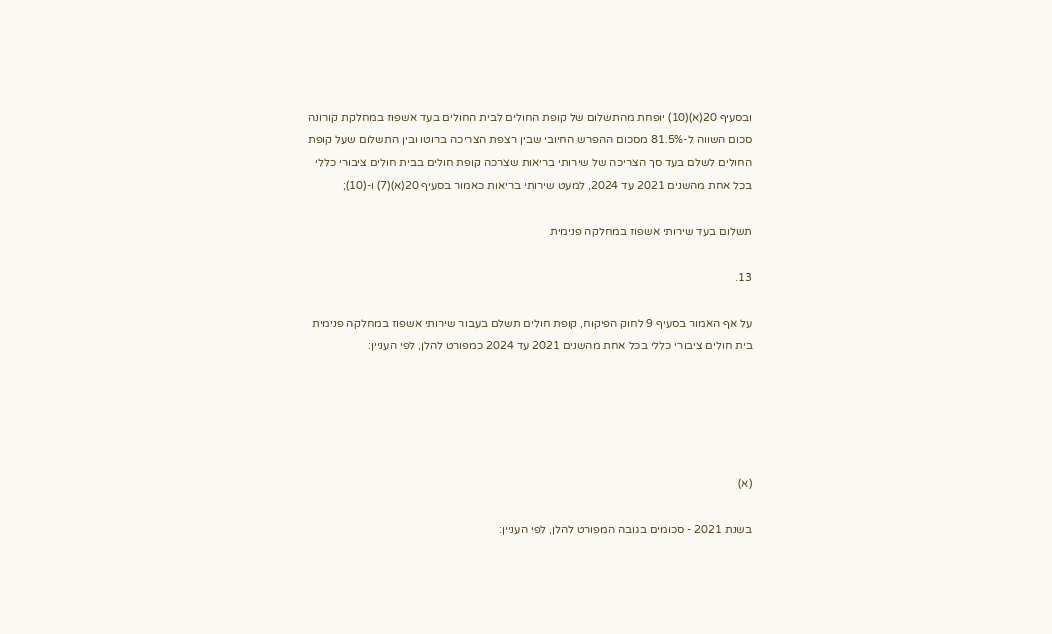ובסעיף 20(א)(10) יופחת מהתשלום של קופת החולים לבית החולים בעד אשפוז במחלקת קורונה סכום השווה ל-81.5% מסכום ההפרש החיובי שבין רצפת הצריכה ברוטו ובין התשלום שעל קופת החולים לשלם בעד סך הצריכה של שירותי בריאות שצרכה קופת חולים בבית חולים ציבורי כללי בכל אחת מהשנים 2021 עד 2024, למעט שירותי בריאות כאמור בסעיף 20(א)(7) ו-(10);

תשלום בעד שירותי אשפוז במחלקה פנימית

13.

על אף האמור בסעיף 9 לחוק הפיקוח, קופת חולים תשלם בעבור שירותי אשפוז במחלקה פנימית בית חולים ציבורי כללי בכל אחת מהשנים 2021 עד 2024 כמפורט להלן, לפי העניין:





(א)

בשנת 2021 - סכומים בגובה המפורט להלן, לפי העניין: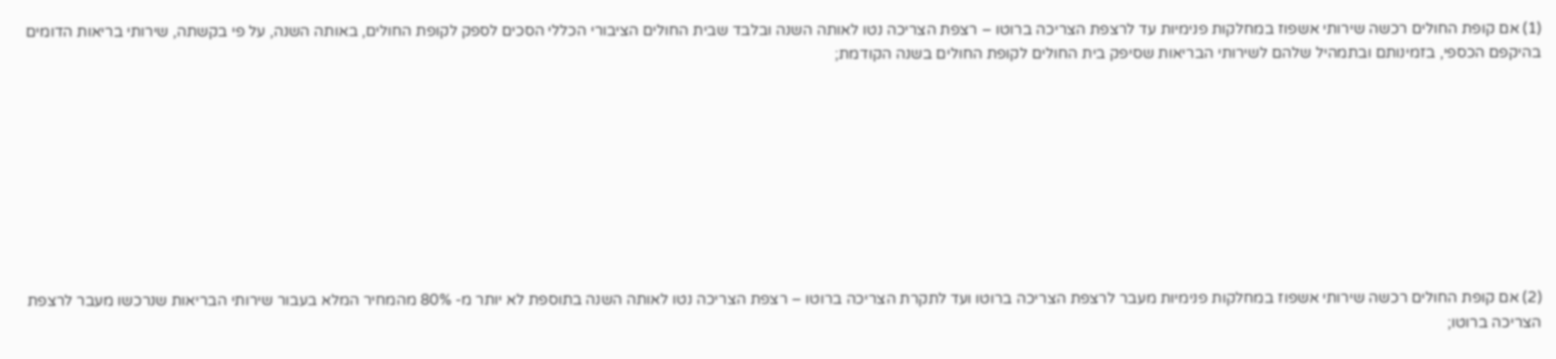(1) אם קופת החולים רכשה שירותי אשפוז במחלקות פנימיות עד לרצפת הצריכה ברוטו – רצפת הצריכה נטו לאותה השנה ובלבד שבית החולים הציבורי הכללי הסכים לספק לקופת החולים, באותה השנה, על פי בקשתה, שירותי בריאות הדומים בהיקפם הכספי, בזמינותם ובתמהיל שלהם לשירותי הבריאות שסיפק בית החולים לקופת החולים בשנה הקודמת;









(2) אם קופת החולים רכשה שירותי אשפוז במחלקות פנימיות מעבר לרצפת הצריכה ברוטו ועד לתקרת הצריכה ברוטו – רצפת הצריכה נטו לאותה השנה בתוספת לא יותר מ- 80% מהמחיר המלא בעבור שירותי הבריאות שנרכשו מעבר לרצפת הצריכה ברוטו;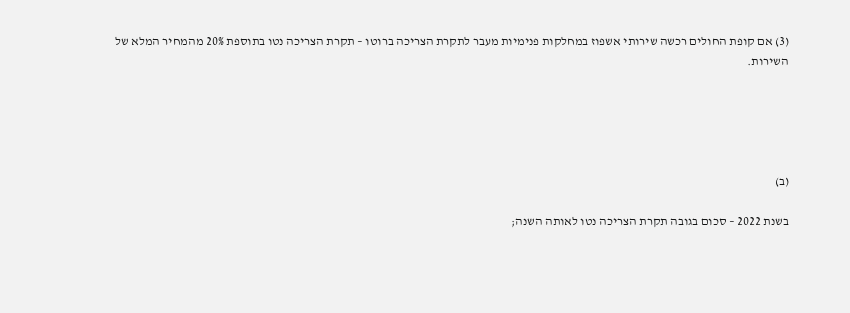(3) אם קופת החולים רכשה שירותי אשפוז במחלקות פנימיות מעבר לתקרת הצריכה ברוטו – תקרת הצריכה נטו בתוספת 20% מהמחיר המלא של השירות.





(ב)

בשנת 2022 – סכום בגובה תקרת הצריכה נטו לאותה השנה;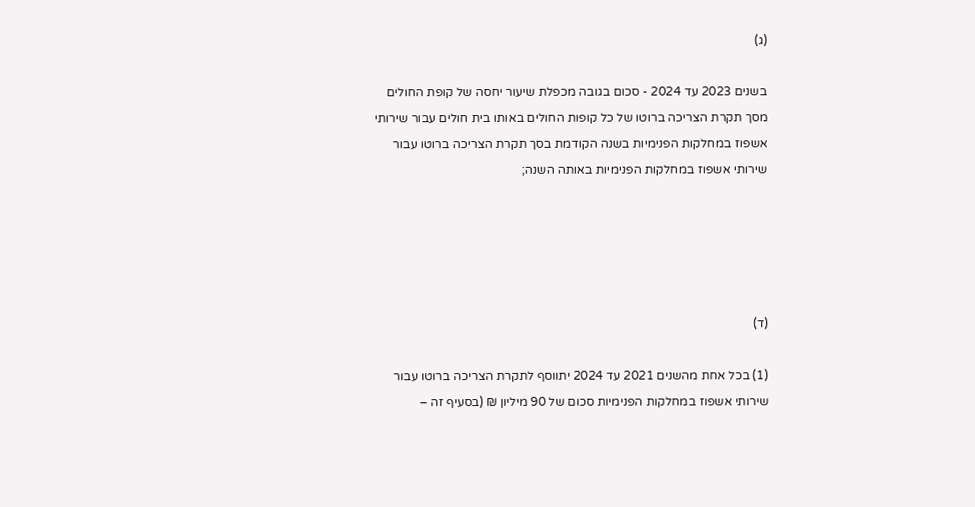(ג)

בשנים 2023 עד 2024 - סכום בגובה מכפלת שיעור יחסה של קופת החולים מסך תקרת הצריכה ברוטו של כל קופות החולים באותו בית חולים עבור שירותי אשפוז במחלקות הפנימיות בשנה הקודמת בסך תקרת הצריכה ברוטו עבור שירותי אשפוז במחלקות הפנימיות באותה השנה;





(ד)

(1) בכל אחת מהשנים 2021 עד 2024 יתווסף לתקרת הצריכה ברוטו עבור שירותי אשפוז במחלקות הפנימיות סכום של 90 מיליון ₪ (בסעיף זה –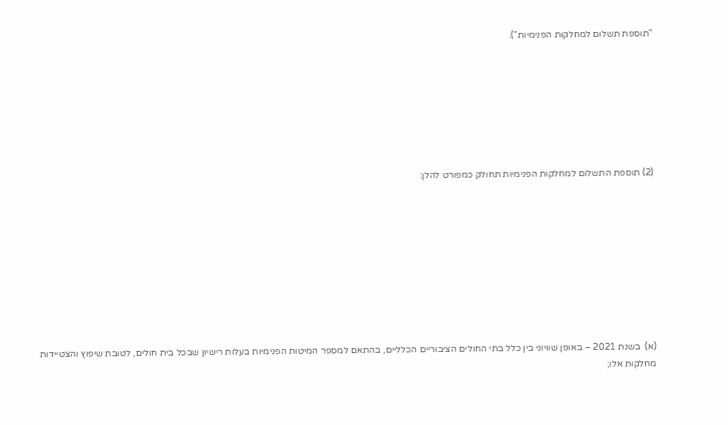"תוספת תשלום למחלקות הפנימיות").







(2) תוספת התשלום למחלקות הפנימיות תחולק כמפורט להלן:









(א)  בשנת 2021 – באופן שוויוני בין כלל בתי החולים הציבוריים הכלליים, בהתאם למספר המיטות הפנימיות בעלות רישיון שבכל בית חולים, לטובת שיפוץ והצטיידות מחלקות אלו;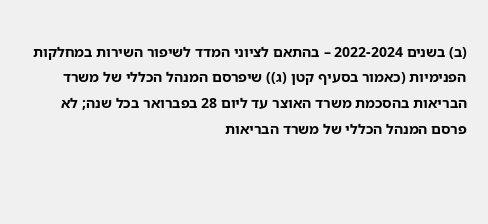(ב) בשנים 2022-2024 – בהתאם לציוני המדד לשיפור השירות במחלקות הפנימיות (כאמור בסעיף קטן (ג)) שיפרסם המנהל הכללי של משרד הבריאות בהסכמת משרד האוצר עד ליום 28 בפברואר בכל שנה; לא פרסם המנהל הכללי של משרד הבריאות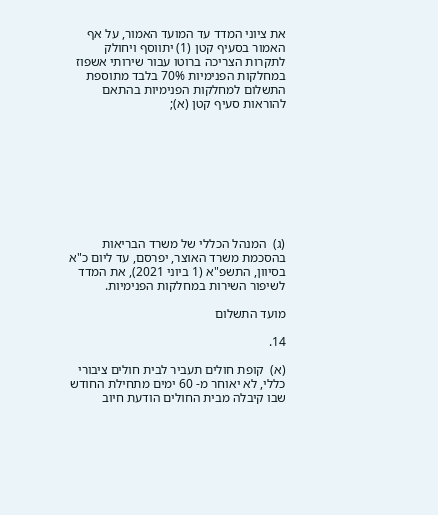את ציוני המדד עד המועד האמור, על אף האמור בסעיף קטן (1) יתווסף ויחולק לתקרות הצריכה ברוטו עבור שירותי אשפוז במחלקות הפנימיות 70% בלבד מתוספת התשלום למחלקות הפנימיות בהתאם להוראות סעיף קטן (א);









(ג)  המנהל הכללי של משרד הבריאות בהסכמת משרד האוצר, יפרסם, עד ליום כ"א בסיוון, התשפ"א (1 ביוני 2021), את המדד לשיפור השירות במחלקות הפנימיות.

מועד התשלום

14.

(א)  קופת חולים תעביר לבית חולים ציבורי כללי, לא יאוחר מ- 60 ימים מתחילת החודש שבו קיבלה מבית החולים הודעת חיוב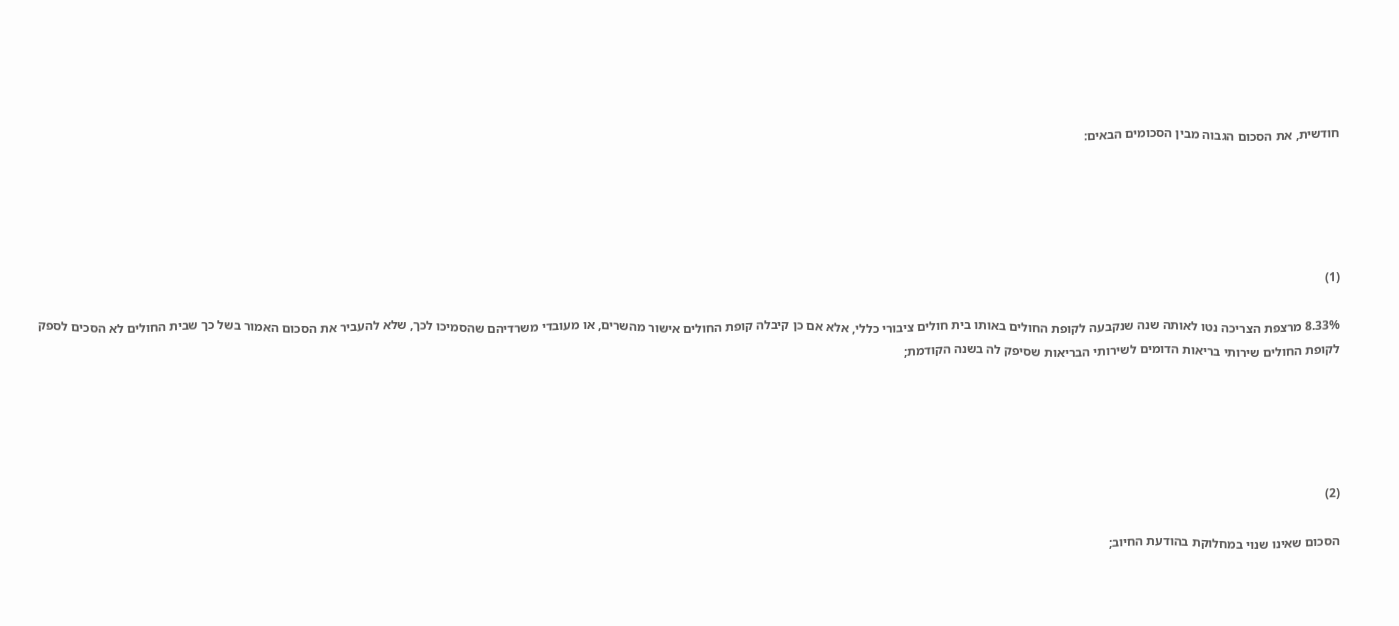חודשית, את הסכום הגבוה מבין הסכומים הבאים:





(1)

8.33% מרצפת הצריכה נטו לאותה שנה שנקבעה לקופת החולים באותו בית חולים ציבורי כללי, אלא אם כן קיבלה קופת החולים אישור מהשרים, או מעובדי משרדיהם שהסמיכו לכך, שלא להעביר את הסכום האמור בשל כך שבית החולים לא הסכים לספק לקופת החולים שירותי בריאות הדומים לשירותי הבריאות שסיפק לה בשנה הקודמת;





(2)

הסכום שאינו שנוי במחלוקת בהודעת החיוב;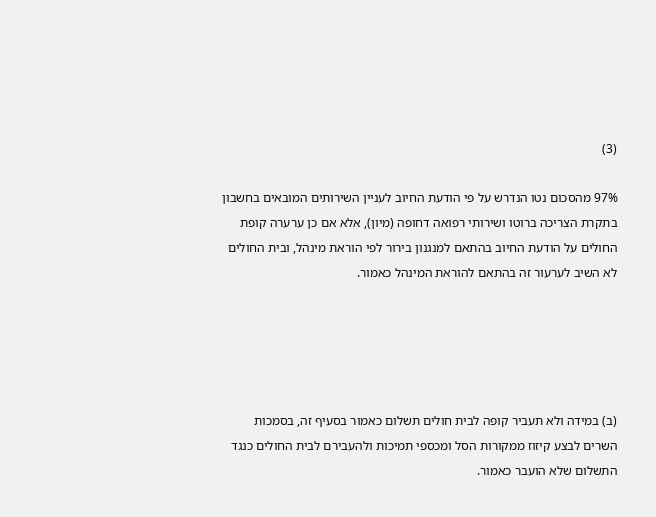(3)

97% מהסכום נטו הנדרש על פי הודעת החיוב לעניין השירותים המובאים בחשבון בתקרת הצריכה ברוטו ושירותי רפואה דחופה (מיון), אלא אם כן ערערה קופת החולים על הודעת החיוב בהתאם למנגנון בירור לפי הוראת מינהל, ובית החולים לא השיב לערעור זה בהתאם להוראת המינהל כאמור.





(ב) במידה ולא תעביר קופה לבית חולים תשלום כאמור בסעיף זה, בסמכות השרים לבצע קיזוז ממקורות הסל ומכספי תמיכות ולהעבירם לבית החולים כנגד התשלום שלא הועבר כאמור.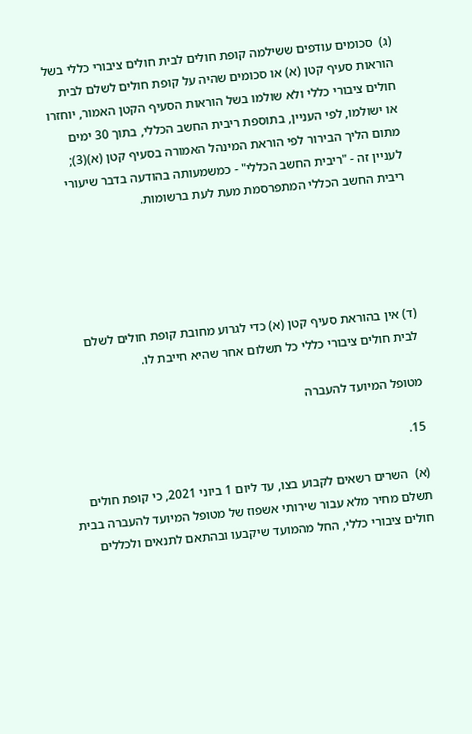(ג)  סכומים עודפים ששילמה קופת חולים לבית חולים ציבורי כללי בשל הוראות סעיף קטן (א) או סכומים שהיה על קופת חולים לשלם לבית חולים ציבורי כללי ולא שולמו בשל הוראות הסעיף הקטן האמור, יוחזרו או ישולמו, לפי העניין, בתוספת ריבית החשב הכללי, בתוך 30 ימים מתום הליך הבירור לפי הוראת המינהל האמורה בסעיף קטן (א)(3); לעניין זה - "ריבית החשב הכללי" - כמשמעותה בהודעה בדבר שיעורי ריבית החשב הכללי המתפרסמת מעת לעת ברשומות.





(ד) אין בהוראת סעיף קטן (א) כדי לגרוע מחובת קופת חולים לשלם לבית חולים ציבורי כללי כל תשלום אחר שהיא חייבת לו.

מטופל המיועד להעברה

15.

(א)  השרים רשאים לקבוע בצו, עד ליום 1 ביוני 2021, כי קופת חולים תשלם מחיר מלא עבור שירותי אשפוז של מטופל המיועד להעברה בבית חולים ציבורי כללי, החל מהמועד שיקבעו ובהתאם לתנאים ולכללים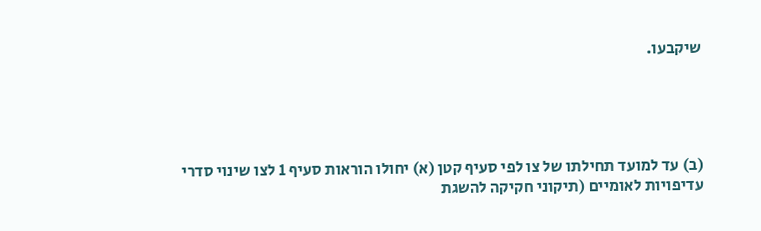שיקבעו.





(ב) עד למועד תחילתו של צו לפי סעיף קטן (א) יחולו הוראות סעיף 1 לצו שינוי סדרי עדיפויות לאומיים (תיקוני חקיקה להשגת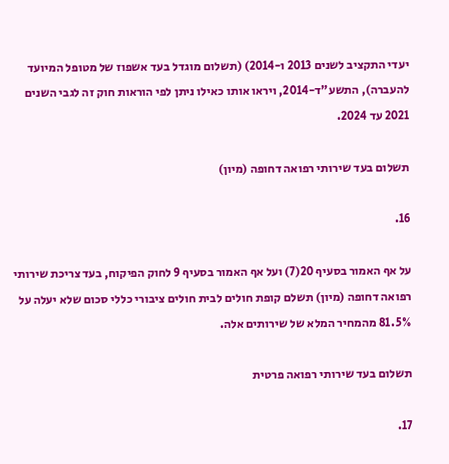יעדי התקציב לשנים 2013 ו-2014) (תשלום מוגדל בעד אשפוז של מטופל המיועד להעברה), התשע"ד-2014, ויראו אותו כאילו ניתן לפי הוראות חוק זה לגבי השנים 2021 עד 2024.

תשלום בעד שירותי רפואה דחופה (מיון)

16.

על אף האמור בסעיף 20(7) ועל אף האמור בסעיף 9 לחוק הפיקוח, בעד צריכת שירותי רפואה דחופה (מיון) תשלם קופת חולים לבית חולים ציבורי כללי סכום שלא יעלה על 81.5% מהמחיר המלא של שירותים אלה.

תשלום בעד שירותי רפואה פרטית

17.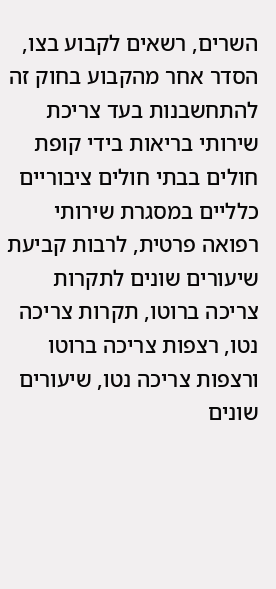השרים, רשאים לקבוע בצו, הסדר אחר מהקבוע בחוק זה להתחשבנות בעד צריכת שירותי בריאות בידי קופת חולים בבתי חולים ציבוריים כלליים במסגרת שירותי רפואה פרטית, לרבות קביעת שיעורים שונים לתקרות צריכה ברוטו, תקרות צריכה נטו, רצפות צריכה ברוטו ורצפות צריכה נטו, שיעורים שונים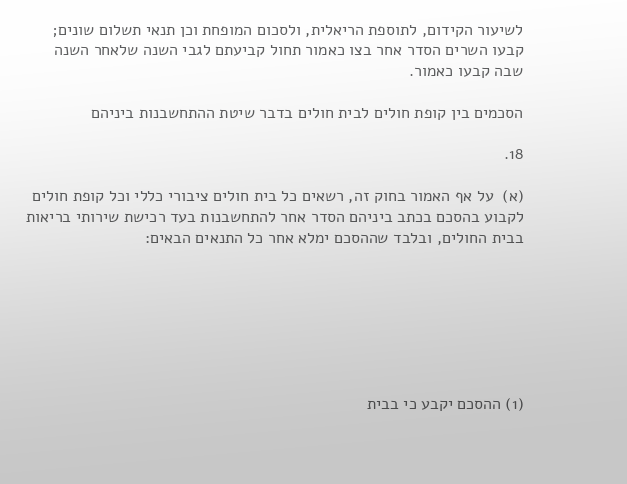לשיעור הקידום, לתוספת הריאלית, ולסכום המופחת וכן תנאי תשלום שונים; קבעו השרים הסדר אחר בצו כאמור תחול קביעתם לגבי השנה שלאחר השנה שבה קבעו כאמור.

הסכמים בין קופת חולים לבית חולים בדבר שיטת ההתחשבנות ביניהם

18.

(א)  על אף האמור בחוק זה, רשאים כל בית חולים ציבורי כללי וכל קופת חולים לקבוע בהסכם בכתב ביניהם הסדר אחר להתחשבנות בעד רכישת שירותי בריאות בבית החולים, ובלבד שההסכם ימלא אחר כל התנאים הבאים:







(1) ההסכם יקבע כי בבית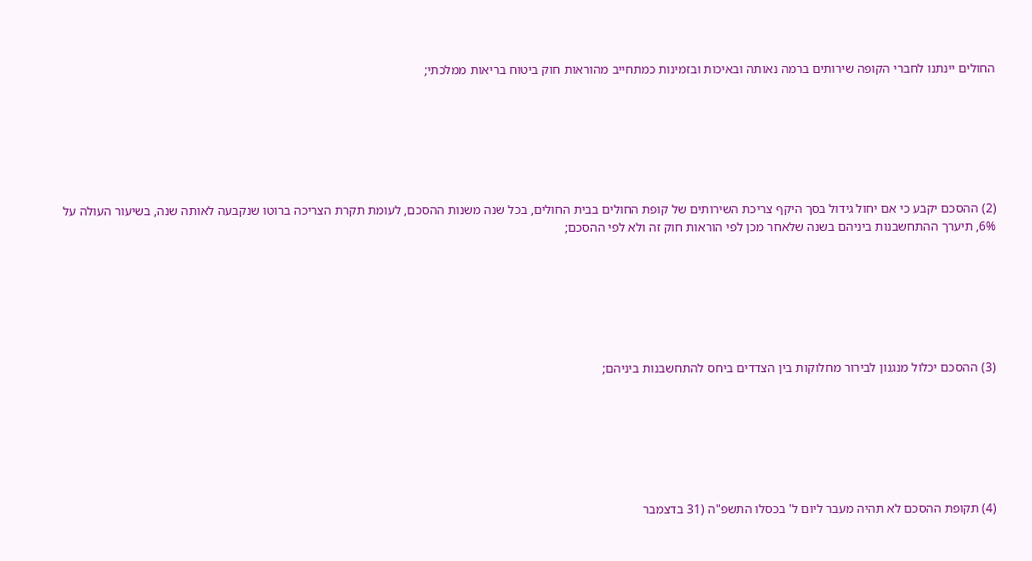החולים יינתנו לחברי הקופה שירותים ברמה נאותה ובאיכות ובזמינות כמתחייב מהוראות חוק ביטוח בריאות ממלכתי;







(2) ההסכם יקבע כי אם יחול גידול בסך היקף צריכת השירותים של קופת החולים בבית החולים, בכל שנה משנות ההסכם, לעומת תקרת הצריכה ברוטו שנקבעה לאותה שנה, בשיעור העולה על 6%, תיערך ההתחשבנות ביניהם בשנה שלאחר מכן לפי הוראות חוק זה ולא לפי ההסכם;







(3) ההסכם יכלול מנגנון לבירור מחלוקות בין הצדדים ביחס להתחשבנות ביניהם;







(4) תקופת ההסכם לא תהיה מעבר ליום ל' בכסלו התשפ"ה (31 בדצמבר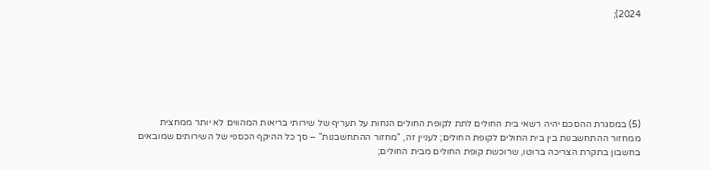2024);







(5) במסגרת ההסכם יהיה רשאי בית החולים לתת לקופת החולים הנחות על תעריף של שירותי בריאות המהווים לא יותר ממחצית ממחזור ההתחשבנות בין בית החולים לקופת החולים; לעניין זה, "מחזור ההתחשבנות" – סך כל ההיקף הכספי של השירותים שמובאים בחשבון בתקרת הצריכה ברוטו, שרוכשת קופת החולים מבית החולים;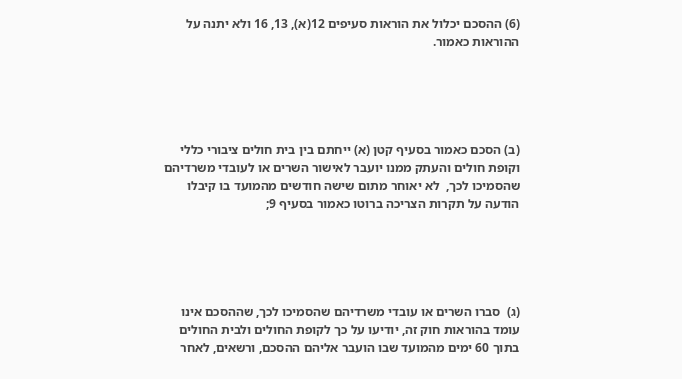(6) ההסכם יכלול את הוראות סעיפים 12(א), 13, 16 ולא יתנה על ההוראות כאמור.





(ב) הסכם כאמור בסעיף קטן (א) ייחתם בין בית חולים ציבורי כללי וקופת חולים והעתק ממנו יועבר לאישור השרים או לעובדי משרדיהם שהסמיכו לכך,  לא יאוחר מתום שישה חודשים מהמועד בו קיבלו הודעה על תקרות הצריכה ברוטו כאמור בסעיף 9;





(ג)  סברו השרים או עובדי משרדיהם שהסמיכו לכך, שההסכם אינו עומד בהוראות חוק זה, יודיעו על כך לקופת החולים ולבית החולים בתוך 60 ימים מהמועד שבו הועבר אליהם ההסכם, ורשאים, לאחר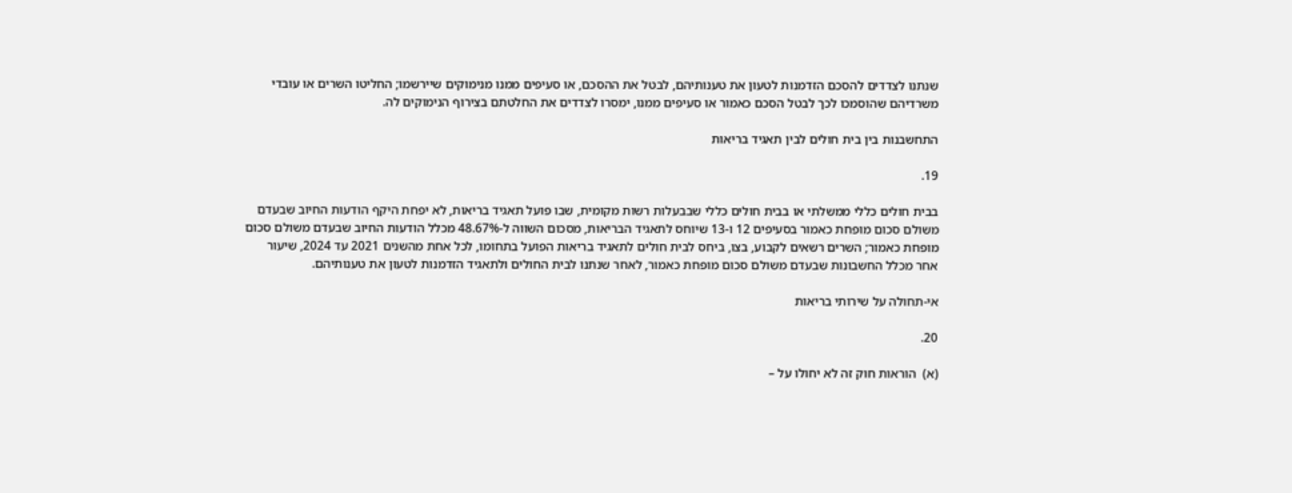שנתנו לצדדים להסכם הזדמנות לטעון את טענותיהם, לבטל את ההסכם, או סעיפים ממנו מנימוקים שיירשמו; החליטו השרים או עובדי משרדיהם שהוסמכו לכך לבטל הסכם כאמור או סעיפים ממנו, ימסרו לצדדים את החלטתם בצירוף הנימוקים לה.

התחשבנות בין בית חולים לבין תאגיד בריאות

19.

בבית חולים כללי ממשלתי או בבית חולים כללי שבבעלות רשות מקומית, שבו פועל תאגיד בריאות, לא יפחת היקף הודעות החיוב שבעדם משולם סכום מופחת כאמור בסעיפים 12 ו-13 שיוחס לתאגיד הבריאות, מסכום השווה ל-48.67% מכלל הודעות החיוב שבעדם משולם סכום מופחת כאמור; השרים רשאים לקבוע, בצו, ביחס לבית חולים לתאגיד בריאות הפועל בתחומו, לכל אחת מהשנים 2021 עד 2024, שיעור אחר מכלל החשבונות שבעדם משולם סכום מופחת כאמור, לאחר שנתנו לבית החולים ולתאגיד הזדמנות לטעון את טענותיהם.

אי-תחולה על שירותי בריאות

20.

(א)  הוראות חוק זה לא יחולו על –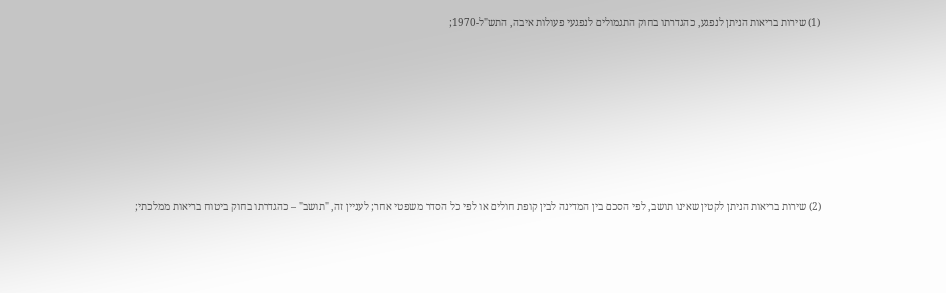(1) שירות בריאות הניתן לנפגע, כהגדרתו בחוק התגמולים לנפגעי פעולות איבה, התש"ל-1970;







(2) שירות בריאות הניתן לקטין שאינו תושב, לפי הסכם בין המדינה לבין קופת חולים או לפי כל הסדר משפטי אחר; לעניין זה, "תושב" – כהגדרתו בחוק ביטוח בריאות ממלכתי;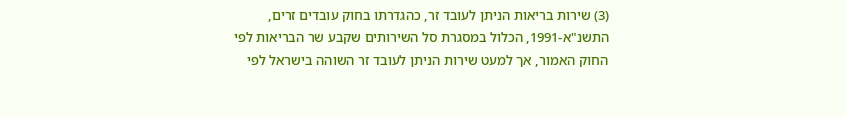(3) שירות בריאות הניתן לעובד זר, כהגדרתו בחוק עובדים זרים, התשנ"א-1991, הכלול במסגרת סל השירותים שקבע שר הבריאות לפי החוק האמור, אך למעט שירות הניתן לעובד זר השוהה בישראל לפי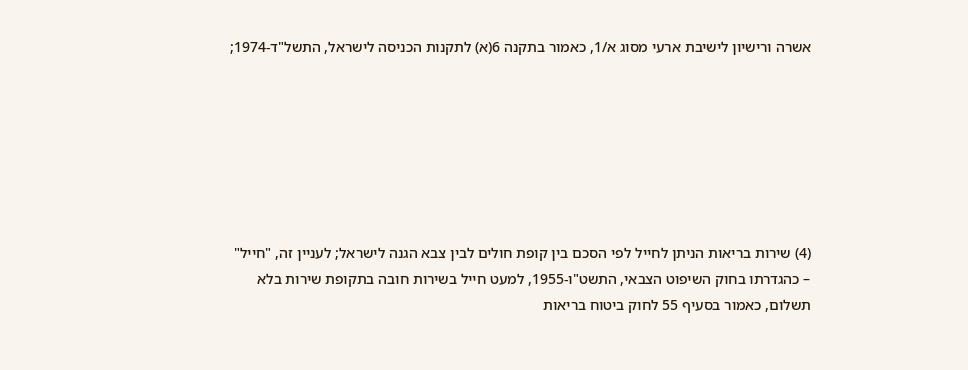אשרה ורישיון לישיבת ארעי מסוג א/1, כאמור בתקנה 6(א) לתקנות הכניסה לישראל, התשל"ד-1974;







(4) שירות בריאות הניתן לחייל לפי הסכם בין קופת חולים לבין צבא הגנה לישראל; לעניין זה, "חייל" – כהגדרתו בחוק השיפוט הצבאי, התשט"ו-1955, למעט חייל בשירות חובה בתקופת שירות בלא תשלום, כאמור בסעיף 55 לחוק ביטוח בריאות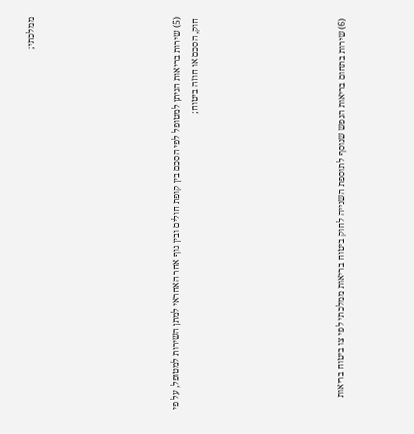ממלכתי;







(5) שירות בריאות הניתן למטופל לפי הסכם בין קופת חולים ובין גוף אחר האחראי למתן השירות למטופל, על פי חוק, הסכם או חוזה ביטוח;







(6) שירות בתחום בריאות הנפש שנוסף לתוספת השנייה לחוק ביטוח בריאות ממלכתי לפי צו ביטוח בריאות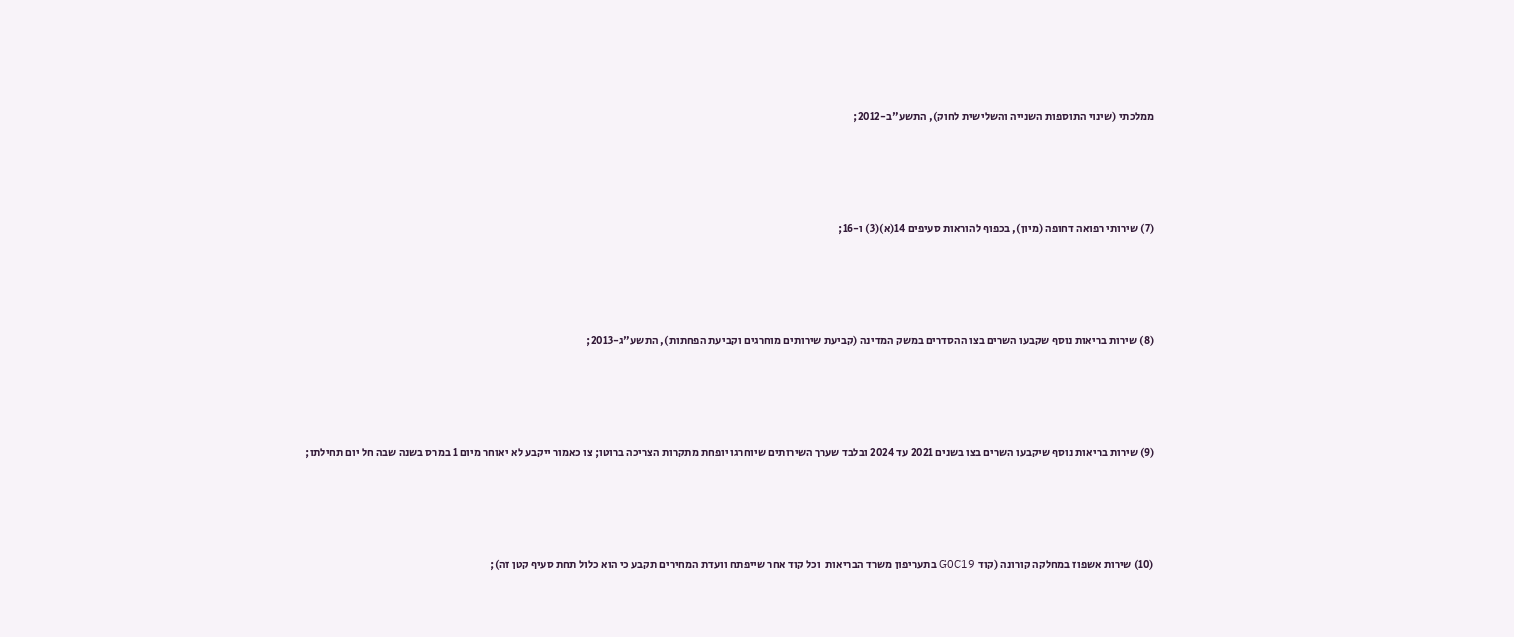ממלכתי (שינוי התוספות השנייה והשלישית לחוק), התשע"ב-2012;







(7) שירותי רפואה דחופה (מיון), בכפוף להוראות סעיפים 14(א)(3) ו-16;







(8) שירות בריאות נוסף שקבעו השרים בצו ההסדרים במשק המדינה (קביעת שירותים מוחרגים וקביעת הפחתות), התשע"ג-2013;







(9) שירות בריאות נוסף שיקבעו השרים בצו בשנים 2021 עד 2024 ובלבד שערך השירותים שיוחרגו יופחת מתקרות הצריכה ברוטו; צו כאמור ייקבע לא יאוחר מיום 1 במרס בשנה שבה חל יום תחילתו;







(10) שירות אשפוז במחלקה קורונה (קוד G0C19 בתעריפון משרד הבריאות  וכל קוד אחר שייפתח וועדת המחירים תקבע כי הוא כלול תחת סעיף קטן זה);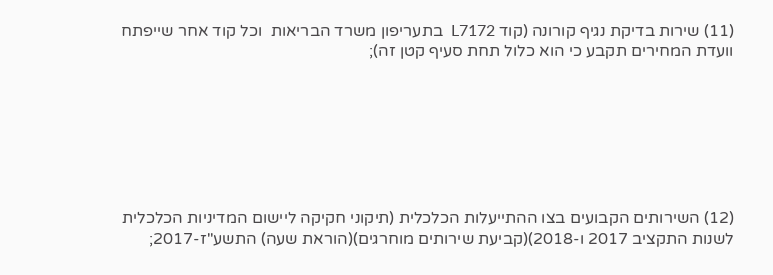(11) שירות בדיקת נגיף קורונה (קוד L7172  בתעריפון משרד הבריאות  וכל קוד אחר שייפתח וועדת המחירים תקבע כי הוא כלול תחת סעיף קטן זה);







(12) השירותים הקבועים בצו ההתייעלות הכלכלית (תיקוני חקיקה ליישום המדיניות הכלכלית לשנות התקציב 2017 ו-2018)(קביעת שירותים מוחרגים)(הוראת שעה) התשע"ז-2017;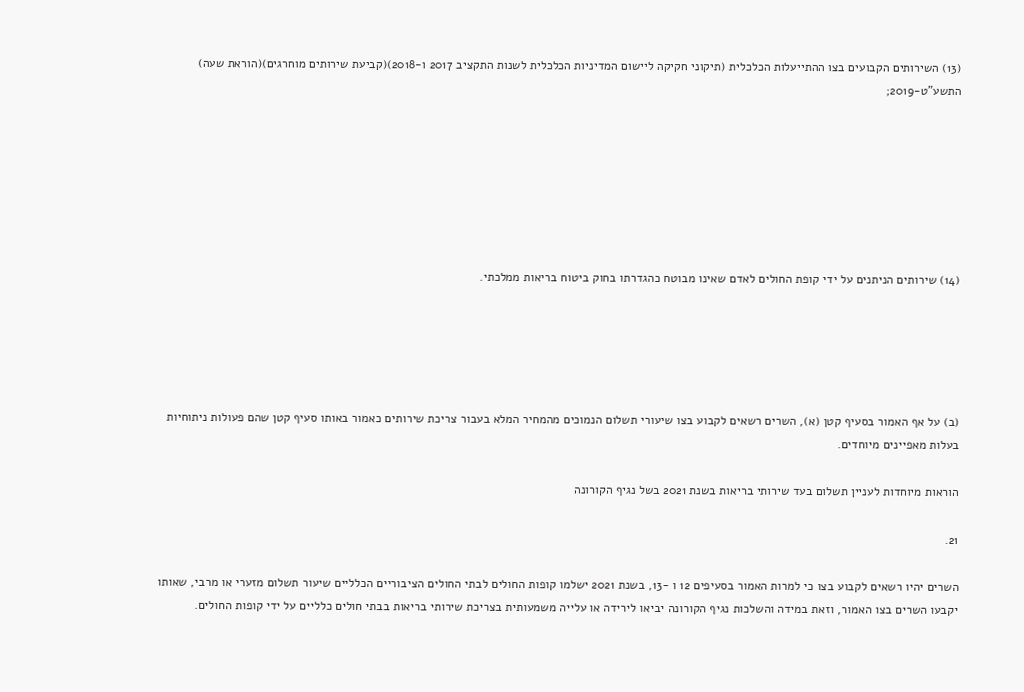(13) השירותים הקבועים בצו ההתייעלות הכלכלית (תיקוני חקיקה ליישום המדיניות הכלכלית לשנות התקציב 2017 ו-2018)(קביעת שירותים מוחרגים)(הוראת שעה) התשע"ט-2019;







(14) שירותים הניתנים על ידי קופת החולים לאדם שאינו מבוטח כהגדרתו בחוק ביטוח בריאות ממלכתי.





(ב) על אף האמור בסעיף קטן (א), השרים רשאים לקבוע בצו שיעורי תשלום הנמוכים מהמחיר המלא בעבור צריכת שירותים כאמור באותו סעיף קטן שהם פעולות ניתוחיות בעלות מאפיינים מיוחדים.

הוראות מיוחדות לעניין תשלום בעד שירותי בריאות בשנת 2021 בשל נגיף הקורונה

21.

השרים יהיו רשאים לקבוע בצו כי למרות האמור בסעיפים 12 ו -13, בשנת 2021 ישלמו קופות החולים לבתי החולים הציבוריים הכלליים שיעור תשלום מזערי או מרבי, שאותו יקבעו השרים בצו האמור, וזאת במידה והשלכות נגיף הקורונה יביאו לירידה או עלייה משמעותית בצריכת שירותי בריאות בבתי חולים כלליים על ידי קופות החולים.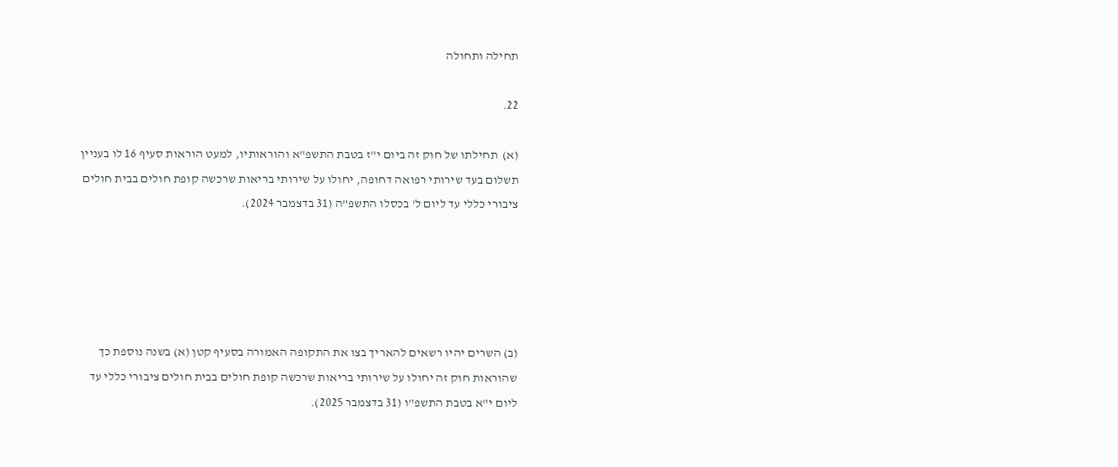תחילה ותחולה

22.

(א)  תחילתו של חוק זה ביום י"ז בטבת התשפ"א והוראותיו, למעט הוראות סעיף 16 לו בעניין תשלום בעד שירותי רפואה דחופה, יחולו על שירותי בריאות שרכשה קופת חולים בבית חולים ציבורי כללי עד ליום ל' בכסלו התשפ"ה (31 בדצמבר 2024).





(ב) השרים יהיו רשאים להאריך בצו את התקופה האמורה בסעיף קטן (א) בשנה נוספת כך שהוראות חוק זה יחולו על שירותי בריאות שרכשה קופת חולים בבית חולים ציבורי כללי עד ליום י"א בטבת התשפ"ו (31 בדצמבר 2025).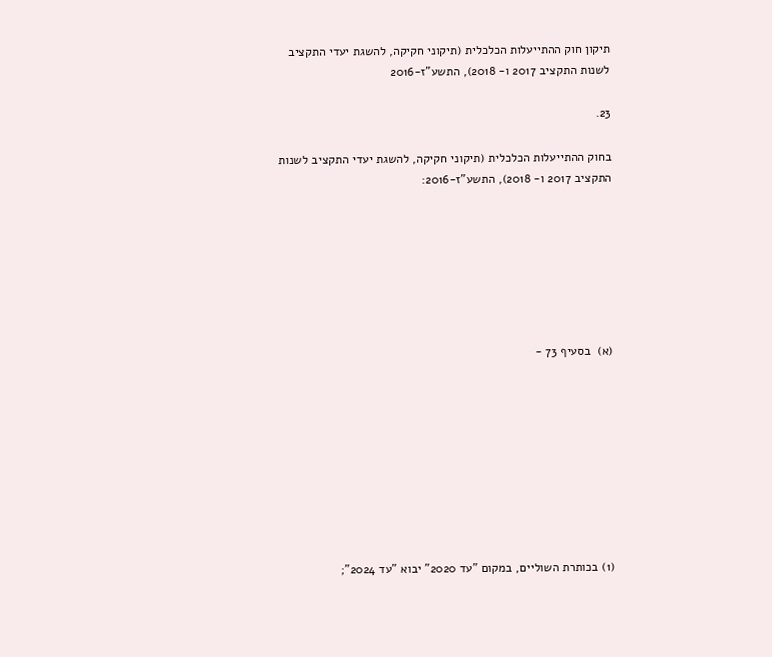תיקון חוק ההתייעלות הכלכלית (תיקוני חקיקה, להשגת יעדי התקציב לשנות התקציב 2017 ו- 2018), התשע"ז-2016

23.

בחוק ההתייעלות הכלכלית (תיקוני חקיקה, להשגת יעדי התקציב לשנות התקציב 2017 ו- 2018), התשע"ז-2016:







(א)  בסעיף 73 -









(1) בכותרת השוליים, במקום "עד 2020" יבוא "עד 2024";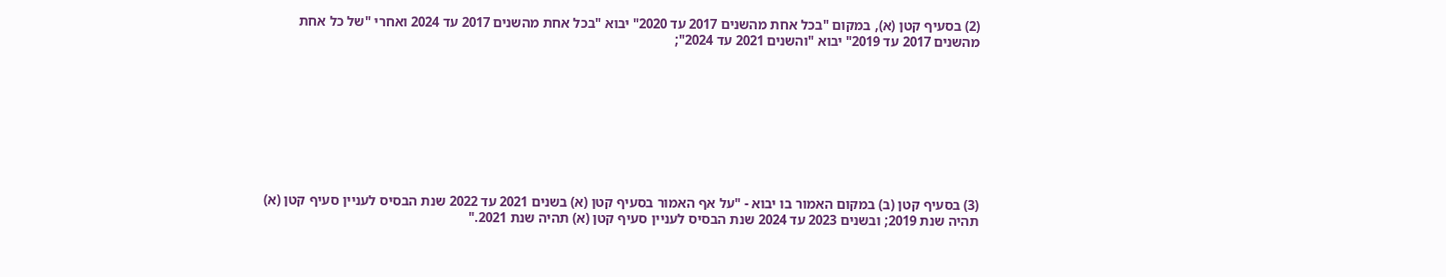(2) בסעיף קטן (א), במקום "בכל אחת מהשנים 2017 עד 2020" יבוא "בכל אחת מהשנים 2017 עד 2024 ואחרי "של כל אחת מהשנים 2017 עד 2019" יבוא "והשנים 2021 עד 2024";









(3) בסעיף קטן (ב) במקום האמור בו יבוא - "על אף האמור בסעיף קטן (א) בשנים 2021 עד 2022 שנת הבסיס לעניין סעיף קטן (א) תהיה שנת 2019; ובשנים 2023 עד 2024 שנת הבסיס לעניין סעיף קטן (א) תהיה שנת 2021."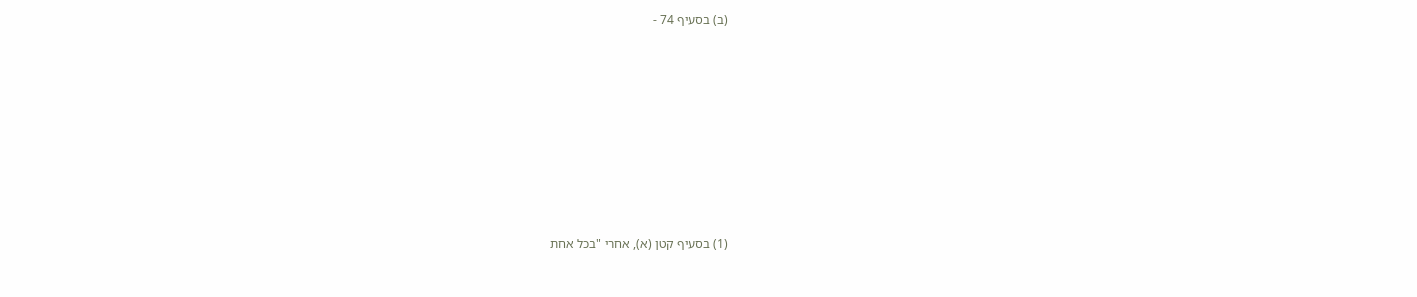(ב) בסעיף 74 -









(1) בסעיף קטן (א), אחרי "בכל אחת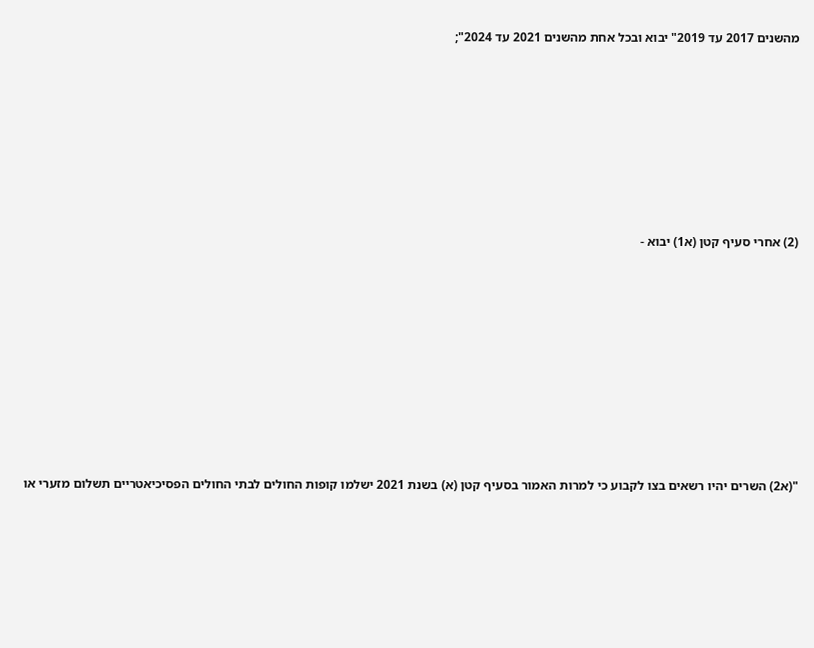מהשנים 2017 עד 2019" יבוא ובכל אחת מהשנים 2021 עד 2024";









(2) אחרי סעיף קטן (א1) יבוא -











"(א2) השרים יהיו רשאים בצו לקבוע כי למרות האמור בסעיף קטן (א) בשנת 2021 ישלמו קופות החולים לבתי החולים הפסיכיאטריים תשלום מזערי או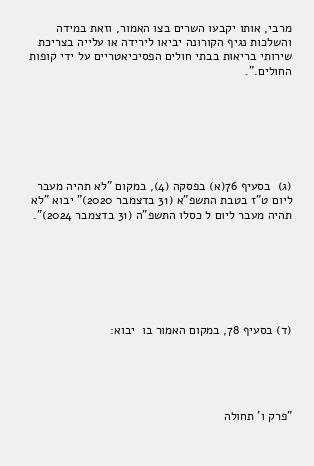מרבי, אותו יקבעו השרים בצו האמור, וזאת במידה והשלכות נגיף הקורונה יביאו לירידה או עלייה בצריכת שירותי בריאות בבתי חולים הפסיכיאטריים על ידי קופות החולים.".







(ג)  בסעיף 76(א) בפסקה (4), במקום "לא תהיה מעבר ליום ט"ז בטבת התשפ"א (31 בדצמבר 2020)" יבוא "לא תהיה מעבר ליום ל כסלו התשפ"ה (31 בדצמבר 2024)".







(ד) בסעיף 78, במקום האמור בו  יבוא:





"פרק ו' תחולה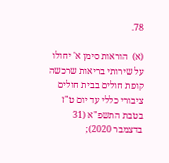78.

(א)  הוראות סימן א' יחולו על שירותי בריאות שרכשה קופת חולים בבית חולים ציבורי כללי עד יום ט"ז בטבת התשפ"א (31 בדצמבר 2020);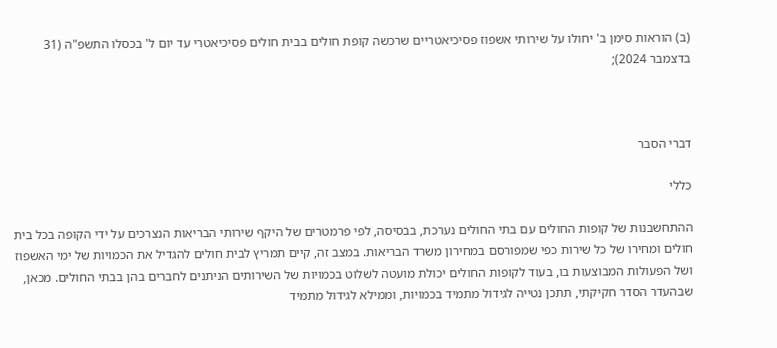(ב) הוראות סימן ב' יחולו על שירותי אשפוז פסיכיאטריים שרכשה קופת חולים בבית חולים פסיכיאטרי עד יום ל' בכסלו התשפ"ה (31 בדצמבר 2024);



דברי הסבר

כללי

ההתחשבנות של קופות החולים עם בתי החולים נערכת, בבסיסה, לפי פרמטרים של היקף שירותי הבריאות הנצרכים על ידי הקופה בכל בית חולים ומחירו של כל שירות כפי שמפורסם במחירון משרד הבריאות. במצב זה, קיים תמריץ לבית חולים להגדיל את הכמויות של ימי האשפוז ושל הפעולות המבוצעות בו, בעוד לקופות החולים יכולת מועטה לשלוט בכמויות של השירותים הניתנים לחברים בהן בבתי החולים. מכאן, שבהעדר הסדר חקיקתי, תתכן נטייה לגידול מתמיד בכמויות, וממילא לגידול מתמיד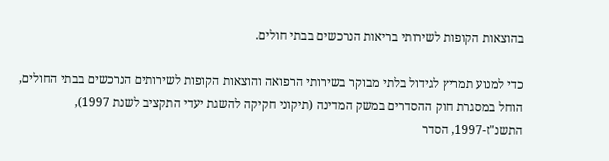בהוצאות הקופות לשירותי בריאות הנרכשים בבתי חולים.

כדי למנוע תמריץ לגידול בלתי מבוקר בשירותי הרפואה והוצאות הקופות לשירותים הנרכשים בבתי החולים, הוחל במסגרת חוק ההסדרים במשק המדינה (תיקוני חקיקה להשגת יעדי התקציב לשנת 1997), התשנ"ז-1997, הסדר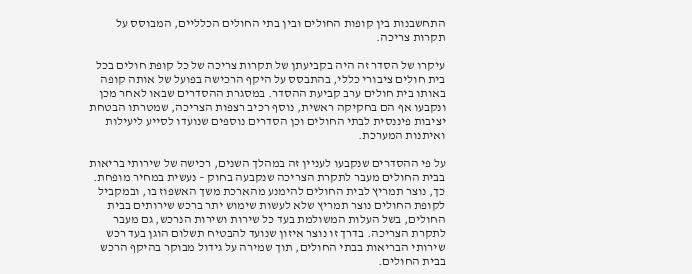התחשבנות בין קופות החולים ובין בתי החולים הכלליים, המבוסס על תקרות צריכה.

עיקרו של הסדר זה היה בקביעתן של תקרות צריכה של כל קופת חולים בכל בית חולים ציבורי כללי, בהתבסס על היקף הרכישה בפועל של אותה קופה באותו בית חולים ערב קביעת ההסדר. במסגרת ההסדרים שבאו לאחר מכן ונקבעו אף הם בחקיקה ראשית, נוסף רכיב רצפות הצריכה, שמטרתו הבטחת יציבות פיננסית לבתי החולים וכן הסדרים נוספים שנועדו לסייע ליעילות ואיתנות המערכת.

על פי ההסדרים שנקבעו לעניין זה במהלך השנים, רכישה של שירותי בריאות בבית החולים מעבר לתקרת הצריכה שנקבעה בחוק – נעשית במחיר מופחת. כך, נוצר תמריץ לבית החולים להימנע מהארכת משך האשפוז בו, ובמקביל לקופת החולים נוצר תמריץ שלא לעשות שימוש יתר ברכש שירותים בבית החולים, בשל העלות המשולמת בעד כל שירות ושירות הנרכש, גם מעבר לתקרת הצריכה. בדרך זו נוצר איזון שנועד להבטיח תשלום הוגן בעד רכש שירותי הבריאות בבתי החולים, תוך שמירה על גידול מבוקר בהיקף הרכש בבית החולים.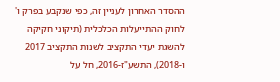ההסדר האחרון לעניין זה, כפי שנקבע בפרק ו' לחוק ההתייעלות הכלכלית (תיקוני חקיקה להשגת יעדי התקציב לשנות התקציב 2017 ו-2018), התשע"ז-2016, חל על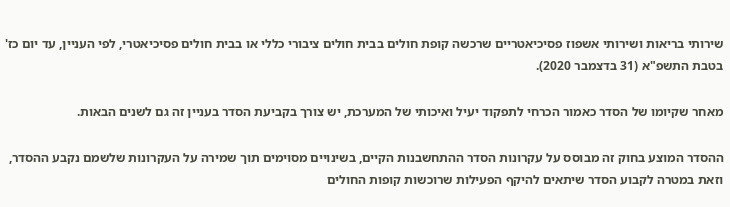שירותי בריאות ושירותי אשפוז פסיכיאטריים שרכשה קופת חולים בבית חולים ציבורי כללי או בבית חולים פסיכיאטרי, לפי העניין, עד יום כז' בטבת התשפ"א (31 בדצמבר 2020).

מאחר שקיומו של הסדר כאמור הכרחי לתפקוד יעיל ואיכותי של המערכת, יש צורך בקביעת הסדר בעניין זה גם לשנים הבאות.

ההסדר המוצע בחוק זה מבוסס על עקרונות הסדר ההתחשבנות הקיים, בשינויים מסוימים תוך שמירה על העקרונות שלשמם נקבע ההסדר, וזאת במטרה לקבוע הסדר שיתאים להיקף הפעילות שרוכשות קופות החולים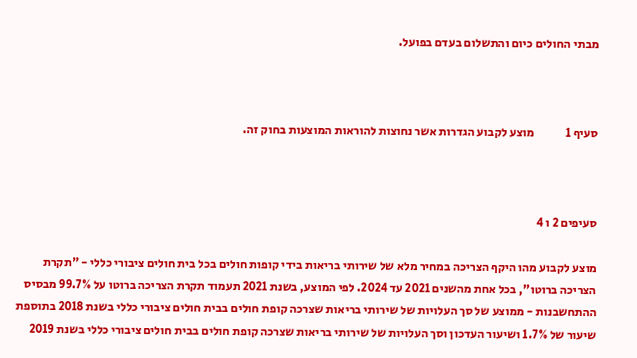מבתי החולים כיום והתשלום בעדם בפועל.



סעיף 1             מוצע לקבוע הגדרות אשר נחוצות להוראות המוצעות בחוק זה.



סעיפים 2 ו 4

מוצע לקבוע מהו היקף הצריכה במחיר מלא של שירותי בריאות בידי קופות חולים בכל בית חולים ציבורי כללי - "תקרת הצריכה ברוטו", בכל אחת מהשנים 2021 עד 2024. לפי המוצע, בשנת 2021 תעמוד תקרת הצריכה ברוטו על 99.7% מבסיס ההתחשבנות - ממוצע של סך העלויות של שירותי בריאות שצרכה קופת חולים בבית חולים ציבורי כללי בשנת 2018 בתוספת שיעור של 1.7% ושיעור העדכון וסך העלויות של שירותי בריאות שצרכה קופת חולים בבית חולים ציבורי כללי בשנת 2019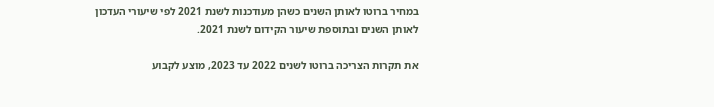במחיר ברוטו לאותן השנים כשהן מעודכנות לשנת 2021 לפי שיעורי העדכון לאותן השנים ובתוספת שיעור הקידום לשנת 2021.

את תקרות הצריכה ברוטו לשנים 2022 עד 2023, מוצע לקבוע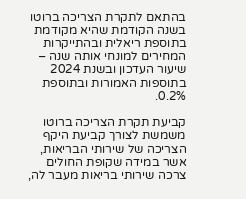בהתאם לתקרת הצריכה ברוטו בשנה הקודמת שהיא מקודמת בתוספת ריאלית ובהתייקרות המחירים למונחי אותה שנה – שיעור העדכון ובשנת 2024 בתוספות האמורות ובתוספת 0.2%.

קביעת תקרת הצריכה ברוטו משמשת לצורך קביעת היקף הצריכה של שירותי הבריאות, אשר במידה שקופת החולים צרכה שירותי בריאות מעבר לה,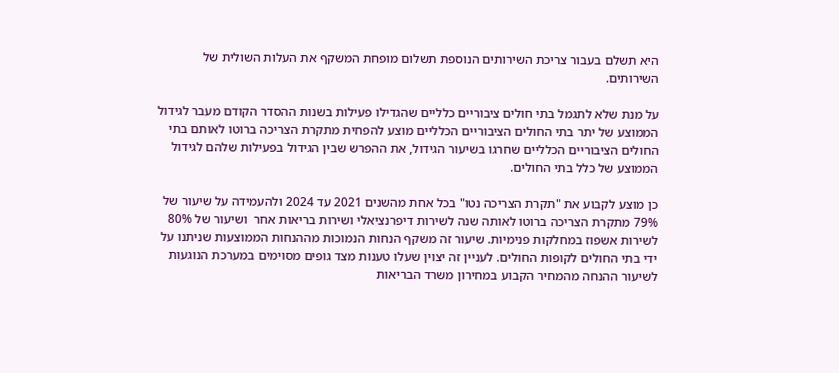היא תשלם בעבור צריכת השירותים הנוספת תשלום מופחת המשקף את העלות השולית של השירותים.

על מנת שלא לתגמל בתי חולים ציבוריים כלליים שהגדילו פעילות בשנות ההסדר הקודם מעבר לגידול הממוצע של יתר בתי החולים הציבוריים הכלליים מוצע להפחית מתקרת הצריכה ברוטו לאותם בתי החולים הציבוריים הכלליים שחרגו בשיעור הגידול, את ההפרש שבין הגידול בפעילות שלהם לגידול הממוצע של כלל בתי החולים.

כן מוצע לקבוע את "תקרת הצריכה נטו" בכל אחת מהשנים 2021 עד 2024 ולהעמידה על שיעור של 79% מתקרת הצריכה ברוטו לאותה שנה לשירות דיפרנציאלי ושירות בריאות אחר  ושיעור של 80% לשירות אשפוז במחלקות פנימיות. שיעור זה משקף הנחות הנמוכות מההנחות הממוצעות שניתנו על ידי בתי החולים לקופות החולים. לעניין זה יצוין שעלו טענות מצד גופים מסוימים במערכת הנוגעות לשיעור ההנחה מהמחיר הקבוע במחירון משרד הבריאות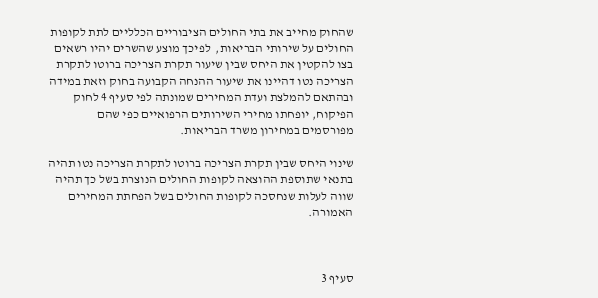שהחוק מחייב את בתי החולים הציבוריים הכלליים לתת לקופות החולים על שירותי הבריאות,  לפיכך מוצע שהשרים יהיו רשאים בצו להקטין את היחס שבין שיעור תקרת הצריכה ברוטו לתקרת הצריכה נטו דהיינו את שיעור ההנחה הקבועה בחוק וזאת במידה ובהתאם להמלצת ועדת המחירים שמונתה לפי סעיף 4 לחוק הפיקוח, יופחתו מחירי השירותים הרפואיים כפי שהם מפורסמים במחירון משרד הבריאות.

שינוי היחס שבין תקרת הצריכה ברוטו לתקרת הצריכה נטו תהיה בתנאי שתוספת ההוצאה לקופות החולים הנוצרת בשל כך תהיה שווה לעלות שנחסכה לקופות החולים בשל הפחתת המחירים האמורה.



סעיף 3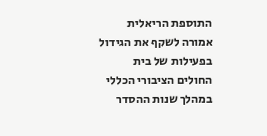התוספת הריאלית אמורה לשקף את הגידול בפעילות של בית החולים הציבורי הכללי במהלך שנות ההסדר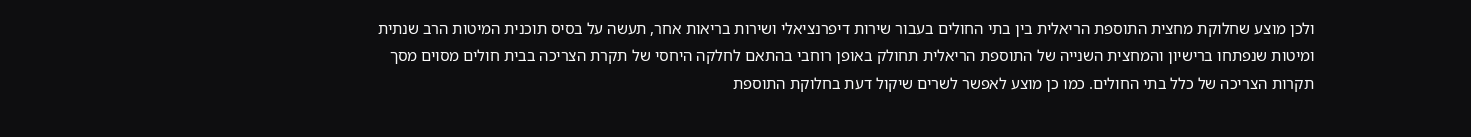ולכן מוצע שחלוקת מחצית התוספת הריאלית בין בתי החולים בעבור שירות דיפרנציאלי ושירות בריאות אחר, תעשה על בסיס תוכנית המיטות הרב שנתית ומיטות שנפתחו ברישיון והמחצית השנייה של התוספת הריאלית תחולק באופן רוחבי בהתאם לחלקה היחסי של תקרת הצריכה בבית חולים מסוים מסך תקרות הצריכה של כלל בתי החולים. כמו כן מוצע לאפשר לשרים שיקול דעת בחלוקת התוספת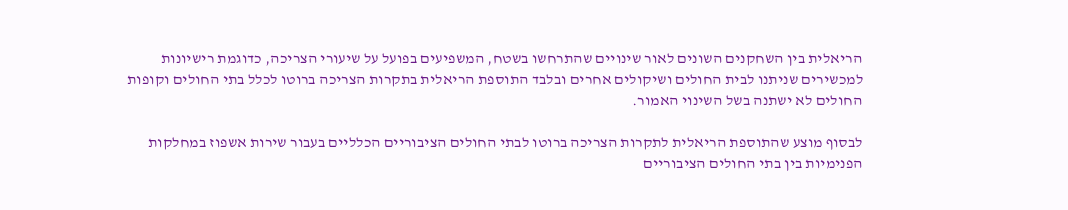הריאלית בין השחקנים השונים לאור שינויים שהתרחשו בשטח, המשפיעים בפועל על שיעורי הצריכה, כדוגמת רישיונות למכשירים שניתנו לבית החולים ושיקולים אחרים ובלבד התוספת הריאלית בתקרות הצריכה ברוטו לכלל בתי החולים וקופות החולים לא ישתנה בשל השינוי האמור.

לבסוף מוצע שהתוספת הריאלית לתקרות הצריכה ברוטו לבתי החולים הציבוריים הכלליים בעבור שירות אשפוז במחלקות הפנימיות בין בתי החולים הציבוריים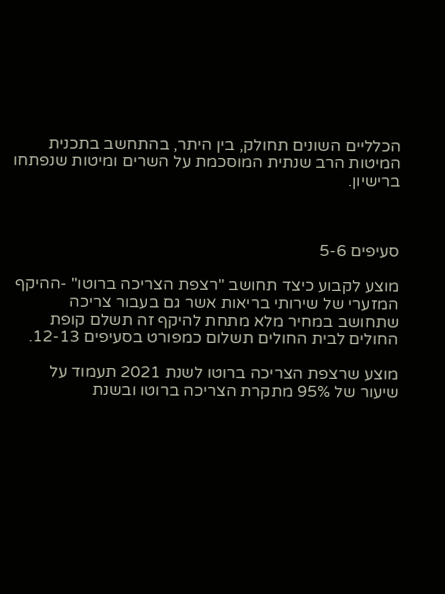הכלליים השונים תחולק, בין היתר, בהתחשב בתכנית המיטות הרב שנתית המוסכמת על השרים ומיטות שנפתחו ברישיון.



סעיפים 5-6

מוצע לקבוע כיצד תחושב "רצפת הצריכה ברוטו" -ההיקף המזערי של שירותי בריאות אשר גם בעבור צריכה שתחושב במחיר מלא מתחת להיקף זה תשלם קופת החולים לבית החולים תשלום כמפורט בסעיפים 12-13.

מוצע שרצפת הצריכה ברוטו לשנת 2021 תעמוד על שיעור של 95% מתקרת הצריכה ברוטו ובשנת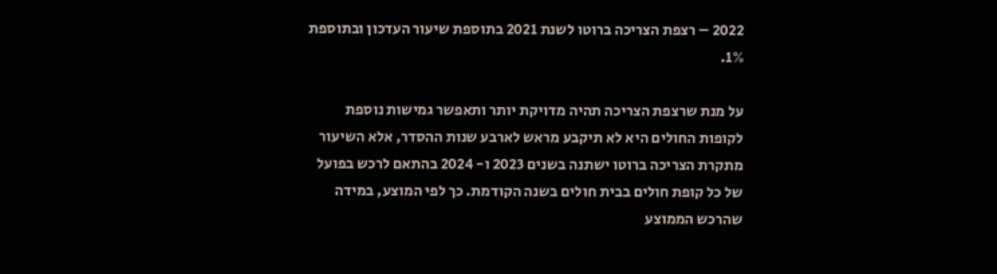2022 – רצפת הצריכה ברוטו לשנת 2021 בתוספת שיעור העדכון ובתוספת 1%.

על מנת שרצפת הצריכה תהיה מדויקת יותר ותאפשר גמישות נוספת לקופות החולים היא לא תיקבע מראש לארבע שנות ההסדר, אלא השיעור מתקרת הצריכה ברוטו ישתנה בשנים 2023 ו- 2024 בהתאם לרכש בפועל של כל קופת חולים בבית חולים בשנה הקודמת. כך לפי המוצע, במידה שהרכש הממוצע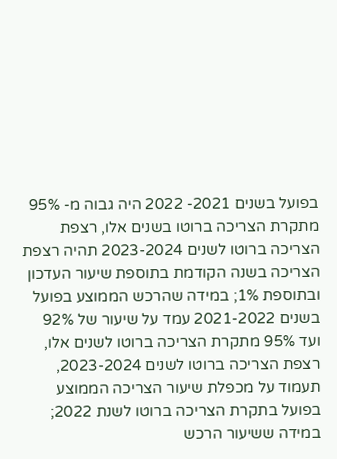בפועל בשנים 2021- 2022 היה גבוה מ- 95% מתקרת הצריכה ברוטו בשנים אלו, רצפת הצריכה ברוטו לשנים 2023-2024 תהיה רצפת הצריכה בשנה הקודמת בתוספת שיעור העדכון ובתוספת 1%; במידה שהרכש הממוצע בפועל בשנים 2021-2022 עמד על שיעור של 92% ועד 95% מתקרת הצריכה ברוטו לשנים אלו, רצפת הצריכה ברוטו לשנים 2023-2024, תעמוד על מכפלת שיעור הצריכה הממוצע בפועל בתקרת הצריכה ברוטו לשנת 2022; במידה ששיעור הרכש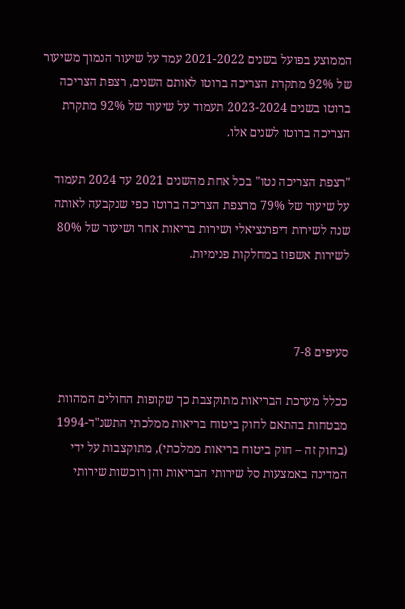הממוצע בפועל בשנים 2021-2022 עמד על שיעור הנמוך משיעור של 92% מתקרת הצריכה ברוטו לאותם השנים, רצפת הצריכה ברוטו בשנים 2023-2024 תעמוד על שיעור של 92% מתקרת הצריכה ברוטו לשנים אלו.

"רצפת הצריכה נטו" בכל אחת מהשנים 2021 עד 2024 תעמוד על שיעור של 79% מרצפת הצריכה ברוטו כפי שנקבעה לאותה שנה לשירות דיפרנציאלי ושירות בריאות אחר ושיעור של 80% לשירות אשפוז במחלקות פנימיות.



סעיפים 7-8

ככלל מערכת הבריאות מתוקצבת כך שקופות החולים המהוות מבטחות בהתאם לחוק ביטוח בריאות ממלכתי התשנ"ד-1994 (בחוק זה – חוק ביטוח בריאות ממלכתי), מתוקצבות על ידי המדינה באמצעות סל שירותי הבריאות והן רוכשות שירותי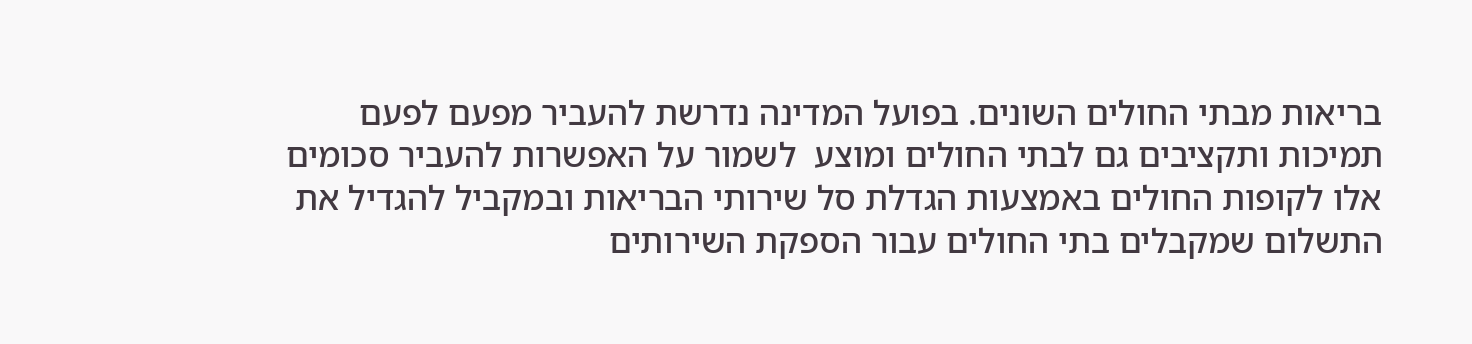בריאות מבתי החולים השונים. בפועל המדינה נדרשת להעביר מפעם לפעם תמיכות ותקציבים גם לבתי החולים ומוצע  לשמור על האפשרות להעביר סכומים אלו לקופות החולים באמצעות הגדלת סל שירותי הבריאות ובמקביל להגדיל את התשלום שמקבלים בתי החולים עבור הספקת השירותים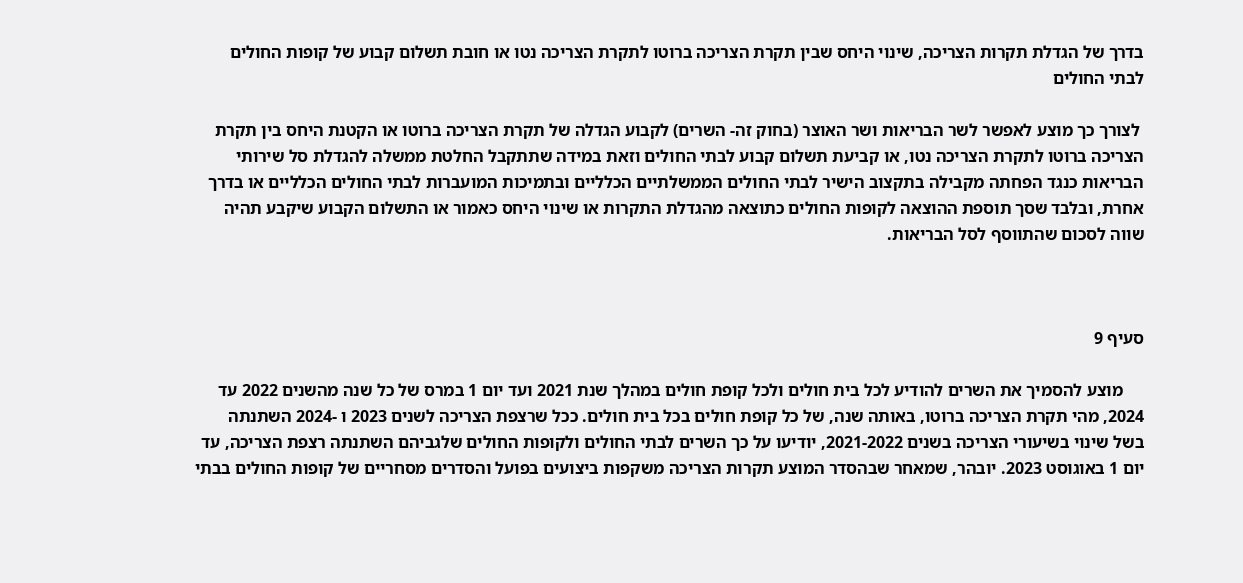בדרך של הגדלת תקרות הצריכה, שינוי היחס שבין תקרת הצריכה ברוטו לתקרת הצריכה נטו או חובת תשלום קבוע של קופות החולים לבתי החולים

 לצורך כך מוצע לאפשר לשר הבריאות ושר האוצר (בחוק זה- השרים) לקבוע הגדלה של תקרת הצריכה ברוטו או הקטנת היחס בין תקרת הצריכה ברוטו לתקרת הצריכה נטו, או קביעת תשלום קבוע לבתי החולים וזאת במידה שתתקבל החלטת ממשלה להגדלת סל שירותי הבריאות כנגד הפחתה מקבילה בתקצוב הישיר לבתי החולים הממשלתיים הכלליים ובתמיכות המועברות לבתי החולים הכלליים או בדרך אחרת, ובלבד שסך תוספת ההוצאה לקופות החולים כתוצאה מהגדלת התקרות או שינוי היחס כאמור או התשלום הקבוע שיקבע תהיה שווה לסכום שהתווסף לסל הבריאות.



סעיף 9

     מוצע להסמיך את השרים להודיע לכל בית חולים ולכל קופת חולים במהלך שנת 2021 ועד יום 1 במרס של כל שנה מהשנים 2022 עד 2024, מהי תקרת הצריכה ברוטו, באותה שנה, של כל קופת חולים בכל בית חולים. ככל שרצפת הצריכה לשנים 2023 ו -2024 השתנתה בשל שינוי בשיעורי הצריכה בשנים 2021-2022, יודיעו על כך השרים לבתי החולים ולקופות החולים שלגביהם השתנתה רצפת הצריכה, עד יום 1 באוגוסט 2023. יובהר, שמאחר שבהסדר המוצע תקרות הצריכה משקפות ביצועים בפועל והסדרים מסחריים של קופות החולים בבתי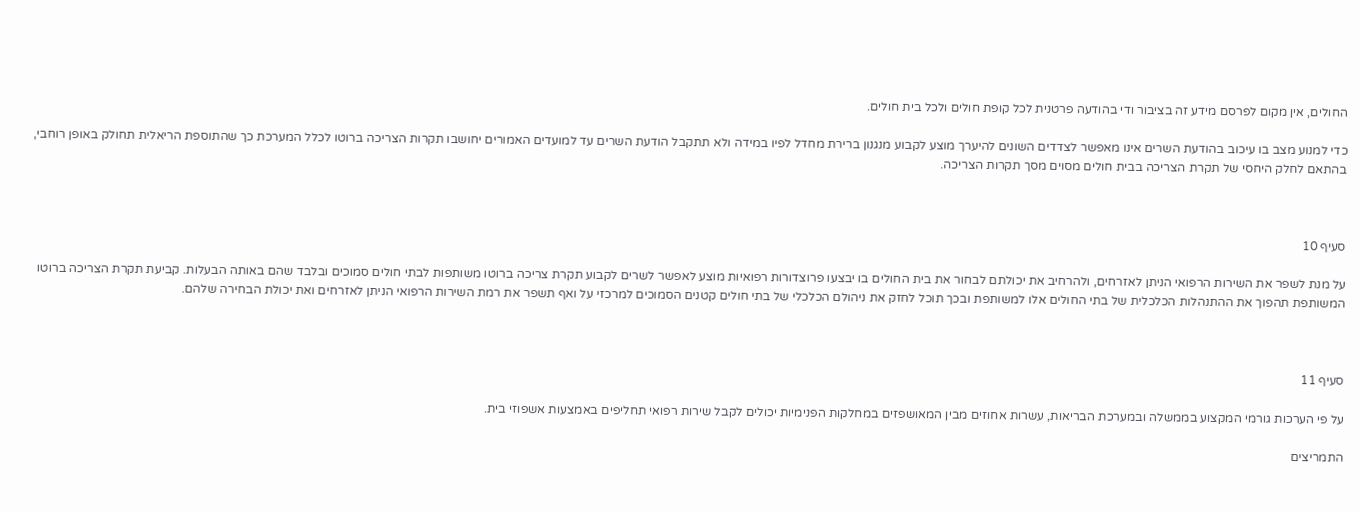החולים, אין מקום לפרסם מידע זה בציבור ודי בהודעה פרטנית לכל קופת חולים ולכל בית חולים.

כדי למנוע מצב בו עיכוב בהודעת השרים אינו מאפשר לצדדים השונים להיערך מוצע לקבוע מנגנון ברירת מחדל לפיו במידה ולא תתקבל הודעת השרים עד למועדים האמורים יחושבו תקרות הצריכה ברוטו לכלל המערכת כך שהתוספת הריאלית תחולק באופן רוחבי, בהתאם לחלק היחסי של תקרת הצריכה בבית חולים מסוים מסך תקרות הצריכה.



סעיף 10

על מנת לשפר את השירות הרפואי הניתן לאזרחים, ולהרחיב את יכולתם לבחור את בית החולים בו יבצעו פרוצדורות רפואיות מוצע לאפשר לשרים לקבוע תקרת צריכה ברוטו משותפות לבתי חולים סמוכים ובלבד שהם באותה הבעלות. קביעת תקרת הצריכה ברוטו המשותפת תהפוך את ההתנהלות הכלכלית של בתי החולים אלו למשותפת ובכך תוכל לחזק את ניהולם הכלכלי של בתי חולים קטנים הסמוכים למרכזי על ואף תשפר את רמת השירות הרפואי הניתן לאזרחים ואת יכולת הבחירה שלהם.



סעיף 11

על פי הערכות גורמי המקצוע בממשלה ובמערכת הבריאות, עשרות אחוזים מבין המאושפזים במחלקות הפנימיות יכולים לקבל שירות רפואי תחליפים באמצעות אשפוזי בית.

התמריצים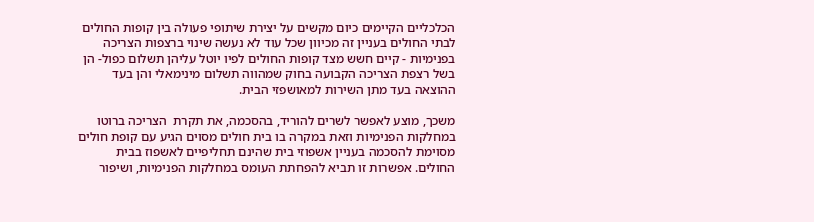הכלכליים הקיימים כיום מקשים על יצירת שיתופי פעולה בין קופות החולים לבתי החולים בעניין זה מכיוון שכל עוד לא נעשה שינוי ברצפות הצריכה בפנימיות - קיים חשש מצד קופות החולים לפיו יוטל עליהן תשלום כפול- הן בשל רצפת הצריכה הקבועה בחוק שמהווה תשלום מינימאלי והן בעד ההוצאה בעד מתן השירות למאושפזי הבית.

משכך, מוצע לאפשר לשרים להוריד, בהסכמה, את תקרת  הצריכה ברוטו במחלקות הפנימיות וזאת במקרה בו בית חולים מסוים הגיע עם קופת חולים מסוימת להסכמה בעניין אשפוזי בית שהינם תחליפיים לאשפוז בבית החולים. אפשרות זו תביא להפחתת העומס במחלקות הפנימיות, ושיפור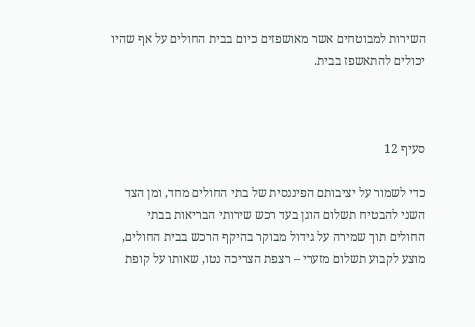השירות למבוטחים אשר מאושפזים כיום בבית החולים על אף שהיו יכולים להתאשפז בבית.



סעיף 12

כדי לשמור על יציבותם הפיננסית של בתי החולים מחד, ומן הצד השני להבטיח תשלום הוגן בעד רכש שירותי הבריאות בבתי החולים תוך שמירה על גידול מבוקר בהיקף הרכש בבית החולים, מוצע לקבוע תשלום מזערי – רצפת הצריכה נטו, שאותו על קופת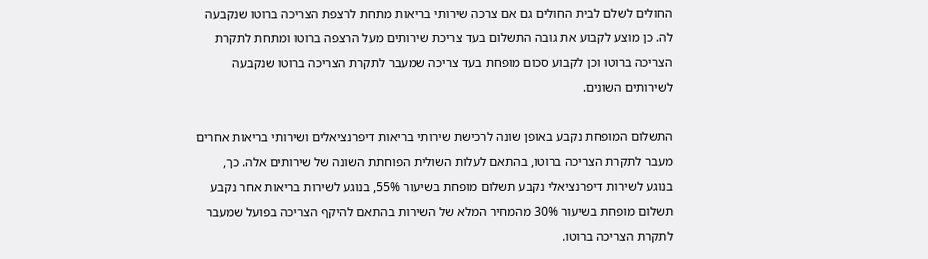החולים לשלם לבית החולים גם אם צרכה שירותי בריאות מתחת לרצפת הצריכה ברוטו שנקבעה לה. כן מוצע לקבוע את גובה התשלום בעד צריכת שירותים מעל הרצפה ברוטו ומתחת לתקרת הצריכה ברוטו וכן לקבוע סכום מופחת בעד צריכה שמעבר לתקרת הצריכה ברוטו שנקבעה לשירותים השונים.

התשלום המופחת נקבע באופן שונה לרכישת שירותי בריאות דיפרנציאלים ושירותי בריאות אחרים מעבר לתקרת הצריכה ברוטו, בהתאם לעלות השולית הפוחתת השונה של שירותים אלה. כך, בנוגע לשירות דיפרנציאלי נקבע תשלום מופחת בשיעור 55%, בנוגע לשירות בריאות אחר נקבע תשלום מופחת בשיעור 30% מהמחיר המלא של השירות בהתאם להיקף הצריכה בפועל שמעבר לתקרת הצריכה ברוטו.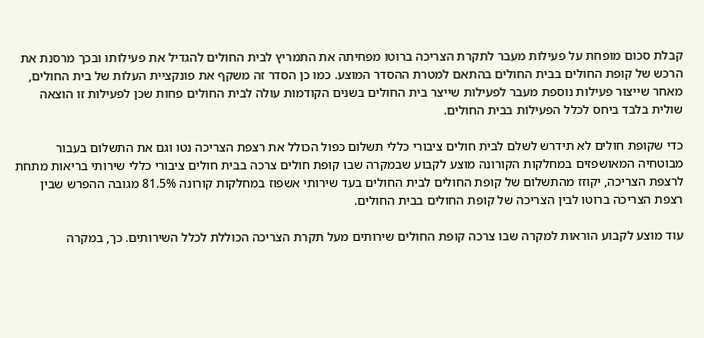קבלת סכום מופחת על פעילות מעבר לתקרת הצריכה ברוטו מפחיתה את התמריץ לבית החולים להגדיל את פעילותו ובכך מרסנת את הרכש של קופת החולים בבית החולים בהתאם למטרת ההסדר המוצע. כמו כן הסדר זה משקף את פונקציית העלות של בית החולים, מאחר שייצור פעילות נוספת מעבר לפעילות שייצר בית החולים בשנים הקודמות עולה לבית החולים פחות שכן לפעילות זו הוצאה שולית בלבד ביחס לכלל הפעילות בבית החולים.

כדי שקופת חולים לא תידרש לשלם לבית חולים ציבורי כללי תשלום כפול הכולל את רצפת הצריכה נטו וגם את התשלום בעבור מבוטחיה המאושפזים במחלקות הקורונה מוצע לקבוע שבמקרה שבו קופת חולים צרכה בבית חולים ציבורי כללי שירותי בריאות מתחת לרצפת הצריכה, יקוזז מהתשלום של קופת החולים לבית החולים בעד שירותי אשפוז במחלקות קורונה 81.5% מגובה ההפרש שבין רצפת הצריכה ברוטו לבין הצריכה של קופת החולים בבית החולים.

עוד מוצע לקבוע הוראות למקרה שבו צרכה קופת החולים שירותים מעל תקרת הצריכה הכוללת לכלל השירותים. כך, במקרה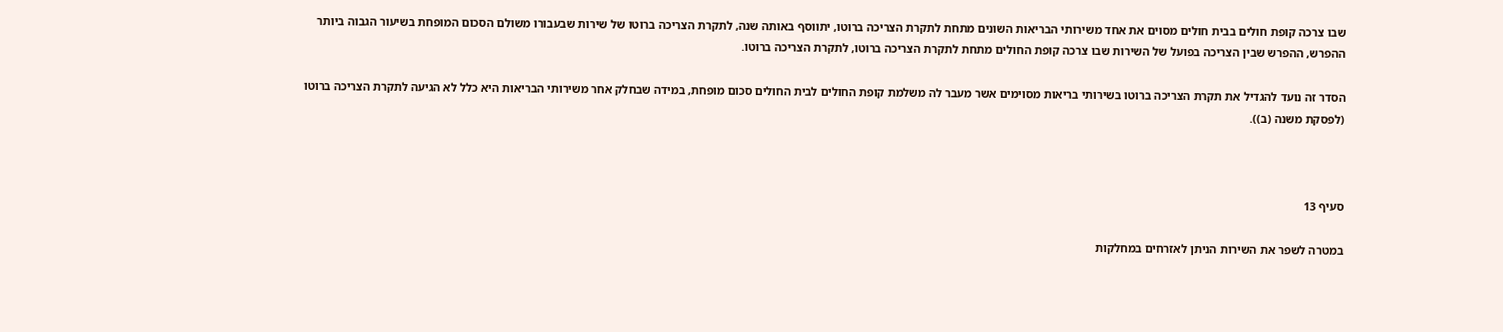שבו צרכה קופת חולים בבית חולים מסוים את אחד משירותי הבריאות השונים מתחת לתקרת הצריכה ברוטו, יתווסף באותה שנה, לתקרת הצריכה ברוטו של שירות שבעבורו משולם הסכום המופחת בשיעור הגבוה ביותר ההפרש, ההפרש שבין הצריכה בפועל של השירות שבו צרכה קופת החולים מתחת לתקרת הצריכה ברוטו, לתקרת הצריכה ברוטו.

הסדר זה נועד להגדיל את תקרת הצריכה ברוטו בשירותי בריאות מסוימים אשר מעבר לה משלמת קופת החולים לבית החולים סכום מופחת, במידה שבחלק אחר משירותי הבריאות היא כלל לא הגיעה לתקרת הצריכה ברוטו (לפסקת משנה (ב)).



סעיף 13

במטרה לשפר את השירות הניתן לאזרחים במחלקות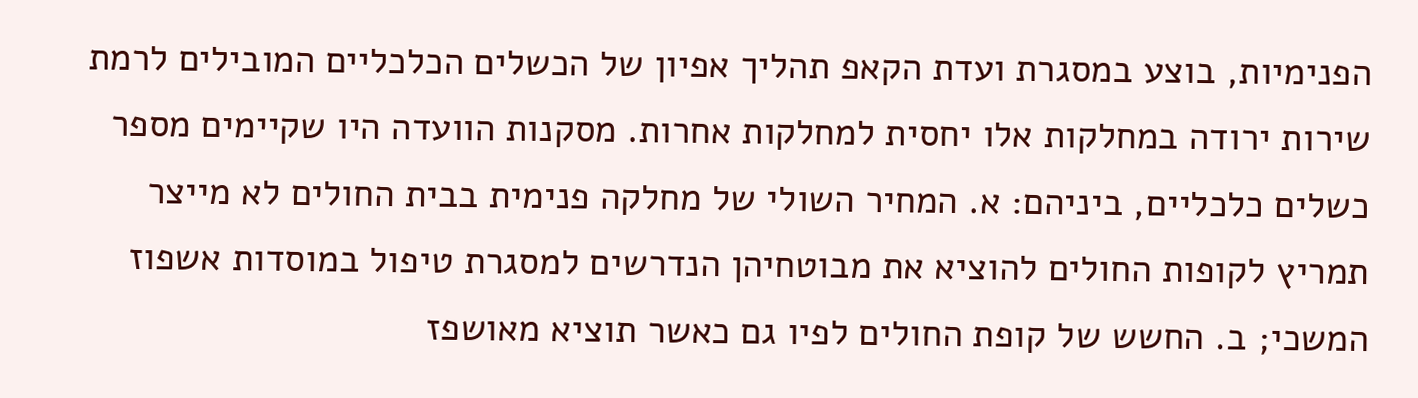הפנימיות, בוצע במסגרת ועדת הקאפ תהליך אפיון של הכשלים הכלכליים המובילים לרמת שירות ירודה במחלקות אלו יחסית למחלקות אחרות. מסקנות הוועדה היו שקיימים מספר כשלים כלכליים, ביניהם: א. המחיר השולי של מחלקה פנימית בבית החולים לא מייצר תמריץ לקופות החולים להוציא את מבוטחיהן הנדרשים למסגרת טיפול במוסדות אשפוז המשכי; ב. החשש של קופת החולים לפיו גם כאשר תוציא מאושפז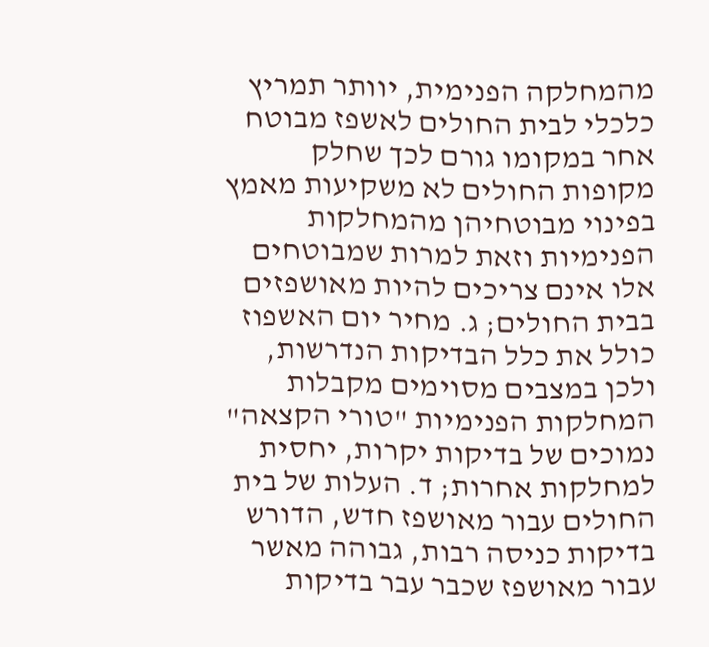מהמחלקה הפנימית, יוותר תמריץ כלכלי לבית החולים לאשפז מבוטח אחר במקומו גורם לכך שחלק מקופות החולים לא משקיעות מאמץ בפינוי מבוטחיהן מהמחלקות הפנימיות וזאת למרות שמבוטחים אלו אינם צריכים להיות מאושפזים בבית החולים; ג. מחיר יום האשפוז כולל את כלל הבדיקות הנדרשות, ולכן במצבים מסוימים מקבלות המחלקות הפנימיות "טורי הקצאה" נמוכים של בדיקות יקרות, יחסית למחלקות אחרות; ד. העלות של בית החולים עבור מאושפז חדש, הדורש בדיקות כניסה רבות, גבוהה מאשר עבור מאושפז שכבר עבר בדיקות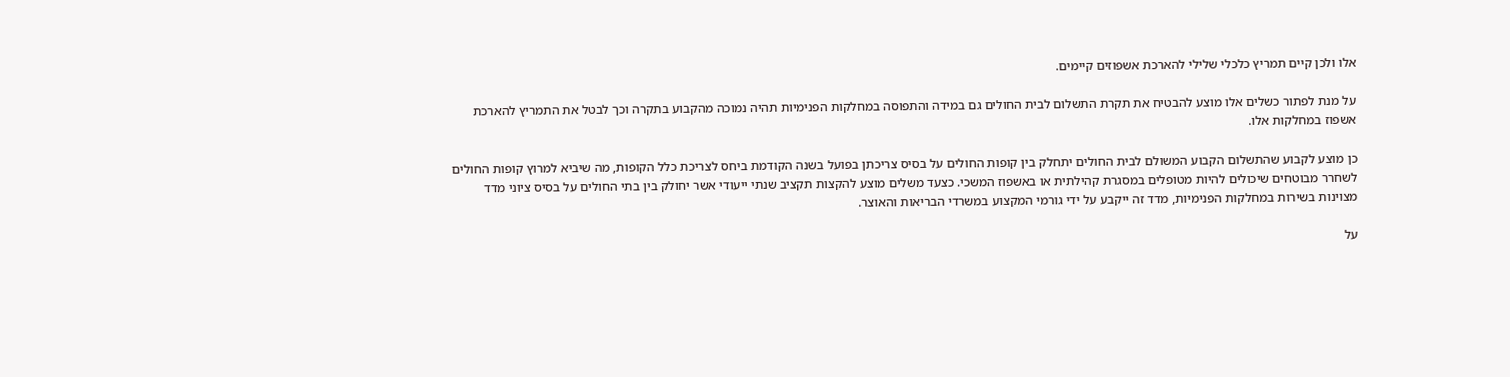אלו ולכן קיים תמריץ כלכלי שלילי להארכת אשפוזים קיימים.

על מנת לפתור כשלים אלו מוצע להבטיח את תקרת התשלום לבית החולים גם במידה והתפוסה במחלקות הפנימיות תהיה נמוכה מהקבוע בתקרה וכך לבטל את התמריץ להארכת אשפוז במחלקות אלו.

כן מוצע לקבוע שהתשלום הקבוע המשולם לבית החולים יתחלק בין קופות החולים על בסיס צריכתן בפועל בשנה הקודמת ביחס לצריכת כלל הקופות, מה שיביא למרוץ קופות החולים לשחרר מבוטחים שיכולים להיות מטופלים במסגרת קהילתית או באשפוז המשכי. כצעד משלים מוצע להקצות תקציב שנתי ייעודי אשר יחולק בין בתי החולים על בסיס ציוני מדד מצוינות בשירות במחלקות הפנימיות, מדד זה ייקבע על ידי גורמי המקצוע במשרדי הבריאות והאוצר.

על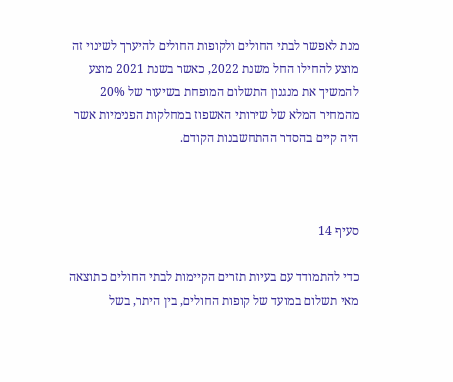מנת לאפשר לבתי החולים ולקופות החולים להיערך לשינוי זה מוצע להחילו החל משנת 2022, כאשר בשנת 2021 מוצע להמשיך את מנגנון התשלום המופחת בשיעור של 20% מהמחיר המלא של שירותי האשפוז במחלקות הפנימיות אשר היה קיים בהסדר ההתחשבנות הקודם.



סעיף 14

כדי להתמודד עם בעיות תזרים הקיימות לבתי החולים כתוצאה מאי תשלום במועד של קופות החולים, בין היתר, בשל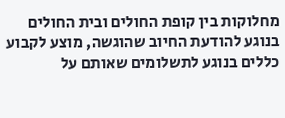מחלוקות בין קופת החולים ובית החולים בנוגע להודעת החיוב שהוגשה, מוצע לקבוע כללים בנוגע לתשלומים שאותם על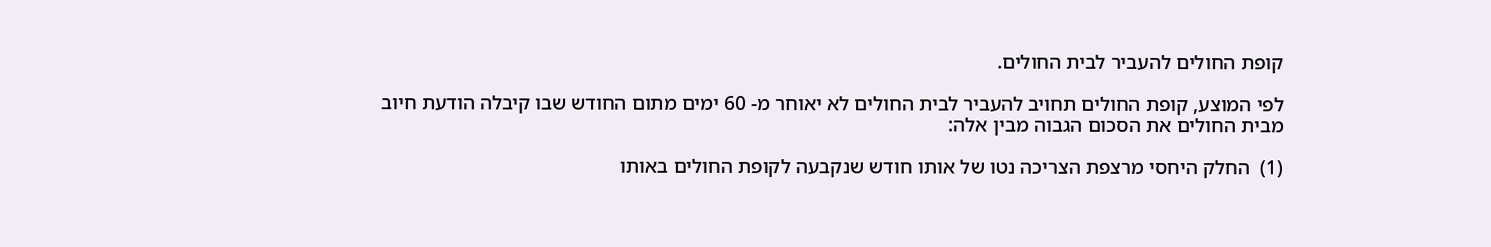קופת החולים להעביר לבית החולים.

לפי המוצע, קופת החולים תחויב להעביר לבית החולים לא יאוחר מ- 60 ימים מתום החודש שבו קיבלה הודעת חיוב מבית החולים את הסכום הגבוה מבין אלה:

(1)  החלק היחסי מרצפת הצריכה נטו של אותו חודש שנקבעה לקופת החולים באותו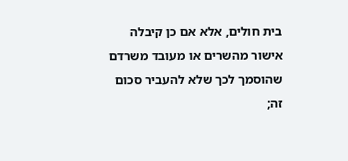בית חולים, אלא אם כן קיבלה אישור מהשרים או מעובד משרדם שהוסמך לכך שלא להעביר סכום זה;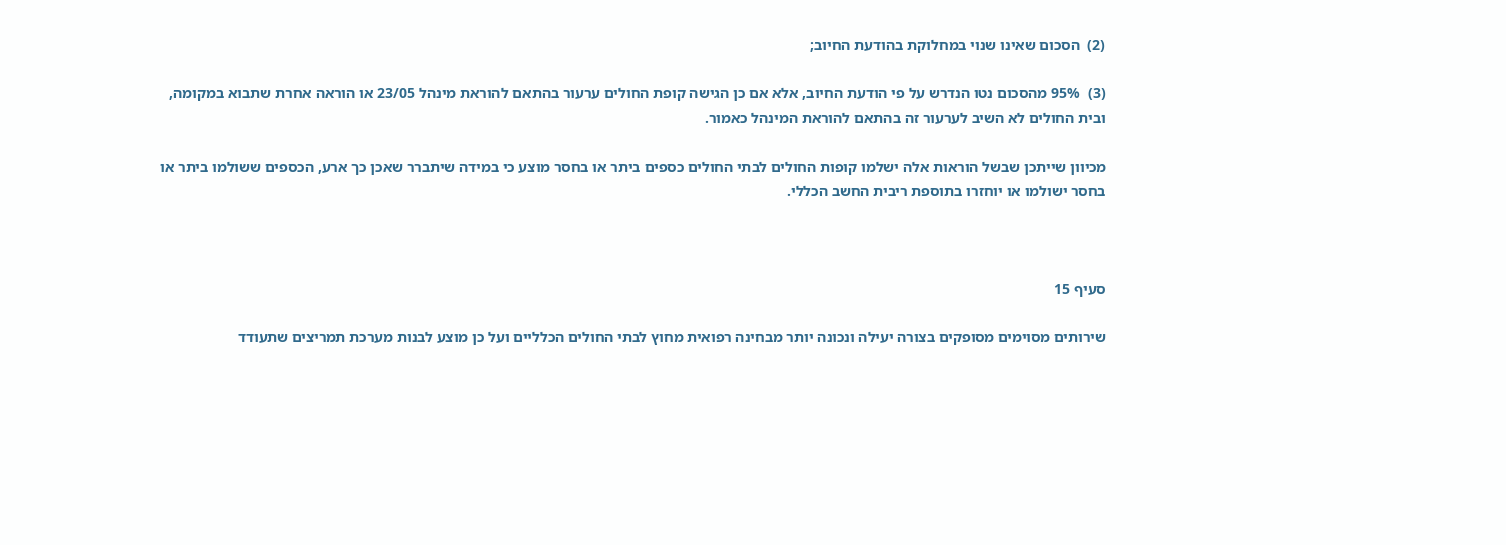(2)  הסכום שאינו שנוי במחלוקת בהודעת החיוב;

(3)  95% מהסכום נטו הנדרש על פי הודעת החיוב, אלא אם כן הגישה קופת החולים ערעור בהתאם להוראת מינהל 23/05 או הוראה אחרת שתבוא במקומה, ובית החולים לא השיב לערעור זה בהתאם להוראת המינהל כאמור.

מכיוון שייתכן שבשל הוראות אלה ישלמו קופות החולים לבתי החולים כספים ביתר או בחסר מוצע כי במידה שיתברר שאכן כך ארע, הכספים ששולמו ביתר או בחסר ישולמו או יוחזרו בתוספת ריבית החשב הכללי.



סעיף 15

שירותים מסוימים מסופקים בצורה יעילה ונכונה יותר מבחינה רפואית מחוץ לבתי החולים הכלליים ועל כן מוצע לבנות מערכת תמריצים שתעודד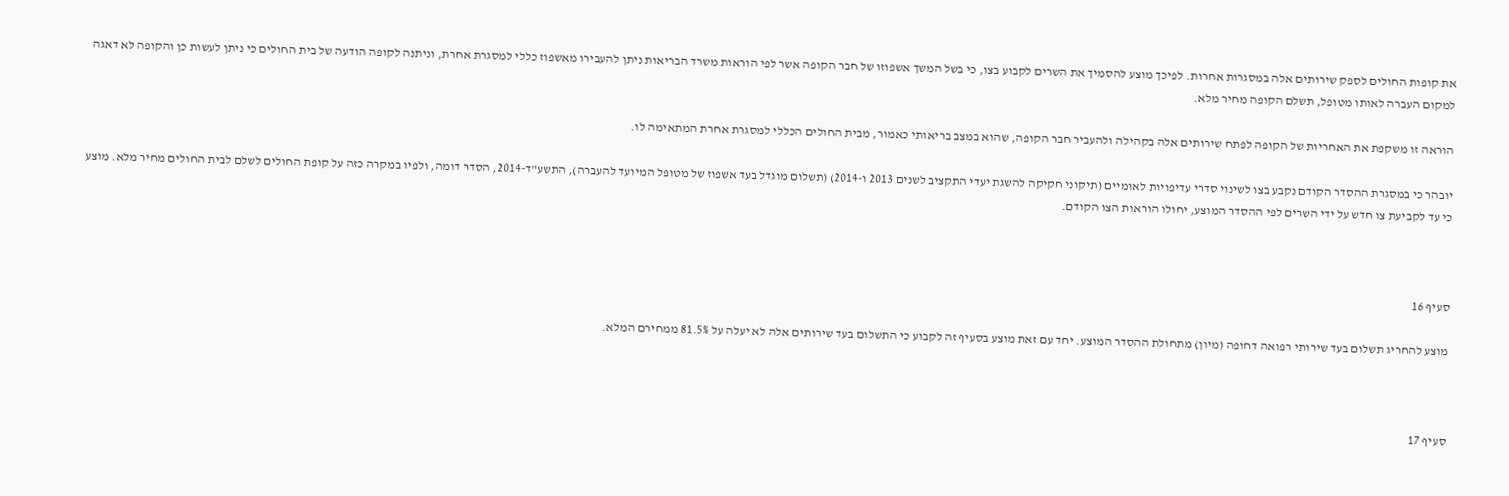את קופות החולים לספק שירותים אלה במסגרות אחרות. לפיכך מוצע להסמיך את השרים לקבוע בצו, כי בשל המשך אשפוזו של חבר הקופה אשר לפי הוראות משרד הבריאות ניתן להעבירו מאשפוז כללי למסגרת אחרת, וניתנה לקופה הודעה של בית החולים כי ניתן לעשות כן והקופה לא דאגה למקום העברה לאותו מטופל, תשלם הקופה מחיר מלא.

הוראה זו משקפת את האחריות של הקופה לפתח שירותים אלה בקהילה ולהעביר חבר הקופה, שהוא במצב בריאותי כאמור, מבית החולים הכללי למסגרת אחרת המתאימה לו.

יובהר כי במסגרת ההסדר הקודם נקבע בצו לשינוי סדרי עדיפויות לאומיים (תיקוני חקיקה להשגת יעדי התקציב לשנים 2013 ו-2014) (תשלום מוגדל בעד אשפוז של מטופל המיועד להעברה), התשע"ד-2014, הסדר דומה, ולפיו במקרה כזה על קופת החולים לשלם לבית החולים מחיר מלא. מוצע כי עד לקביעת צו חדש על ידי השרים לפי ההסדר המוצע, יחולו הוראות הצו הקודם.



סעיף 16

מוצע להחריג תשלום בעד שירותי רפואה דחופה (מיון) מתחולת ההסדר המוצע. יחד עם זאת מוצע בסעיף זה לקבוע כי התשלום בעד שירותים אלה לא יעלה על 81.5% ממחירם המלא.



סעיף 17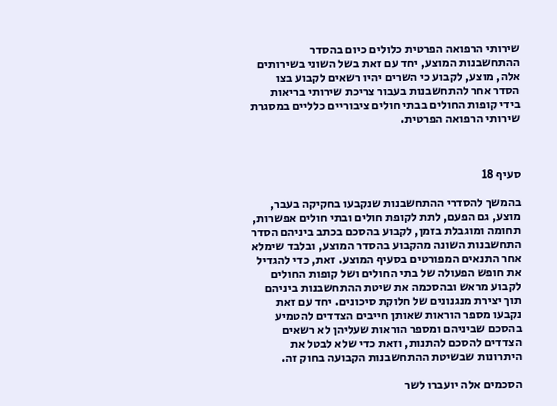שירותי הרפואה הפרטית כלולים כיום בהסדר ההתחשבנות המוצע, יחד עם זאת בשל השוני בשירותים אלה, מוצע, לקבוע כי השרים יהיו רשאים לקבוע בצו הסדר אחר להתחשבנות בעבור צריכת שירותי בריאות בידי קופות החולים בבתי חולים ציבוריים כלליים במסגרת שירותי הרפואה הפרטית.



סעיף 18

בהמשך להסדרי ההתחשבנות שנקבעו בחקיקה בעבר, מוצע, גם הפעם, לתת לקופת חולים ובתי חולים אפשרות, תחומה ומוגבלת בזמן, לקבוע בהסכם בכתב ביניהם הסדר התחשבנות השונה מהקבוע בהסדר המוצע, ובלבד שימלא אחר התנאים המפורטים בסעיף המוצע. זאת, כדי להגדיל את חופש הפעולה של בתי החולים ושל קופות החולים לקבוע מראש ובהסכמה את שיטת ההתחשבנות ביניהם תוך יצירת מנגנונים של חלוקת סיכונים. יחד עם זאת נקבעו מספר הוראות שאותן חייבים הצדדים להטמיע בהסכם שביניהם ומספר הוראות שעליהן לא רשאים הצדדים להסכם להתנות, וזאת כדי שלא לבטל את היתרונות שבשיטת ההתחשבנות הקבועה בחוק זה.

הסכמים אלה יועברו לשר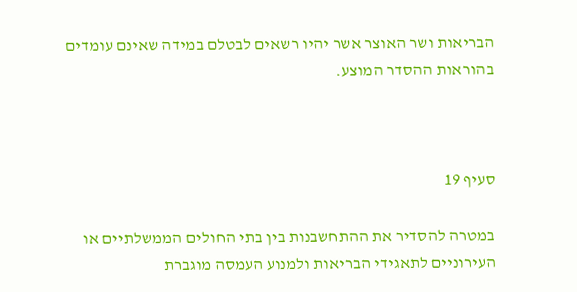הבריאות ושר האוצר אשר יהיו רשאים לבטלם במידה שאינם עומדים בהוראות ההסדר המוצע.



סעיף 19

במטרה להסדיר את ההתחשבנות בין בתי החולים הממשלתיים או העירוניים לתאגידי הבריאות ולמנוע העמסה מוגברת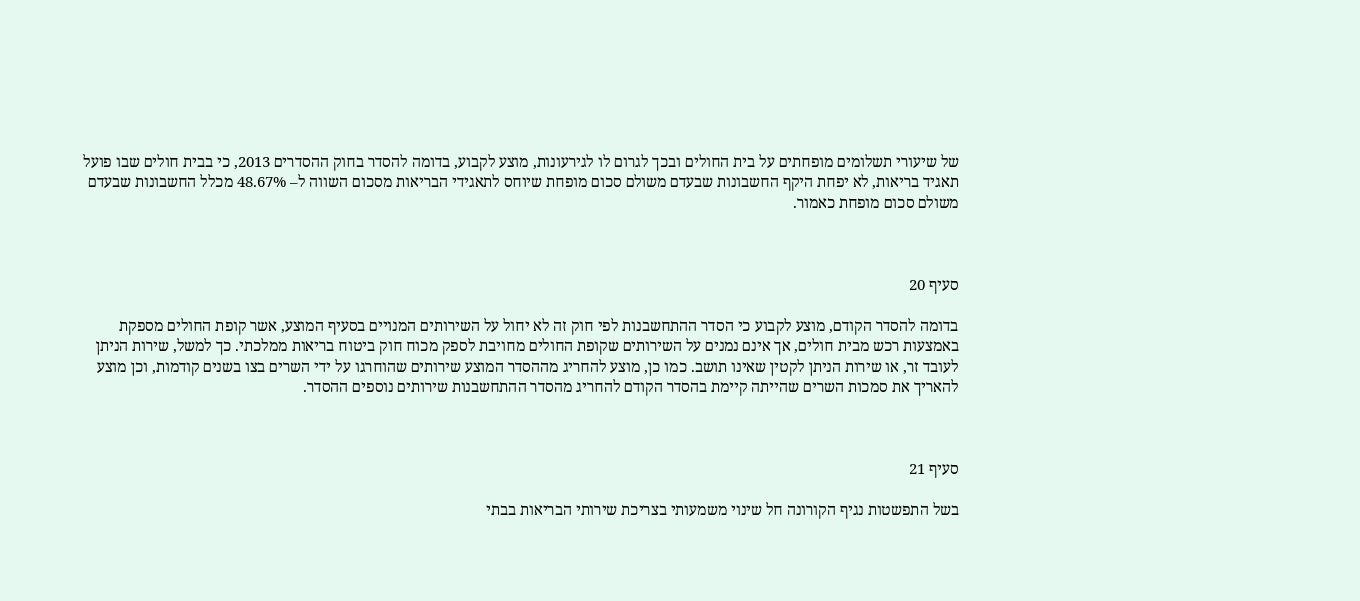של שיעורי תשלומים מופחתים על בית החולים ובכך לגרום לו לגירעונות, מוצע לקבוע, בדומה להסדר בחוק ההסדרים 2013, כי בבית חולים שבו פועל תאגיד בריאות, לא יפחת היקף החשבונות שבעדם משולם סכום מופחת שיוחס לתאגידי הבריאות מסכום השווה ל– 48.67% מכלל החשבונות שבעדם משולם סכום מופחת כאמור.



סעיף 20

בדומה להסדר הקודם, מוצע לקבוע כי הסדר ההתחשבנות לפי חוק זה לא יחול על השירותים המנויים בסעיף המוצע, אשר קופת החולים מספקת באמצעות רכש מבית חולים, אך אינם נמנים על השירותים שקופת החולים מחויבת לספק מכוח חוק ביטוח בריאות ממלכתי. כך למשל, שירות הניתן לעובד זר, או שירות הניתן לקטין שאינו תושב. כמו כן, מוצע להחריג מההסדר המוצע שירותים שהוחרגו על ידי השרים בצו בשנים קודמות, וכן מוצע להאריך את סמכות השרים שהייתה קיימת בהסדר הקודם להחריג מהסדר ההתחשבנות שירותים נוספים ההסדר.



סעיף 21

בשל התפשטות נגיף הקורונה חל שינוי משמעותי בצריכת שירותי הבריאות בבתי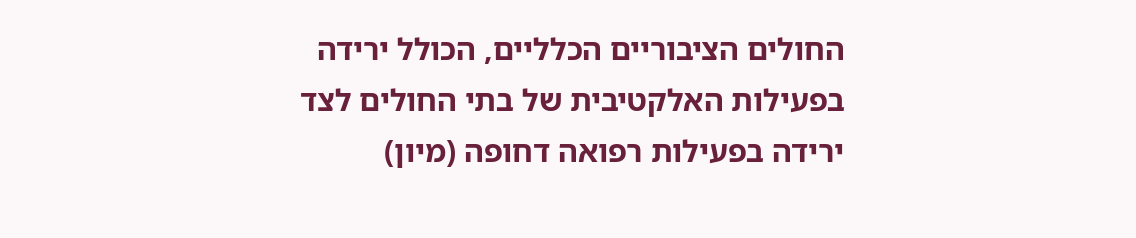החולים הציבוריים הכלליים, הכולל ירידה בפעילות האלקטיבית של בתי החולים לצד ירידה בפעילות רפואה דחופה (מיון)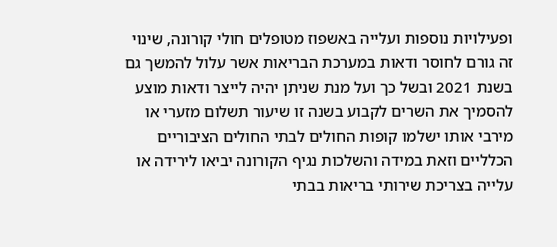ופעילויות נוספות ועלייה באשפוז מטופלים חולי קורונה, שינוי זה גורם לחוסר ודאות במערכת הבריאות אשר עלול להמשך גם בשנת 2021 ובשל כך ועל מנת שניתן יהיה לייצר ודאות מוצע להסמיך את השרים לקבוע בשנה זו שיעור תשלום מזערי או מירבי אותו ישלמו קופות החולים לבתי החולים הציבוריים הכלליים וזאת במידה והשלכות נגיף הקורונה יביאו לירידה או עלייה בצריכת שירותי בריאות בבתי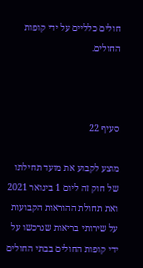חולים כלליים על ידי קופות החולים.



סעיף 22

מוצע לקבוע את מועד תחילתו של חוק זה ליום 1 בינואר 2021 ואת תחולת ההוראות הקבועות על שירותי בריאות שנרכשו על ידי קופות החולים בבתי החולים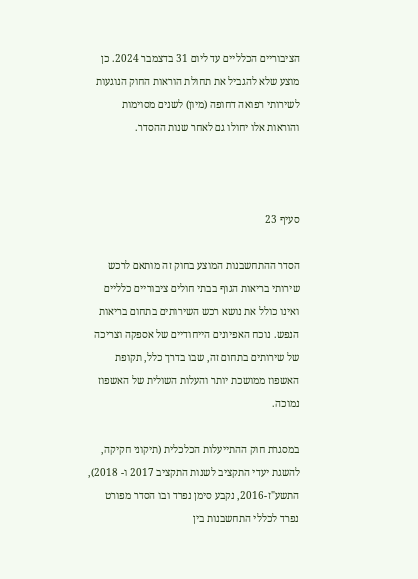הציבוריים הכלליים עד ליום 31 בדצמבר 2024. כן מוצע שלא להגביל את תחולת הוראות החוק הנוגעות לשירותי רפואה דחופה (מיון) לשנים מסוימות והוראות אלו יחולו גם לאחר שנות ההסדר.



סעיף 23

הסדר ההתחשבנות המוצע בחוק זה מותאם לרכש שירותי בריאות הגוף בבתי חולים ציבוריים כלליים ואינו כולל את נושא רכש השירותים בתחום בריאות הנפש. נוכח האפיונים הייחודיים של אספקה וצריכה של שירותים בתחום זה, שבו בדרך כלל, תקופת האשפוז ממושכת יותר והעלות השולית של האשפוז נמוכה.

במסגרת חוק ההתייעלות הכלכלית (תיקוני חקיקה, להשגת יעדי התקציב לשנות התקציב 2017 ו- 2018), התשע"ז-2016, נקבע סימן נפרד ובו הסדר מפורט נפרד לכללי התחשבנות בין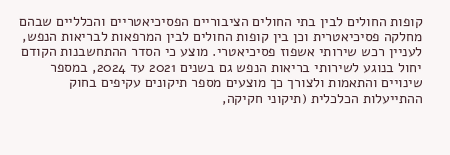קופות החולים לבין בתי החולים הציבוריים הפסיכיאטריים והכלליים שבהם מחלקה פסיכיאטרית וכן בין קופות החולים לבין המרפאות לבריאות הנפש, לעניין רכש שירותי אשפוז פסיכיאטרי. מוצע כי הסדר ההתחשבנות הקודם יחול בנוגע לשירותי בריאות הנפש גם בשנים 2021 עד 2024, במספר שינויים והתאמות ולצורך כך מוצעים מספר תיקונים עקיפים בחוק ההתייעלות הכלכלית (תיקוני חקיקה,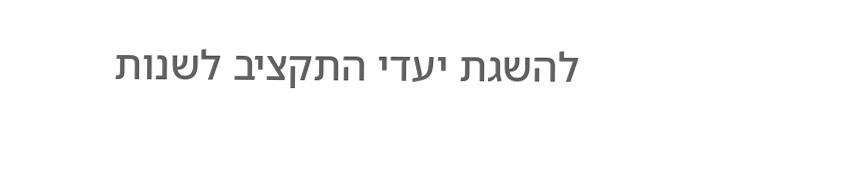להשגת יעדי התקציב לשנות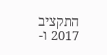התקציב 2017 ו-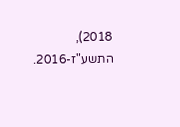2018), התשע"ז-2016.